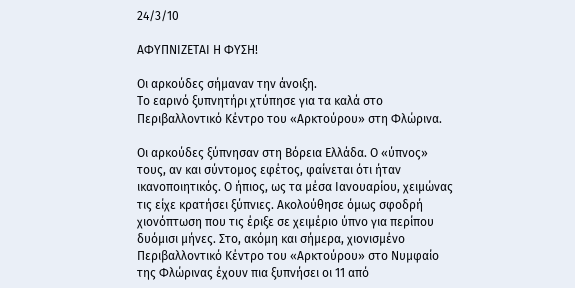24/3/10

ΑΦΥΠΝΙΖΕΤΑΙ Η ΦΥΣΗ!

Οι αρκούδες σήμαναν την άνοιξη.
Το εαρινό ξυπνητήρι χτύπησε για τα καλά στο Περιβαλλοντικό Κέντρο του «Αρκτούρου» στη Φλώρινα.

Oι αρκούδες ξύπνησαν στη Βόρεια Ελλάδα. Ο «ύπνος» τους, αν και σύντομος εφέτος, φαίνεται ότι ήταν ικανοποιητικός. Ο ήπιος, ως τα μέσα Ιανουαρίου, χειμώνας τις είχε κρατήσει ξύπνιες. Ακολούθησε όμως σφοδρή χιονόπτωση που τις έριξε σε χειμέριο ύπνο για περίπου δυόμισι μήνες. Στο, ακόμη και σήμερα, χιονισμένο Περιβαλλοντικό Κέντρο του «Αρκτούρου» στο Νυμφαίο της Φλώρινας έχουν πια ξυπνήσει οι 11 από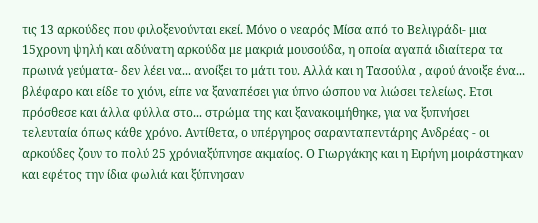τις 13 αρκούδες που φιλοξενούνται εκεί. Μόνο ο νεαρός Μίσα από το Βελιγράδι- μια 15χρονη ψηλή και αδύνατη αρκούδα με μακριά μουσούδα, η οποία αγαπά ιδιαίτερα τα πρωινά γεύματα- δεν λέει να... ανοίξει το μάτι του. Αλλά και η Τασούλα , αφού άνοιξε ένα... βλέφαρο και είδε το χιόνι, είπε να ξαναπέσει για ύπνο ώσπου να λιώσει τελείως. Ετσι πρόσθεσε και άλλα φύλλα στο... στρώμα της και ξανακοιμήθηκε, για να ξυπνήσει τελευταία όπως κάθε χρόνο. Αντίθετα, ο υπέργηρος σαρανταπεντάρης Ανδρέας - οι αρκούδες ζουν το πολύ 25 χρόνιαξύπνησε ακμαίος. Ο Γιωργάκης και η Ειρήνη μοιράστηκαν και εφέτος την ίδια φωλιά και ξύπνησαν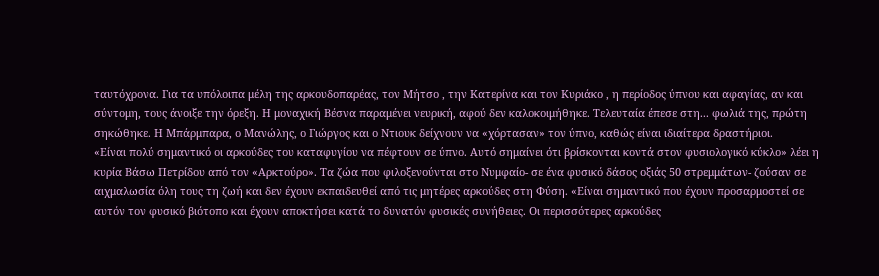ταυτόχρονα. Για τα υπόλοιπα μέλη της αρκουδοπαρέας, τον Μήτσο , την Κατερίνα και τον Κυριάκο , η περίοδος ύπνου και αφαγίας, αν και σύντομη, τους άνοιξε την όρεξη. Η μοναχική Βέσνα παραμένει νευρική, αφού δεν καλοκοιμήθηκε. Τελευταία έπεσε στη... φωλιά της, πρώτη σηκώθηκε. Η Μπάρμπαρα, ο Μανώλης, ο Γιώργος και ο Ντιουκ δείχνουν να «χόρτασαν» τον ύπνο, καθώς είναι ιδιαίτερα δραστήριοι.
«Είναι πολύ σημαντικό οι αρκούδες του καταφυγίου να πέφτουν σε ύπνο. Αυτό σημαίνει ότι βρίσκονται κοντά στον φυσιολογικό κύκλο» λέει η κυρία Βάσω Πετρίδου από τον «Αρκτούρο». Τα ζώα που φιλοξενούνται στο Νυμφαίο- σε ένα φυσικό δάσος οξιάς 50 στρεμμάτων- ζούσαν σε αιχμαλωσία όλη τους τη ζωή και δεν έχουν εκπαιδευθεί από τις μητέρες αρκούδες στη Φύση. «Είναι σημαντικό που έχουν προσαρμοστεί σε αυτόν τον φυσικό βιότοπο και έχουν αποκτήσει κατά το δυνατόν φυσικές συνήθειες. Οι περισσότερες αρκούδες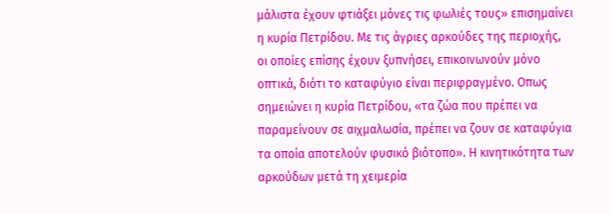μάλιστα έχουν φτιάξει μόνες τις φωλιές τους» επισημαίνει η κυρία Πετρίδου. Με τις άγριες αρκούδες της περιοχής, οι οποίες επίσης έχουν ξυπνήσει, επικοινωνούν μόνο οπτικά, διότι το καταφύγιο είναι περιφραγμένο. Οπως σημειώνει η κυρία Πετρίδου, «τα ζώα που πρέπει να παραμείνουν σε αιχμαλωσία, πρέπει να ζουν σε καταφύγια τα οποία αποτελούν φυσικό βιότοπο». Η κινητικότητα των αρκούδων μετά τη χειμερία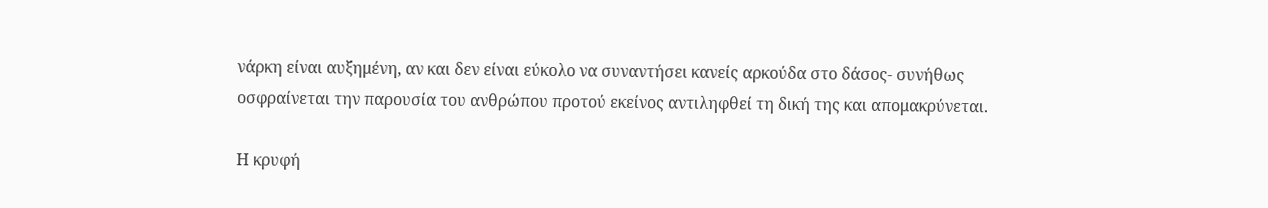νάρκη είναι αυξημένη, αν και δεν είναι εύκολο να συναντήσει κανείς αρκούδα στο δάσος- συνήθως οσφραίνεται την παρουσία του ανθρώπου προτού εκείνος αντιληφθεί τη δική της και απομακρύνεται.

Η κρυφή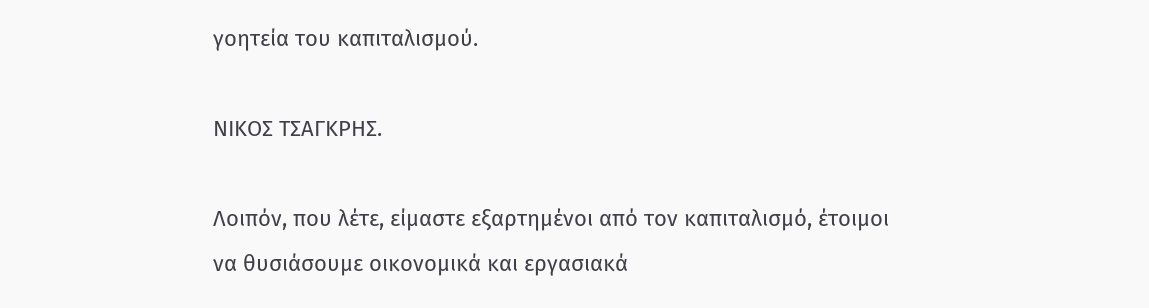γοητεία του καπιταλισμού.

ΝΙΚΟΣ ΤΣΑΓΚΡΗΣ.

Λοιπόν, που λέτε, είμαστε εξαρτημένοι από τον καπιταλισμό, έτοιμοι να θυσιάσουμε οικονομικά και εργασιακά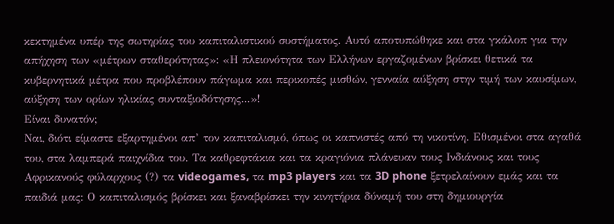κεκτημένα υπέρ της σωτηρίας του καπιταλιστικού συστήματος. Αυτό αποτυπώθηκε και στα γκάλοπ για την απήχηση των «μέτρων σταθερότητας»: «Η πλειονότητα των Ελλήνων εργαζομένων βρίσκει θετικά τα κυβερνητικά μέτρα που προβλέπουν πάγωμα και περικοπές μισθών, γενναία αύξηση στην τιμή των καυσίμων, αύξηση των ορίων ηλικίας συνταξιοδότησης...»!
Είναι δυνατόν;
Ναι, διότι είμαστε εξαρτημένοι απ’ τον καπιταλισμό, όπως οι καπνιστές από τη νικοτίνη. Εθισμένοι στα αγαθά του, στα λαμπερά παιχνίδια του. Τα καθρεφτάκια και τα κραγιόνια πλάνευαν τους Ινδιάνους και τους Αφρικανούς φύλαρχους (?) τα videogames, τα mp3 players και τα 3D phone ξετρελαίνουν εμάς και τα παιδιά μας: Ο καπιταλισμός βρίσκει και ξαναβρίσκει την κινητήρια δύναμή του στη δημιουργία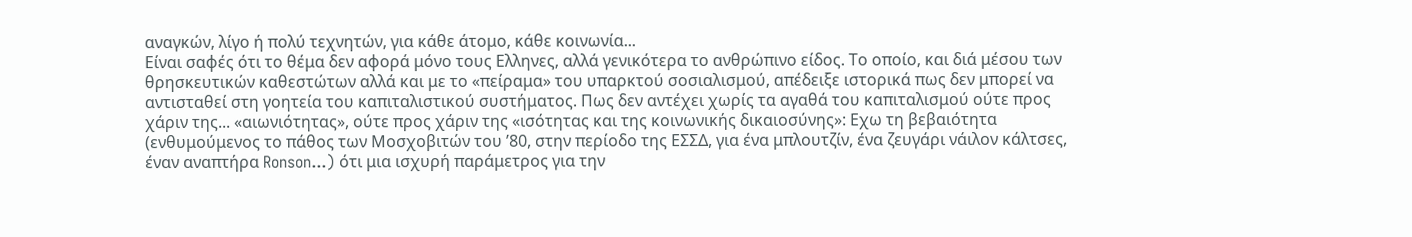αναγκών, λίγο ή πολύ τεχνητών, για κάθε άτομο, κάθε κοινωνία...
Είναι σαφές ότι το θέμα δεν αφορά μόνο τους Ελληνες, αλλά γενικότερα το ανθρώπινο είδος. Το οποίο, και διά μέσου των θρησκευτικών καθεστώτων αλλά και με το «πείραμα» του υπαρκτού σοσιαλισμού, απέδειξε ιστορικά πως δεν μπορεί να αντισταθεί στη γοητεία του καπιταλιστικού συστήματος. Πως δεν αντέχει χωρίς τα αγαθά του καπιταλισμού ούτε προς χάριν της... «αιωνιότητας», ούτε προς χάριν της «ισότητας και της κοινωνικής δικαιοσύνης»: Εχω τη βεβαιότητα (ενθυμούμενος το πάθος των Μοσχοβιτών του ’80, στην περίοδο της ΕΣΣΔ, για ένα μπλουτζίν, ένα ζευγάρι νάιλον κάλτσες, έναν αναπτήρα Ronson...) ότι μια ισχυρή παράμετρος για την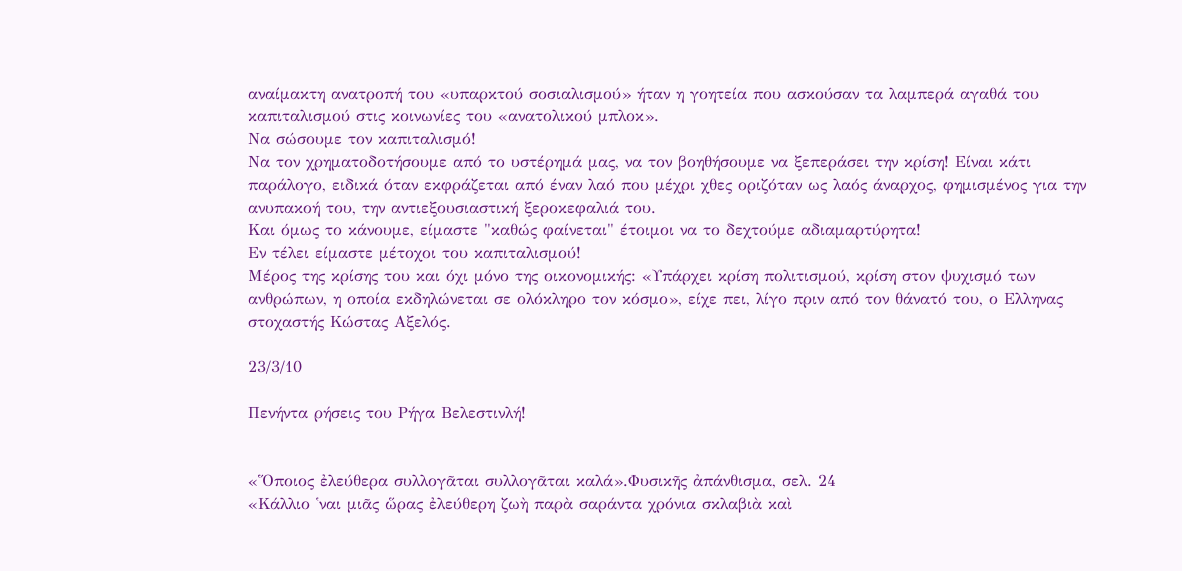αναίμακτη ανατροπή του «υπαρκτού σοσιαλισμού» ήταν η γοητεία που ασκούσαν τα λαμπερά αγαθά του καπιταλισμού στις κοινωνίες του «ανατολικού μπλοκ».
Να σώσουμε τον καπιταλισμό!
Να τον χρηματοδοτήσουμε από το υστέρημά μας, να τον βοηθήσουμε να ξεπεράσει την κρίση! Είναι κάτι παράλογο, ειδικά όταν εκφράζεται από έναν λαό που μέχρι χθες οριζόταν ως λαός άναρχος, φημισμένος για την ανυπακοή του, την αντιεξουσιαστική ξεροκεφαλιά του.
Και όμως το κάνουμε, είμαστε "καθώς φαίνεται" έτοιμοι να το δεχτούμε αδιαμαρτύρητα!
Εν τέλει είμαστε μέτοχοι του καπιταλισμού!
Μέρος της κρίσης του και όχι μόνο της οικονομικής: «Υπάρχει κρίση πολιτισμού, κρίση στον ψυχισμό των ανθρώπων, η οποία εκδηλώνεται σε ολόκληρο τον κόσμο», είχε πει, λίγο πριν από τον θάνατό του, ο Ελληνας στοχαστής Κώστας Αξελός.

23/3/10

Πενήντα ρήσεις του Ρήγα Βελεστινλή!


«Ὅποιος ἐλεύθερα συλλογᾶται συλλογᾶται καλά».Φυσικῆς ἀπάνθισμα, σελ. 24
«Κάλλιο ῾ναι μιᾶς ὥρας ἐλεύθερη ζωὴ παρὰ σαράντα χρόνια σκλαβιὰ καὶ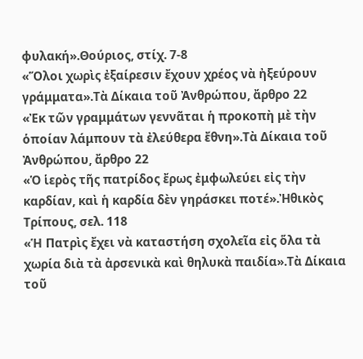φυλακή».Θούριος, στίχ. 7-8
«Ὅλοι χωρὶς ἐξαίρεσιν ἔχουν χρέος νὰ ἠξεύρουν γράμματα».Τὰ Δίκαια τοῦ Ἀνθρώπου, ἄρθρο 22
«Ἐκ τῶν γραμμάτων γεννᾶται ἡ προκοπὴ μὲ τὴν ὁποίαν λάμπουν τὰ ἐλεύθερα ἔθνη».Τὰ Δίκαια τοῦ Ἀνθρώπου, ἄρθρο 22
«Ὁ ἱερὸς τῆς πατρίδος ἔρως ἐμφωλεύει εἰς τὴν καρδίαν, καὶ ἡ καρδία δὲν γηράσκει ποτέ».Ἠθικὸς Τρίπους, σελ. 118
«Ἡ Πατρὶς ἔχει νὰ καταστήση σχολεῖα εἰς ὅλα τὰ χωρία διὰ τὰ ἀρσενικὰ καὶ θηλυκὰ παιδία».Τὰ Δίκαια τοῦ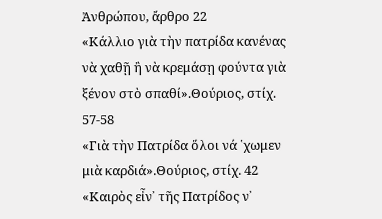Ἀνθρώπου, ἄρθρο 22
«Κάλλιο γιὰ τὴν πατρίδα κανένας νὰ χαθῇ ἢ νὰ κρεμάσῃ φούντα γιὰ ξένον στὸ σπαθί».Θούριος, στίχ. 57-58
«Γιὰ τὴν Πατρίδα ὅλοι νά ῾χωμεν μιὰ καρδιά».Θούριος, στίχ. 42
«Καιρὸς εἶν᾿ τῆς Πατρίδος ν᾿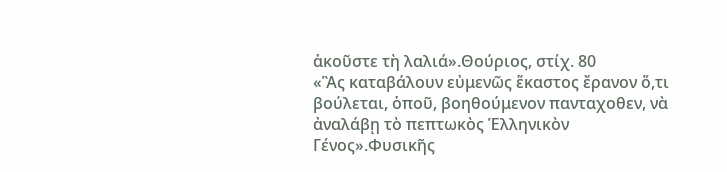ἀκοῦστε τὴ λαλιά».Θούριος, στίχ. 80
«Ἃς καταβάλουν εὐμενῶς ἕκαστος ἔρανον ὅ,τι βούλεται, ὁποῦ, βοηθούμενον πανταχοθεν, νὰ ἀναλάβῃ τὸ πεπτωκὸς Ἑλληνικὸν Γένος».Φυσικῆς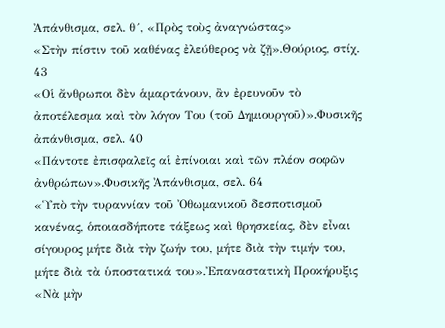Ἀπάνθισμα, σελ. θ´, «Πρὸς τοὺς ἀναγνώστας»
«Στὴν πίστιν τοῦ καθένας ἐλεύθερος νὰ ζῇ».Θούριος, στίχ. 43
«Οἱ ἄνθρωποι δὲν ἁμαρτάνουν, ἂν ἐρευνοῦν τὸ ἀποτέλεσμα καὶ τὸν λόγον Του (τοῦ Δημιουργοῦ)».Φυσικῆς ἀπάνθισμα, σελ. 40
«Πάντοτε ἐπισφαλεῖς αἱ ἐπίνοιαι καὶ τῶν πλέον σοφῶν ἀνθρώπων».Φυσικῆς Ἀπάνθισμα, σελ. 64
«Ὑπὸ τὴν τυραννίαν τοῦ Ὀθωμανικοῦ δεσποτισμοῦ κανένας, ὁποιασδήποτε τάξεως καὶ θρησκείας, δὲν εἶναι σίγουρος μήτε διὰ τὴν ζωήν του, μήτε διὰ τὴν τιμήν του, μήτε διὰ τὰ ὑποστατικά του».Ἐπαναστατικὴ Προκήρυξις
«Νὰ μὴν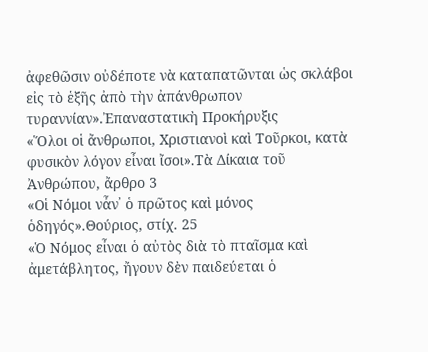ἀφεθῶσιν οὐδέποτε νὰ καταπατῶνται ὡς σκλάβοι εἰς τὸ ἑξῆς ἀπὸ τὴν ἀπάνθρωπον τυραννίαν».Ἐπαναστατικὴ Προκήρυξις
«Ὅλοι οἱ ἄνθρωποι, Χριστιανοὶ καὶ Τοῦρκοι, κατὰ φυσικὸν λόγον εἶναι ἴσοι».Τὰ Δίκαια τοῦ Ἀνθρώπου, ἄρθρο 3
«Οἱ Νόμοι νἆν᾿ ὁ πρῶτος καὶ μόνος ὁδηγός».Θούριος, στίχ. 25
«Ὁ Νόμος εἶναι ὁ αὐτὸς διὰ τὸ πταῖσμα καὶ ἀμετάβλητος, ἤγουν δὲν παιδεύεται ὁ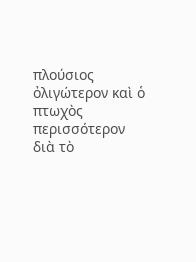πλούσιος ὀλιγώτερον καὶ ὁ πτωχὸς περισσότερον διὰ τὸ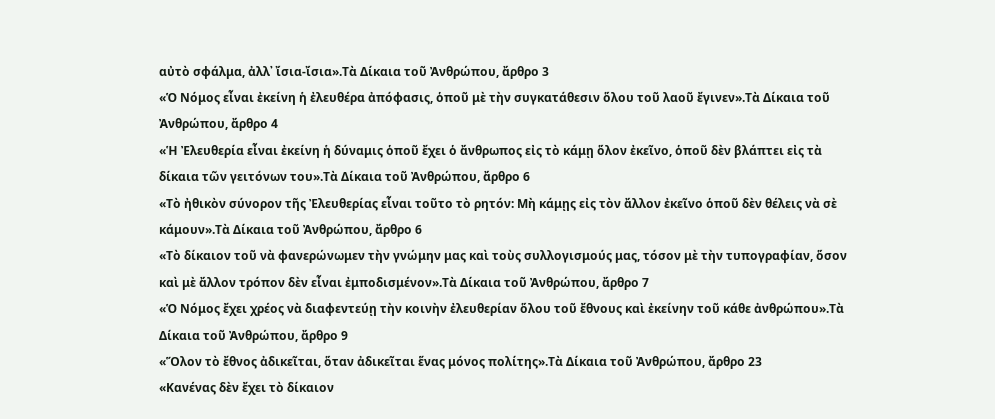αὐτὸ σφάλμα, ἀλλ᾿ ἴσια-ἴσια».Τὰ Δίκαια τοῦ Ἀνθρώπου, ἄρθρο 3
«Ὁ Νόμος εἶναι ἐκείνη ἡ ἐλευθέρα ἀπόφασις, ὁποῦ μὲ τὴν συγκατάθεσιν ὅλου τοῦ λαοῦ ἔγινεν».Τὰ Δίκαια τοῦ Ἀνθρώπου, ἄρθρο 4
«Ἡ Ἐλευθερία εἶναι ἐκείνη ἡ δύναμις ὁποῦ ἔχει ὁ ἄνθρωπος εἰς τὸ κάμῃ ὅλον ἐκεῖνο, ὁποῦ δὲν βλάπτει εἰς τὰ δίκαια τῶν γειτόνων του».Τὰ Δίκαια τοῦ Ἀνθρώπου, ἄρθρο 6
«Τὸ ἠθικὸν σύνορον τῆς Ἐλευθερίας εἶναι τοῦτο τὸ ρητόν: Μὴ κάμῃς εἰς τὸν ἄλλον ἐκεῖνο ὁποῦ δὲν θέλεις νὰ σὲ κάμουν».Τὰ Δίκαια τοῦ Ἀνθρώπου, ἄρθρο 6
«Τὸ δίκαιον τοῦ νὰ φανερώνωμεν τὴν γνώμην μας καὶ τοὺς συλλογισμούς μας, τόσον μὲ τὴν τυπογραφίαν, ὅσον καὶ μὲ ἄλλον τρόπον δὲν εἶναι ἐμποδισμένον».Τὰ Δίκαια τοῦ Ἀνθρώπου, ἄρθρο 7
«Ὁ Νόμος ἔχει χρέος νὰ διαφεντεύῃ τὴν κοινὴν ἐλευθερίαν ὅλου τοῦ ἔθνους καὶ ἐκείνην τοῦ κάθε ἀνθρώπου».Τὰ Δίκαια τοῦ Ἀνθρώπου, ἄρθρο 9
«Ὅλον τὸ ἔθνος ἀδικεῖται, ὅταν ἀδικεῖται ἕνας μόνος πολίτης».Τὰ Δίκαια τοῦ Ἀνθρώπου, ἄρθρο 23
«Κανένας δὲν ἔχει τὸ δίκαιον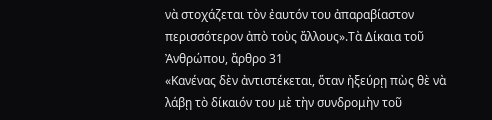νὰ στοχάζεται τὸν ἐαυτόν του ἀπαραβίαστον περισσότερον ἀπὸ τοὺς ἄλλους».Τὰ Δίκαια τοῦ Ἀνθρώπου, ἄρθρο 31
«Κανένας δὲν ἀντιστέκεται, ὅταν ἠξεύρῃ πὼς θὲ νὰ λάβῃ τὸ δίκαιόν του μὲ τὴν συνδρομὴν τοῦ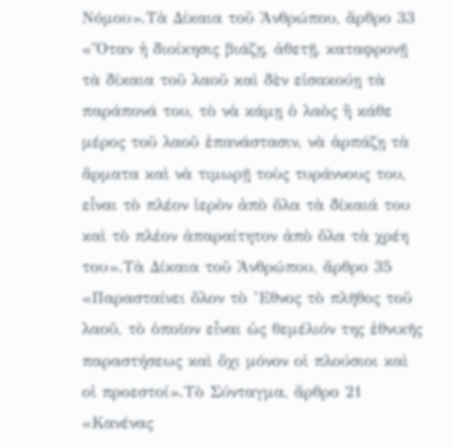Νόμου».Τὰ Δίκαια τοῦ Ἀνθρώπου, ἄρθρο 33
«Ὅταν ἡ διοίκησις βιάζῃ, ἀθετῇ, καταφρονῇ τὰ δίκαια τοῦ λαοῦ καὶ δὲν εἰσακούῃ τὰ παράπονά του, τὸ νὰ κάμῃ ὁ λαὸς ἢ κάθε μέρος τοῦ λαοῦ ἐπανάστασιν, νὰ ἁρπάζῃ τὰ ἅρματα καὶ νὰ τιμωρῇ τοὺς τυράννους του, εἶναι τὸ πλέον ἱερὸν ἀπὸ ὅλα τὰ δίκαιά του καὶ τὸ πλέον ἀπαραίτητον ἀπὸ ὅλα τὰ χρέη του».Τὰ Δίκαια τοῦ Ἀνθρώπου, ἄρθρο 35
«Παρασταίνει ὅλον τὸ ’Εθνος τὸ πλῆθος τοῦ λαοῦ, τὸ ὁποῖον εἶναι ὡς θεμέλιόν της ἐθνικῆς παραστήσεως καὶ ὄχι μόνον οἱ πλούσιοι καὶ οἱ προεστοί».Τὸ Σύνταγμα, ἄρθρο 21
«Κανένας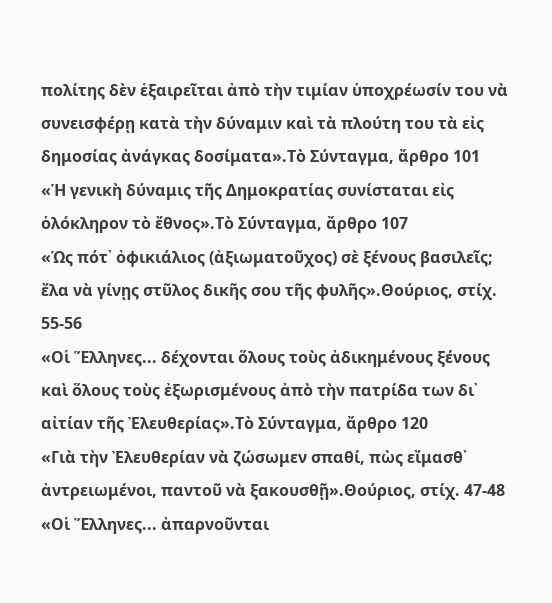πολίτης δὲν ἑξαιρεῖται ἀπὸ τὴν τιμίαν ὑποχρέωσίν του νὰ συνεισφέρῃ κατὰ τὴν δύναμιν καὶ τὰ πλούτη του τὰ εἰς δημοσίας ἀνάγκας δοσίματα».Τὸ Σύνταγμα, ἄρθρο 101
«Ἡ γενικὴ δύναμις τῆς Δημοκρατίας συνίσταται εἰς ὁλόκληρον τὸ ἔθνος».Τὸ Σύνταγμα, ἄρθρο 107
«Ὡς πότ᾿ ὀφικιάλιος (ἀξιωματοῦχος) σὲ ξένους βασιλεῖς; ἔλα νὰ γίνῃς στῦλος δικῆς σου τῆς φυλῆς».Θούριος, στίχ. 55-56
«Οἱ Ἕλληνες... δέχονται ὅλους τοὺς ἀδικημένους ξένους καὶ ὅλους τοὺς ἐξωρισμένους ἀπὸ τὴν πατρίδα των δι᾿ αἰτίαν τῆς Ἐλευθερίας».Τὸ Σύνταγμα, ἄρθρο 120
«Γιὰ τὴν Ἐλευθερίαν νὰ ζώσωμεν σπαθί, πὼς εἴμασθ᾿ ἀντρειωμένοι, παντοῦ νὰ ξακουσθῇ».Θούριος, στίχ. 47-48
«Οἱ Ἕλληνες... ἀπαρνοῦνται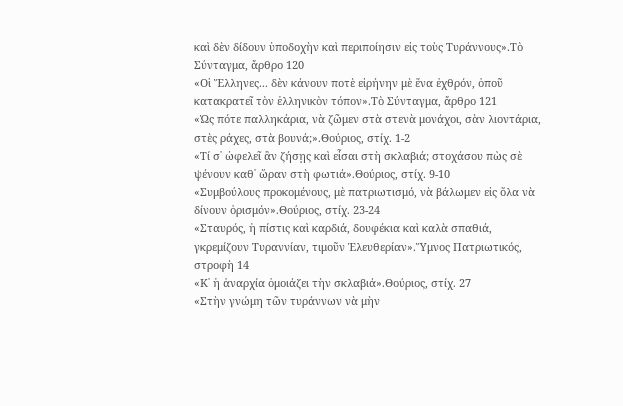καὶ δὲν δίδουν ὑποδοχὴν καὶ περιποίησιν εἰς τοὺς Τυράννους».Τὸ Σύνταγμα, ἄρθρο 120
«Οἱ Ἕλληνες... δὲν κάνουν ποτὲ εἰρήνην μὲ ἕνα ἐχθρόν, ὁποῦ κατακρατεῖ τὸν ἑλληνικὸν τόπον».Τὸ Σύνταγμα, ἄρθρο 121
«Ὡς πότε παλληκάρια, νὰ ζῶμεν στὰ στενὰ μονάχοι, σὰν λιοντάρια, στὲς ράχες, στὰ βουνά;».Θούριος, στίχ. 1-2
«Τί σ᾿ ὠφελεῖ ἂν ζήσῃς καὶ εἶσαι στὴ σκλαβιά; στοχάσου πὼς σὲ ψένουν καθ᾿ ὥραν στὴ φωτιά».Θούριος, στίχ. 9-10
«Συμβούλους προκομένους, μὲ πατριωτισμό, νὰ βάλωμεν εἰς ὅλα νὰ δίνουν ὁρισμόν».Θούριος, στίχ. 23-24
«Σταυρός, ἡ πίστις καὶ καρδιά, δουφέκια καὶ καλὰ σπαθιά, γκρεμίζουν Τυραννίαν, τιμοῦν Ἐλευθερίαν».Ὕμνος Πατριωτικός, στροφὴ 14
«Κ᾿ ἡ ἀναρχία ὁμοιάζει τὴν σκλαβιά».Θούριος, στίχ. 27
«Στὴν γνώμη τῶν τυράννων νὰ μὴν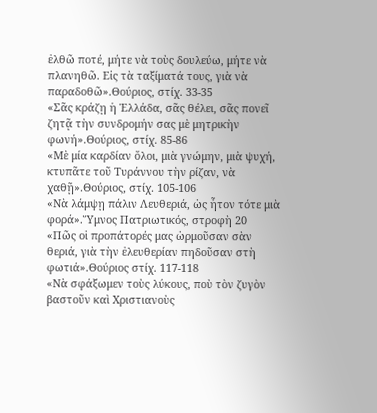ἐλθῶ ποτέ, μήτε νὰ τοὺς δουλεύω, μήτε νὰ πλανηθῶ. Εἰς τὰ ταξίματά τους, γιὰ νὰ παραδοθῶ».Θούριος, στίχ. 33-35
«Σᾶς κράζῃ ἡ Ἑλλάδα, σᾶς θέλει, σᾶς πονεῖ ζητᾷ τὴν συνδρομήν σας μὲ μητρικὴν φωνή».Θούριος, στίχ. 85-86
«Μὲ μία καρδίαν ὅλοι, μιὰ γνώμην, μιὰ ψυχή, κτυπᾶτε τοῦ Τυράννου τὴν ρίζαν, νὰ χαθῇ».Θούριος, στίχ. 105-106
«Νὰ λάμψῃ πάλιν Λευθεριά, ὡς ἦτον τότε μιὰ φορά».Ὕμνος Πατριωτικός, στροφὴ 20
«Πῶς οἱ προπάτορές μας ὡρμοῦσαν σὰν θεριά, γιὰ τὴν ἐλευθερίαν πηδοῦσαν στὴ φωτιά».Θούριος στίχ. 117-118
«Νὰ σφάξωμεν τοὺς λύκους, ποὺ τὸν ζυγὸν βαστοῦν καὶ Χριστιανοὺς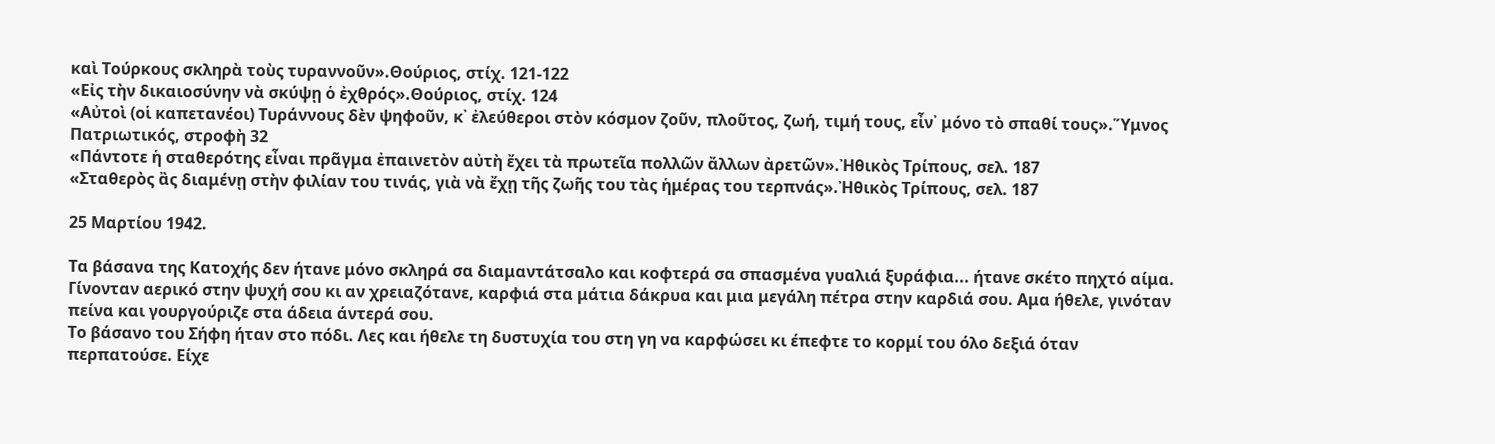καὶ Τούρκους σκληρὰ τοὺς τυραννοῦν».Θούριος, στίχ. 121-122
«Εἰς τὴν δικαιοσύνην νὰ σκύψῃ ὁ ἐχθρός».Θούριος, στίχ. 124
«Αὐτοὶ (οἱ καπετανέοι) Τυράννους δὲν ψηφοῦν, κ᾿ ἐλεύθεροι στὸν κόσμον ζοῦν, πλοῦτος, ζωή, τιμή τους, εἶν᾿ μόνο τὸ σπαθί τους».Ὕμνος Πατριωτικός, στροφὴ 32
«Πάντοτε ἡ σταθερότης εἶναι πρᾶγμα ἐπαινετὸν αὐτὴ ἔχει τὰ πρωτεῖα πολλῶν ἄλλων ἀρετῶν».Ἠθικὸς Τρίπους, σελ. 187
«Σταθερὸς ἂς διαμένῃ στὴν φιλίαν του τινάς, γιὰ νὰ ἔχῃ τῆς ζωῆς του τὰς ἡμέρας του τερπνάς».Ἠθικὸς Τρίπους, σελ. 187

25 Μαρτίου 1942.

Τα βάσανα της Κατοχής δεν ήτανε μόνο σκληρά σα διαμαντάτσαλο και κοφτερά σα σπασμένα γυαλιά ξυράφια... ήτανε σκέτο πηχτό αίμα. Γίνονταν αερικό στην ψυχή σου κι αν χρειαζότανε, καρφιά στα μάτια δάκρυα και μια μεγάλη πέτρα στην καρδιά σου. Αμα ήθελε, γινόταν πείνα και γουργούριζε στα άδεια άντερά σου.
Το βάσανο του Σήφη ήταν στο πόδι. Λες και ήθελε τη δυστυχία του στη γη να καρφώσει κι έπεφτε το κορμί του όλο δεξιά όταν περπατούσε. Είχε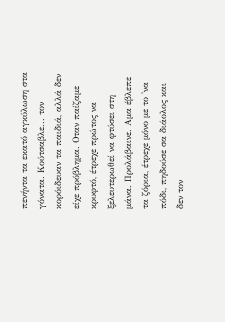πενήντα τα εκατό αγκύλωση στα γόνατα. Κούτσαβλε... τον κορόιδευαν τα παιδιά, αλλά δεν είχε πρόβλημα. Οταν παίζαμε κρυφτό, έτρεχε πρώτος να ξελευτερωθεί να φτύσει στη μάνα. Προλάβαινε. Αμα έβλεπε τα ζόρια, έτρεχε μόνο με το 'να πόδι, πηδούσε σα διάολος και δεν τον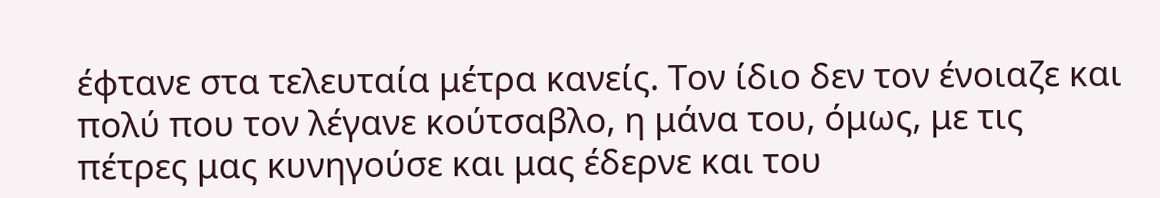έφτανε στα τελευταία μέτρα κανείς. Τον ίδιο δεν τον ένοιαζε και πολύ που τον λέγανε κούτσαβλο, η μάνα του, όμως, με τις πέτρες μας κυνηγούσε και μας έδερνε και του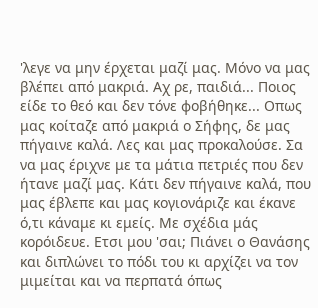'λεγε να μην έρχεται μαζί μας. Μόνο να μας βλέπει από μακριά. Αχ ρε, παιδιά... Ποιος είδε το θεό και δεν τόνε φοβήθηκε... Οπως μας κοίταζε από μακριά ο Σήφης, δε μας πήγαινε καλά. Λες και μας προκαλούσε. Σα να μας έριχνε με τα μάτια πετριές που δεν ήτανε μαζί μας. Κάτι δεν πήγαινε καλά, που μας έβλεπε και μας κογιονάριζε και έκανε ό,τι κάναμε κι εμείς. Με σχέδια μάς κορόιδευε. Ετσι μου 'σαι; Πιάνει ο Θανάσης και διπλώνει το πόδι του κι αρχίζει να τον μιμείται και να περπατά όπως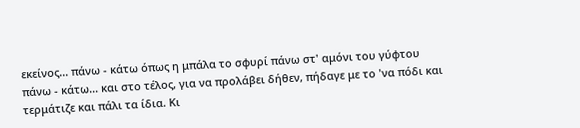εκείνος... πάνω - κάτω όπως η μπάλα το σφυρί πάνω στ' αμόνι του γύφτου πάνω - κάτω... και στο τέλος, για να προλάβει δήθεν, πήδαγε με το 'να πόδι και τερμάτιζε και πάλι τα ίδια. Κι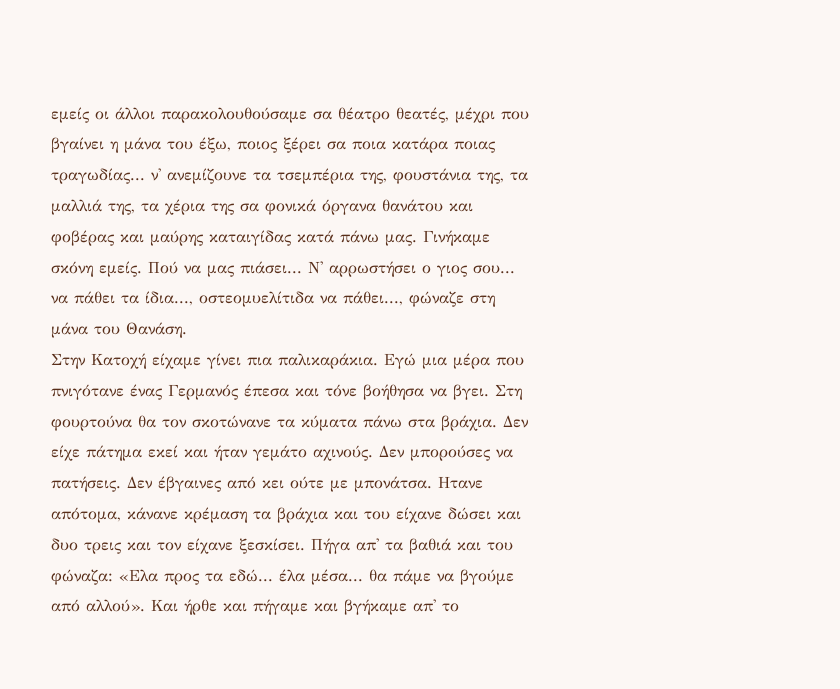εμείς οι άλλοι παρακολουθούσαμε σα θέατρο θεατές, μέχρι που βγαίνει η μάνα του έξω, ποιος ξέρει σα ποια κατάρα ποιας τραγωδίας... ν' ανεμίζουνε τα τσεμπέρια της, φουστάνια της, τα μαλλιά της, τα χέρια της σα φονικά όργανα θανάτου και φοβέρας και μαύρης καταιγίδας κατά πάνω μας. Γινήκαμε σκόνη εμείς. Πού να μας πιάσει... Ν' αρρωστήσει ο γιος σου... να πάθει τα ίδια..., οστεομυελίτιδα να πάθει..., φώναζε στη μάνα του Θανάση.
Στην Κατοχή είχαμε γίνει πια παλικαράκια. Εγώ μια μέρα που πνιγότανε ένας Γερμανός έπεσα και τόνε βοήθησα να βγει. Στη φουρτούνα θα τον σκοτώνανε τα κύματα πάνω στα βράχια. Δεν είχε πάτημα εκεί και ήταν γεμάτο αχινούς. Δεν μπορούσες να πατήσεις. Δεν έβγαινες από κει ούτε με μπονάτσα. Ητανε απότομα, κάνανε κρέμαση τα βράχια και του είχανε δώσει και δυο τρεις και τον είχανε ξεσκίσει. Πήγα απ' τα βαθιά και του φώναζα: «Ελα προς τα εδώ... έλα μέσα... θα πάμε να βγούμε από αλλού». Και ήρθε και πήγαμε και βγήκαμε απ' το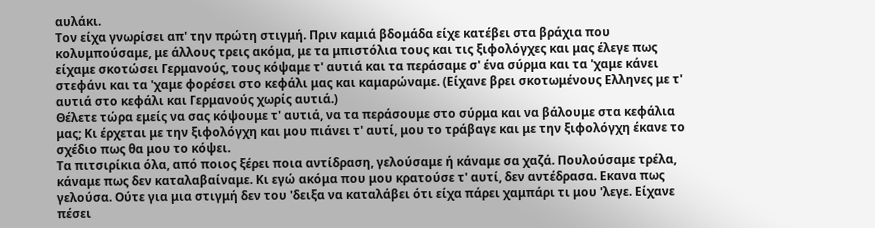αυλάκι.
Τον είχα γνωρίσει απ' την πρώτη στιγμή. Πριν καμιά βδομάδα είχε κατέβει στα βράχια που κολυμπούσαμε, με άλλους τρεις ακόμα, με τα μπιστόλια τους και τις ξιφολόγχες και μας έλεγε πως είχαμε σκοτώσει Γερμανούς, τους κόψαμε τ' αυτιά και τα περάσαμε σ' ένα σύρμα και τα 'χαμε κάνει στεφάνι και τα 'χαμε φορέσει στο κεφάλι μας και καμαρώναμε. (Είχανε βρει σκοτωμένους Ελληνες με τ' αυτιά στο κεφάλι και Γερμανούς χωρίς αυτιά.)
Θέλετε τώρα εμείς να σας κόψουμε τ' αυτιά, να τα περάσουμε στο σύρμα και να βάλουμε στα κεφάλια μας; Κι έρχεται με την ξιφολόγχη και μου πιάνει τ' αυτί, μου το τράβαγε και με την ξιφολόγχη έκανε το σχέδιο πως θα μου το κόψει.
Τα πιτσιρίκια όλα, από ποιος ξέρει ποια αντίδραση, γελούσαμε ή κάναμε σα χαζά. Πουλούσαμε τρέλα, κάναμε πως δεν καταλαβαίναμε. Κι εγώ ακόμα που μου κρατούσε τ' αυτί, δεν αντέδρασα. Εκανα πως γελούσα. Ούτε για μια στιγμή δεν του 'δειξα να καταλάβει ότι είχα πάρει χαμπάρι τι μου 'λεγε. Είχανε πέσει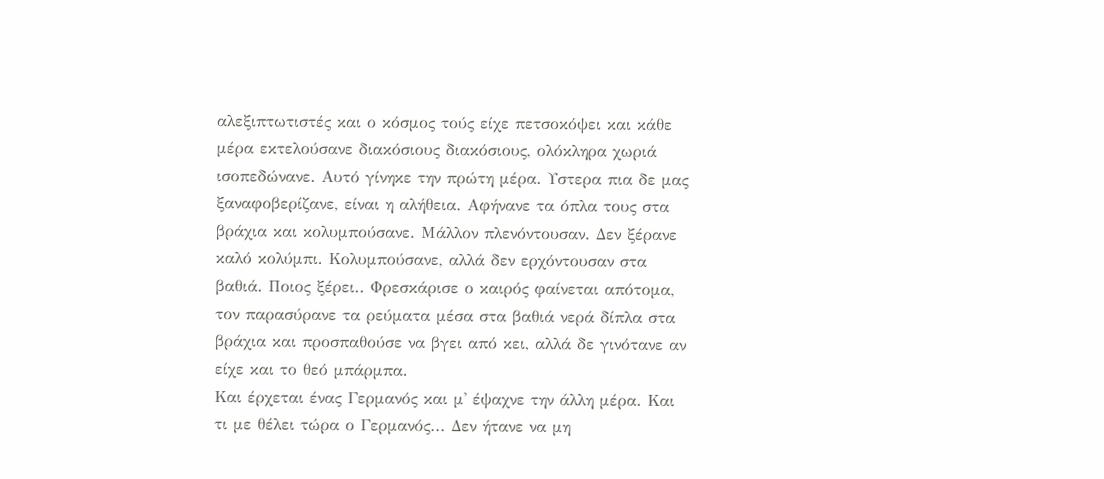αλεξιπτωτιστές και ο κόσμος τούς είχε πετσοκόψει και κάθε μέρα εκτελούσανε διακόσιους διακόσιους, ολόκληρα χωριά ισοπεδώνανε. Αυτό γίνηκε την πρώτη μέρα. Υστερα πια δε μας ξαναφοβερίζανε, είναι η αλήθεια. Αφήνανε τα όπλα τους στα βράχια και κολυμπούσανε. Μάλλον πλενόντουσαν. Δεν ξέρανε καλό κολύμπι. Κολυμπούσανε, αλλά δεν ερχόντουσαν στα βαθιά. Ποιος ξέρει.. Φρεσκάρισε ο καιρός φαίνεται απότομα, τον παρασύρανε τα ρεύματα μέσα στα βαθιά νερά δίπλα στα βράχια και προσπαθούσε να βγει από κει, αλλά δε γινότανε αν είχε και το θεό μπάρμπα.
Και έρχεται ένας Γερμανός και μ' έψαχνε την άλλη μέρα. Και τι με θέλει τώρα ο Γερμανός... Δεν ήτανε να μη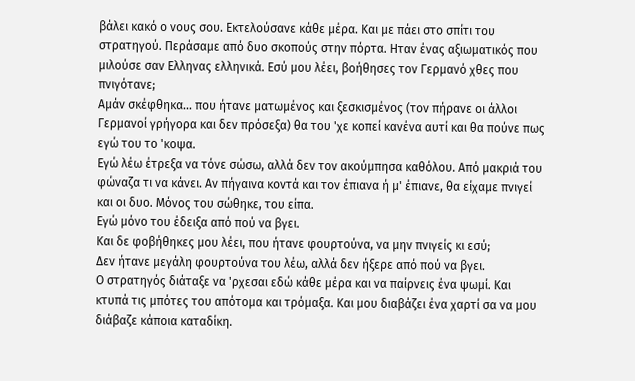βάλει κακό ο νους σου. Εκτελούσανε κάθε μέρα. Και με πάει στο σπίτι του στρατηγού. Περάσαμε από δυο σκοπούς στην πόρτα. Ηταν ένας αξιωματικός που μιλούσε σαν Ελληνας ελληνικά. Εσύ μου λέει, βοήθησες τον Γερμανό χθες που πνιγότανε;
Αμάν σκέφθηκα... που ήτανε ματωμένος και ξεσκισμένος (τον πήρανε οι άλλοι Γερμανοί γρήγορα και δεν πρόσεξα) θα του 'χε κοπεί κανένα αυτί και θα πούνε πως εγώ του το 'κοψα.
Εγώ λέω έτρεξα να τόνε σώσω, αλλά δεν τον ακούμπησα καθόλου. Από μακριά του φώναζα τι να κάνει. Αν πήγαινα κοντά και τον έπιανα ή μ' έπιανε, θα είχαμε πνιγεί και οι δυο. Μόνος του σώθηκε, του είπα.
Εγώ μόνο του έδειξα από πού να βγει.
Και δε φοβήθηκες μου λέει, που ήτανε φουρτούνα, να μην πνιγείς κι εσύ;
Δεν ήτανε μεγάλη φουρτούνα του λέω, αλλά δεν ήξερε από πού να βγει.
Ο στρατηγός διάταξε να 'ρχεσαι εδώ κάθε μέρα και να παίρνεις ένα ψωμί. Και κτυπά τις μπότες του απότομα και τρόμαξα. Και μου διαβάζει ένα χαρτί σα να μου διάβαζε κάποια καταδίκη.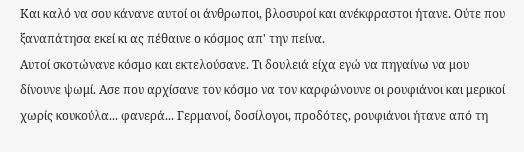Και καλό να σου κάνανε αυτοί οι άνθρωποι, βλοσυροί και ανέκφραστοι ήτανε. Ούτε που ξαναπάτησα εκεί κι ας πέθαινε ο κόσμος απ' την πείνα.
Αυτοί σκοτώνανε κόσμο και εκτελούσανε. Τι δουλειά είχα εγώ να πηγαίνω να μου δίνουνε ψωμί. Ασε που αρχίσανε τον κόσμο να τον καρφώνουνε οι ρουφιάνοι και μερικοί χωρίς κουκούλα... φανερά... Γερμανοί, δοσίλογοι, προδότες, ρουφιάνοι ήτανε από τη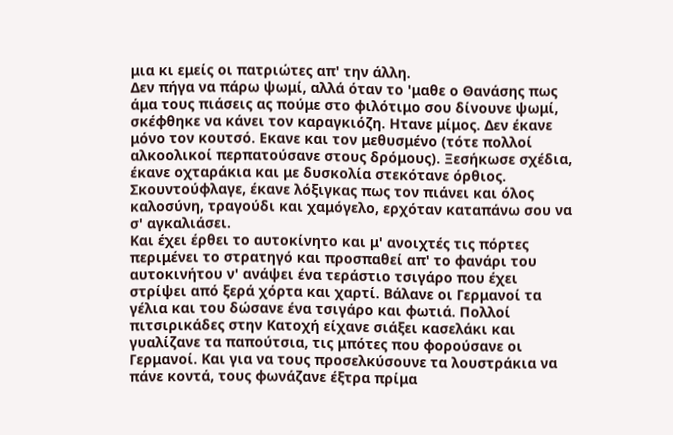μια κι εμείς οι πατριώτες απ' την άλλη.
Δεν πήγα να πάρω ψωμί, αλλά όταν το 'μαθε ο Θανάσης πως άμα τους πιάσεις ας πούμε στο φιλότιμο σου δίνουνε ψωμί, σκέφθηκε να κάνει τον καραγκιόζη. Ητανε μίμος. Δεν έκανε μόνο τον κουτσό. Εκανε και τον μεθυσμένο (τότε πολλοί αλκοολικοί περπατούσανε στους δρόμους). Ξεσήκωσε σχέδια, έκανε οχταράκια και με δυσκολία στεκότανε όρθιος. Σκουντούφλαγε, έκανε λόξιγκας πως τον πιάνει και όλος καλοσύνη, τραγούδι και χαμόγελο, ερχόταν καταπάνω σου να σ' αγκαλιάσει.
Και έχει έρθει το αυτοκίνητο και μ' ανοιχτές τις πόρτες περιμένει το στρατηγό και προσπαθεί απ' το φανάρι του αυτοκινήτου ν' ανάψει ένα τεράστιο τσιγάρο που έχει στρίψει από ξερά χόρτα και χαρτί. Βάλανε οι Γερμανοί τα γέλια και του δώσανε ένα τσιγάρο και φωτιά. Πολλοί πιτσιρικάδες στην Κατοχή είχανε σιάξει κασελάκι και γυαλίζανε τα παπούτσια, τις μπότες που φορούσανε οι Γερμανοί. Και για να τους προσελκύσουνε τα λουστράκια να πάνε κοντά, τους φωνάζανε έξτρα πρίμα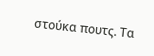στούκα πουτς. Τα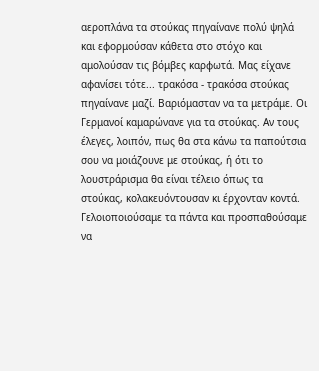αεροπλάνα τα στούκας πηγαίνανε πολύ ψηλά και εφορμούσαν κάθετα στο στόχο και αμολούσαν τις βόμβες καρφωτά. Μας είχανε αφανίσει τότε... τρακόσα - τρακόσα στούκας πηγαίνανε μαζί. Βαριόμασταν να τα μετράμε. Οι Γερμανοί καμαρώνανε για τα στούκας. Αν τους έλεγες, λοιπόν, πως θα στα κάνω τα παπούτσια σου να μοιάζουνε με στούκας, ή ότι το λουστράρισμα θα είναι τέλειο όπως τα στούκας, κολακευόντουσαν κι έρχονταν κοντά.
Γελοιοποιούσαμε τα πάντα και προσπαθούσαμε να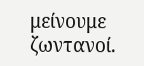μείνουμε ζωντανοί.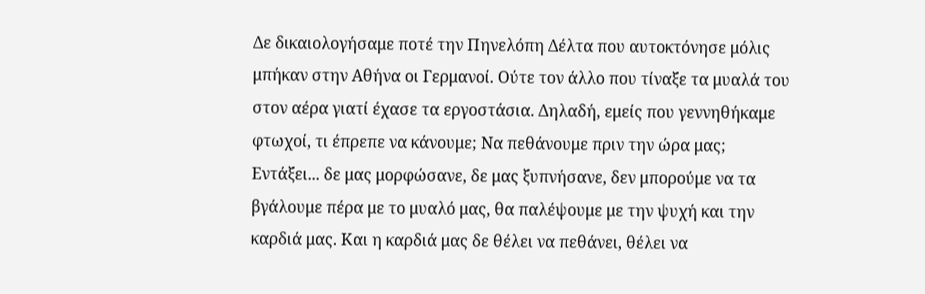Δε δικαιολογήσαμε ποτέ την Πηνελόπη Δέλτα που αυτοκτόνησε μόλις μπήκαν στην Αθήνα οι Γερμανοί. Ούτε τον άλλο που τίναξε τα μυαλά του στον αέρα γιατί έχασε τα εργοστάσια. Δηλαδή, εμείς που γεννηθήκαμε φτωχοί, τι έπρεπε να κάνουμε; Να πεθάνουμε πριν την ώρα μας; Εντάξει... δε μας μορφώσανε, δε μας ξυπνήσανε, δεν μπορούμε να τα βγάλουμε πέρα με το μυαλό μας, θα παλέψουμε με την ψυχή και την καρδιά μας. Και η καρδιά μας δε θέλει να πεθάνει, θέλει να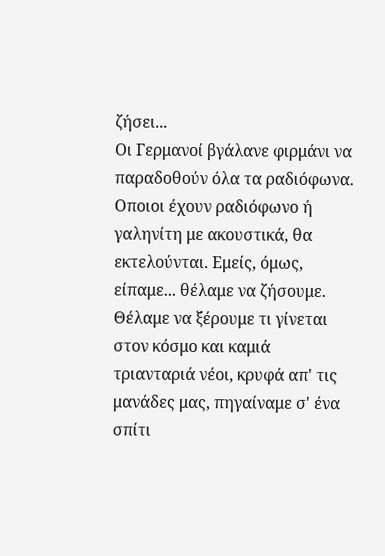ζήσει...
Οι Γερμανοί βγάλανε φιρμάνι να παραδοθούν όλα τα ραδιόφωνα. Οποιοι έχουν ραδιόφωνο ή γαληνίτη με ακουστικά, θα εκτελούνται. Εμείς, όμως, είπαμε... θέλαμε να ζήσουμε. Θέλαμε να ξέρουμε τι γίνεται στον κόσμο και καμιά τριανταριά νέοι, κρυφά απ' τις μανάδες μας, πηγαίναμε σ' ένα σπίτι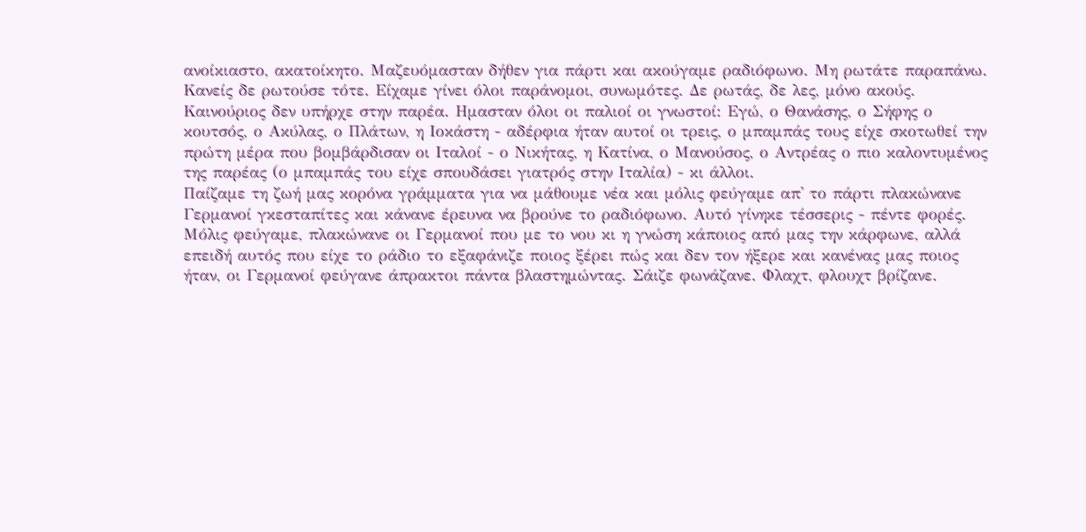ανοίκιαστο, ακατοίκητο. Μαζευόμασταν δήθεν για πάρτι και ακούγαμε ραδιόφωνο. Μη ρωτάτε παραπάνω. Κανείς δε ρωτούσε τότε. Είχαμε γίνει όλοι παράνομοι, συνωμότες. Δε ρωτάς, δε λες, μόνο ακούς. Καινούριος δεν υπήρχε στην παρέα. Ημασταν όλοι οι παλιοί οι γνωστοί: Εγώ, ο Θανάσης, ο Σήφης ο κουτσός, ο Ακύλας, ο Πλάτων, η Ιοκάστη - αδέρφια ήταν αυτοί οι τρεις, ο μπαμπάς τους είχε σκοτωθεί την πρώτη μέρα που βομβάρδισαν οι Ιταλοί - ο Νικήτας, η Κατίνα, ο Μανούσος, ο Αντρέας ο πιο καλοντυμένος της παρέας (ο μπαμπάς του είχε σπουδάσει γιατρός στην Ιταλία) - κι άλλοι.
Παίζαμε τη ζωή μας κορόνα γράμματα για να μάθουμε νέα και μόλις φεύγαμε απ' το πάρτι πλακώνανε Γερμανοί γκεσταπίτες και κάνανε έρευνα να βρούνε το ραδιόφωνο. Αυτό γίνηκε τέσσερις - πέντε φορές. Μόλις φεύγαμε, πλακώνανε οι Γερμανοί που με το νου κι η γνώση κάποιος από μας την κάρφωνε, αλλά επειδή αυτός που είχε το ράδιο το εξαφάνιζε ποιος ξέρει πώς και δεν τον ήξερε και κανένας μας ποιος ήταν, οι Γερμανοί φεύγανε άπρακτοι πάντα βλαστημώντας. Σάιζε φωνάζανε. Φλαχτ, φλουχτ βρίζανε.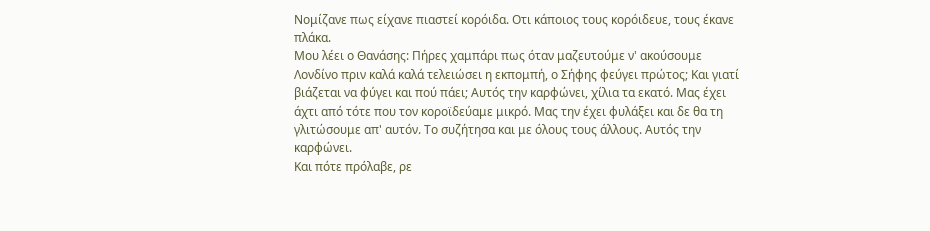Νομίζανε πως είχανε πιαστεί κορόιδα. Οτι κάποιος τους κορόιδευε, τους έκανε πλάκα.
Μου λέει ο Θανάσης: Πήρες χαμπάρι πως όταν μαζευτούμε ν' ακούσουμε Λονδίνο πριν καλά καλά τελειώσει η εκπομπή, ο Σήφης φεύγει πρώτος; Και γιατί βιάζεται να φύγει και πού πάει; Αυτός την καρφώνει, χίλια τα εκατό. Μας έχει άχτι από τότε που τον κοροϊδεύαμε μικρό. Μας την έχει φυλάξει και δε θα τη γλιτώσουμε απ' αυτόν. Το συζήτησα και με όλους τους άλλους. Αυτός την καρφώνει.
Και πότε πρόλαβε, ρε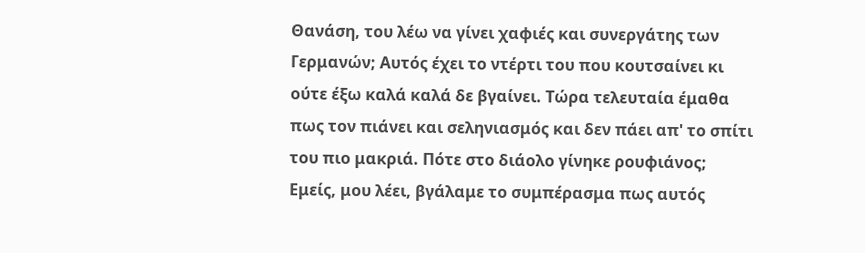Θανάση, του λέω να γίνει χαφιές και συνεργάτης των Γερμανών; Αυτός έχει το ντέρτι του που κουτσαίνει κι ούτε έξω καλά καλά δε βγαίνει. Τώρα τελευταία έμαθα πως τον πιάνει και σεληνιασμός και δεν πάει απ' το σπίτι του πιο μακριά. Πότε στο διάολο γίνηκε ρουφιάνος;
Εμείς, μου λέει, βγάλαμε το συμπέρασμα πως αυτός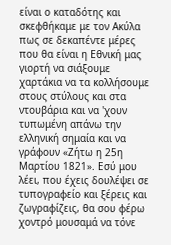είναι ο καταδότης και σκεφθήκαμε με τον Ακύλα πως σε δεκαπέντε μέρες που θα είναι η Εθνική μας γιορτή να σιάξουμε χαρτάκια να τα κολλήσουμε στους στύλους και στα ντουβάρια και να 'χουν τυπωμένη απάνω την ελληνική σημαία και να γράφουν «Ζήτω η 25η Μαρτίου 1821». Εσύ μου λέει, που έχεις δουλέψει σε τυπογραφείο και ξέρεις και ζωγραφίζεις, θα σου φέρω χοντρό μουσαμά να τόνε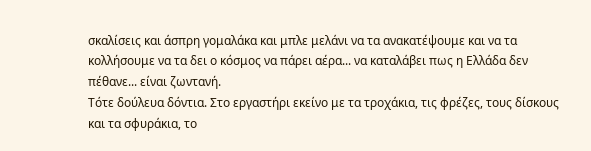σκαλίσεις και άσπρη γομαλάκα και μπλε μελάνι να τα ανακατέψουμε και να τα κολλήσουμε να τα δει ο κόσμος να πάρει αέρα... να καταλάβει πως η Ελλάδα δεν πέθανε... είναι ζωντανή.
Τότε δούλευα δόντια. Στο εργαστήρι εκείνο με τα τροχάκια, τις φρέζες, τους δίσκους και τα σφυράκια, το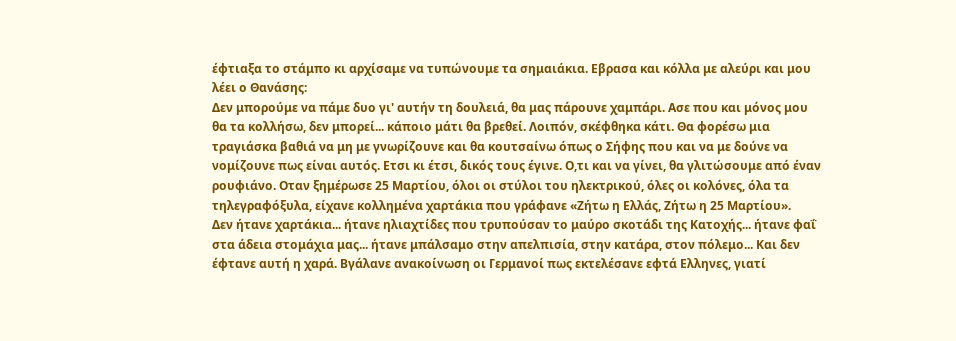έφτιαξα το στάμπο κι αρχίσαμε να τυπώνουμε τα σημαιάκια. Εβρασα και κόλλα με αλεύρι και μου λέει ο Θανάσης:
Δεν μπορούμε να πάμε δυο γι' αυτήν τη δουλειά, θα μας πάρουνε χαμπάρι. Ασε που και μόνος μου θα τα κολλήσω, δεν μπορεί... κάποιο μάτι θα βρεθεί. Λοιπόν, σκέφθηκα κάτι. Θα φορέσω μια τραγιάσκα βαθιά να μη με γνωρίζουνε και θα κουτσαίνω όπως ο Σήφης που και να με δούνε να νομίζουνε πως είναι αυτός. Ετσι κι έτσι, δικός τους έγινε. Ο,τι και να γίνει, θα γλιτώσουμε από έναν ρουφιάνο. Οταν ξημέρωσε 25 Μαρτίου, όλοι οι στύλοι του ηλεκτρικού, όλες οι κολόνες, όλα τα τηλεγραφόξυλα, είχανε κολλημένα χαρτάκια που γράφανε «Ζήτω η Ελλάς, Ζήτω η 25 Μαρτίου».
Δεν ήτανε χαρτάκια... ήτανε ηλιαχτίδες που τρυπούσαν το μαύρο σκοτάδι της Κατοχής... ήτανε φαΐ στα άδεια στομάχια μας... ήτανε μπάλσαμο στην απελπισία, στην κατάρα, στον πόλεμο... Και δεν έφτανε αυτή η χαρά. Βγάλανε ανακοίνωση οι Γερμανοί πως εκτελέσανε εφτά Ελληνες, γιατί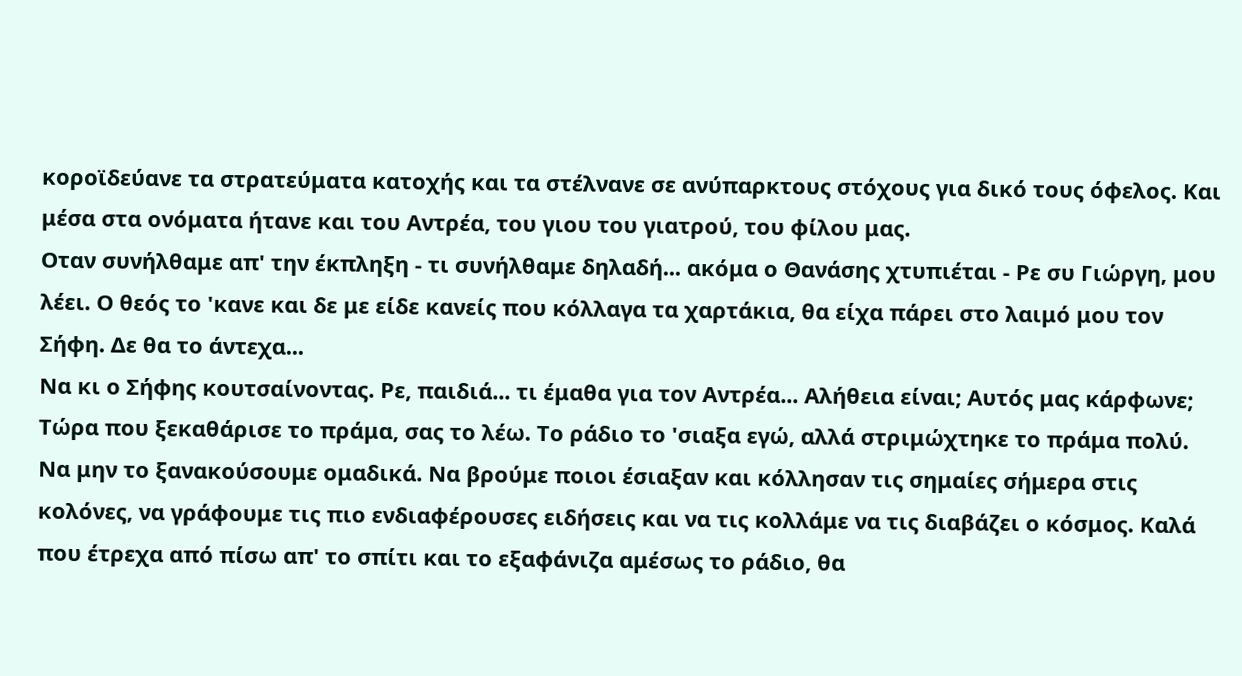κοροϊδεύανε τα στρατεύματα κατοχής και τα στέλνανε σε ανύπαρκτους στόχους για δικό τους όφελος. Και μέσα στα ονόματα ήτανε και του Αντρέα, του γιου του γιατρού, του φίλου μας.
Οταν συνήλθαμε απ' την έκπληξη - τι συνήλθαμε δηλαδή... ακόμα ο Θανάσης χτυπιέται - Ρε συ Γιώργη, μου λέει. Ο θεός το 'κανε και δε με είδε κανείς που κόλλαγα τα χαρτάκια, θα είχα πάρει στο λαιμό μου τον Σήφη. Δε θα το άντεχα...
Να κι ο Σήφης κουτσαίνοντας. Ρε, παιδιά... τι έμαθα για τον Αντρέα... Αλήθεια είναι; Αυτός μας κάρφωνε; Τώρα που ξεκαθάρισε το πράμα, σας το λέω. Το ράδιο το 'σιαξα εγώ, αλλά στριμώχτηκε το πράμα πολύ. Να μην το ξανακούσουμε ομαδικά. Να βρούμε ποιοι έσιαξαν και κόλλησαν τις σημαίες σήμερα στις κολόνες, να γράφουμε τις πιο ενδιαφέρουσες ειδήσεις και να τις κολλάμε να τις διαβάζει ο κόσμος. Καλά που έτρεχα από πίσω απ' το σπίτι και το εξαφάνιζα αμέσως το ράδιο, θα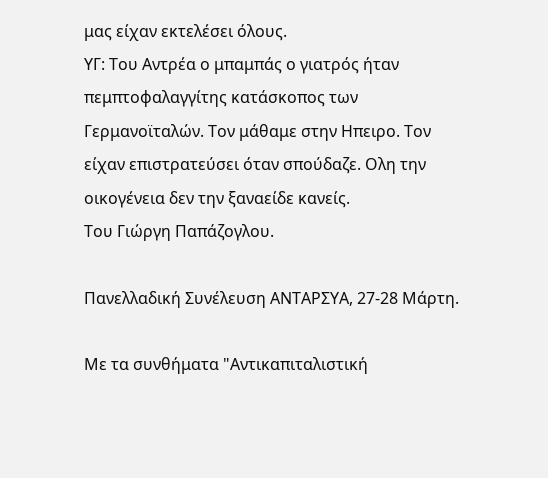μας είχαν εκτελέσει όλους.
ΥΓ: Του Αντρέα ο μπαμπάς ο γιατρός ήταν πεμπτοφαλαγγίτης κατάσκοπος των Γερμανοϊταλών. Τον μάθαμε στην Ηπειρο. Τον είχαν επιστρατεύσει όταν σπούδαζε. Ολη την οικογένεια δεν την ξαναείδε κανείς.
Του Γιώργη Παπάζογλου.

Πανελλαδική Συνέλευση ΑΝΤΑΡΣΥΑ, 27-28 Μάρτη.

Με τα συνθήματα "Αντικαπιταλιστική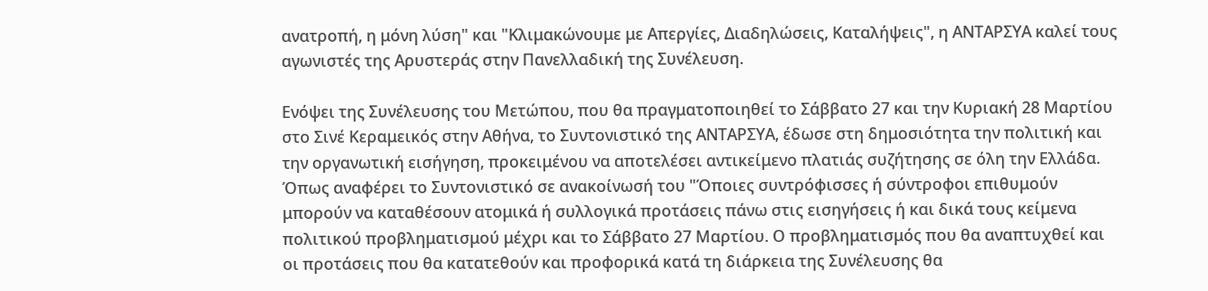ανατροπή, η μόνη λύση" και "Κλιμακώνουμε με Απεργίες, Διαδηλώσεις, Καταλήψεις", η ΑΝΤΑΡΣΥΑ καλεί τους αγωνιστές της Αρυστεράς στην Πανελλαδική της Συνέλευση.

Ενόψει της Συνέλευσης του Μετώπου, που θα πραγματοποιηθεί το Σάββατο 27 και την Κυριακή 28 Μαρτίου στο Σινέ Κεραμεικός στην Αθήνα, το Συντονιστικό της ΑΝΤΑΡΣΥΑ, έδωσε στη δημοσιότητα την πολιτική και την οργανωτική εισήγηση, προκειμένου να αποτελέσει αντικείμενο πλατιάς συζήτησης σε όλη την Ελλάδα.
Όπως αναφέρει το Συντονιστικό σε ανακοίνωσή του "Όποιες συντρόφισσες ή σύντροφοι επιθυμούν μπορούν να καταθέσουν ατομικά ή συλλογικά προτάσεις πάνω στις εισηγήσεις ή και δικά τους κείμενα πολιτικού προβληματισμού μέχρι και το Σάββατο 27 Μαρτίου. Ο προβληματισμός που θα αναπτυχθεί και οι προτάσεις που θα κατατεθούν και προφορικά κατά τη διάρκεια της Συνέλευσης θα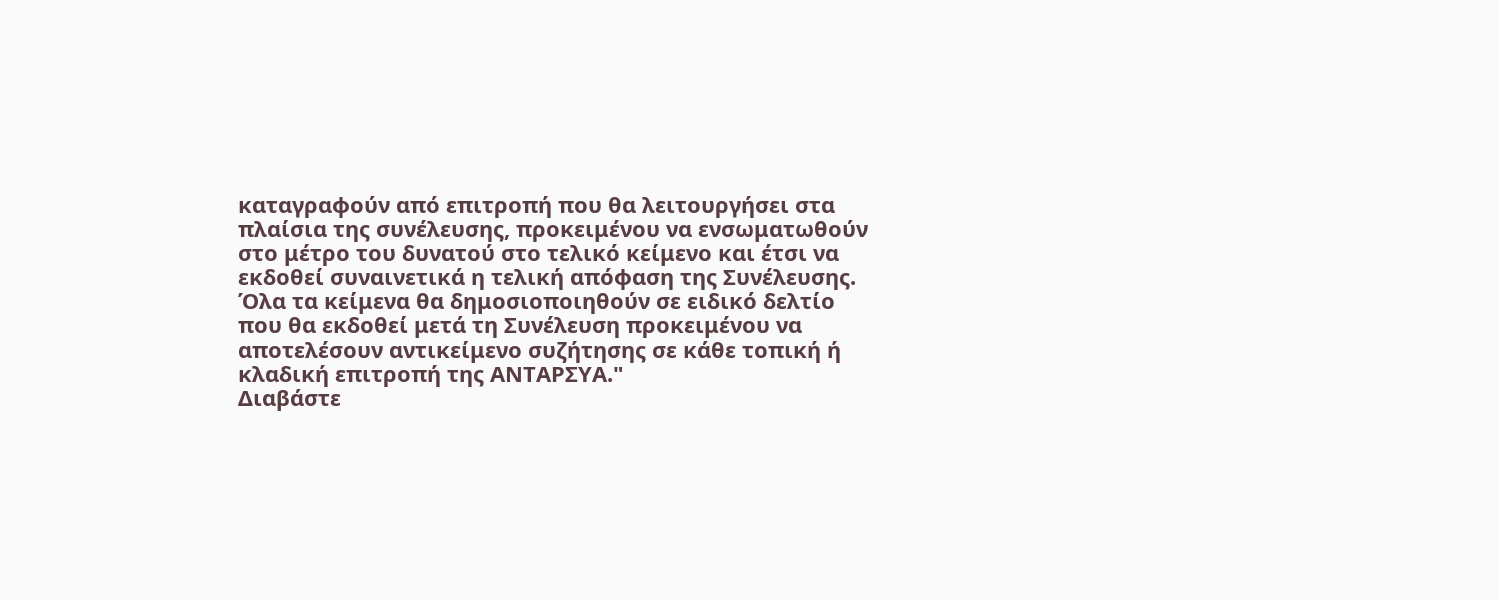καταγραφούν από επιτροπή που θα λειτουργήσει στα πλαίσια της συνέλευσης, προκειμένου να ενσωματωθούν στο μέτρο του δυνατού στο τελικό κείμενο και έτσι να εκδοθεί συναινετικά η τελική απόφαση της Συνέλευσης. Όλα τα κείμενα θα δημοσιοποιηθούν σε ειδικό δελτίο που θα εκδοθεί μετά τη Συνέλευση προκειμένου να αποτελέσουν αντικείμενο συζήτησης σε κάθε τοπική ή κλαδική επιτροπή της ΑΝΤΑΡΣΥΑ."
Διαβάστε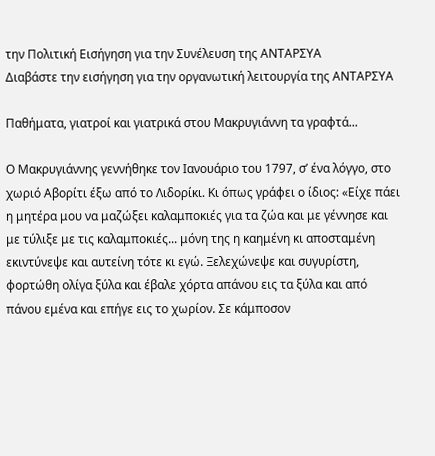την Πολιτική Εισήγηση για την Συνέλευση της ΑΝΤΑΡΣΥΑ
Διαβάστε την εισήγηση για την οργανωτική λειτουργία της ΑΝΤΑΡΣΥΑ

Παθήματα, γιατροί και γιατρικά στου Μακρυγιάννη τα γραφτά...

Ο Μακρυγιάννης γεννήθηκε τον Ιανουάριο του 1797, σ’ ένα λόγγο, στο χωριό Αβορίτι έξω από το Λιδορίκι. Κι όπως γράφει ο ίδιος: «Είχε πάει η μητέρα μου να μαζώξει καλαμποκιές για τα ζώα και με γέννησε και με τύλιξε με τις καλαμποκιές... μόνη της η καημένη κι αποσταμένη εκιντύνεψε και αυτείνη τότε κι εγώ. Ξελεχώνεψε και συγυρίστη, φορτώθη ολίγα ξύλα και έβαλε χόρτα απάνου εις τα ξύλα και από πάνου εμένα και επήγε εις το χωρίον. Σε κάμποσον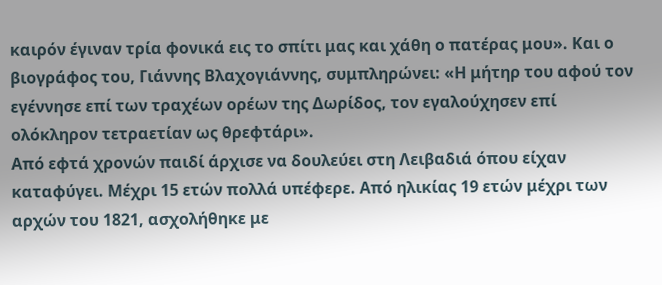καιρόν έγιναν τρία φονικά εις το σπίτι μας και χάθη ο πατέρας μου». Και ο βιογράφος του, Γιάννης Βλαχογιάννης, συμπληρώνει: «Η μήτηρ του αφού τον εγέννησε επί των τραχέων ορέων της Δωρίδος, τον εγαλούχησεν επί ολόκληρον τετραετίαν ως θρεφτάρι».
Από εφτά χρονών παιδί άρχισε να δουλεύει στη Λειβαδιά όπου είχαν καταφύγει. Μέχρι 15 ετών πολλά υπέφερε. Από ηλικίας 19 ετών μέχρι των αρχών του 1821, ασχολήθηκε με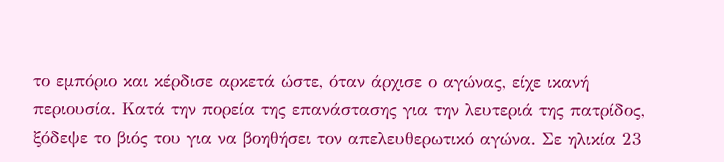το εμπόριο και κέρδισε αρκετά ώστε, όταν άρχισε ο αγώνας, είχε ικανή περιουσία. Κατά την πορεία της επανάστασης για την λευτεριά της πατρίδος, ξόδεψε το βιός του για να βοηθήσει τον απελευθερωτικό αγώνα. Σε ηλικία 23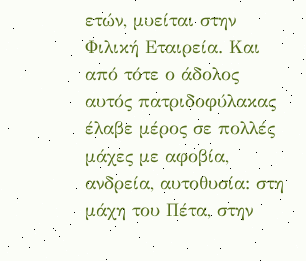ετών, μυείται στην Φιλική Εταιρεία. Και από τότε ο άδολος αυτός πατριδοφύλακας έλαβε μέρος σε πολλές μάχες με αφοβία, ανδρεία, αυτοθυσία: στη μάχη του Πέτα, στην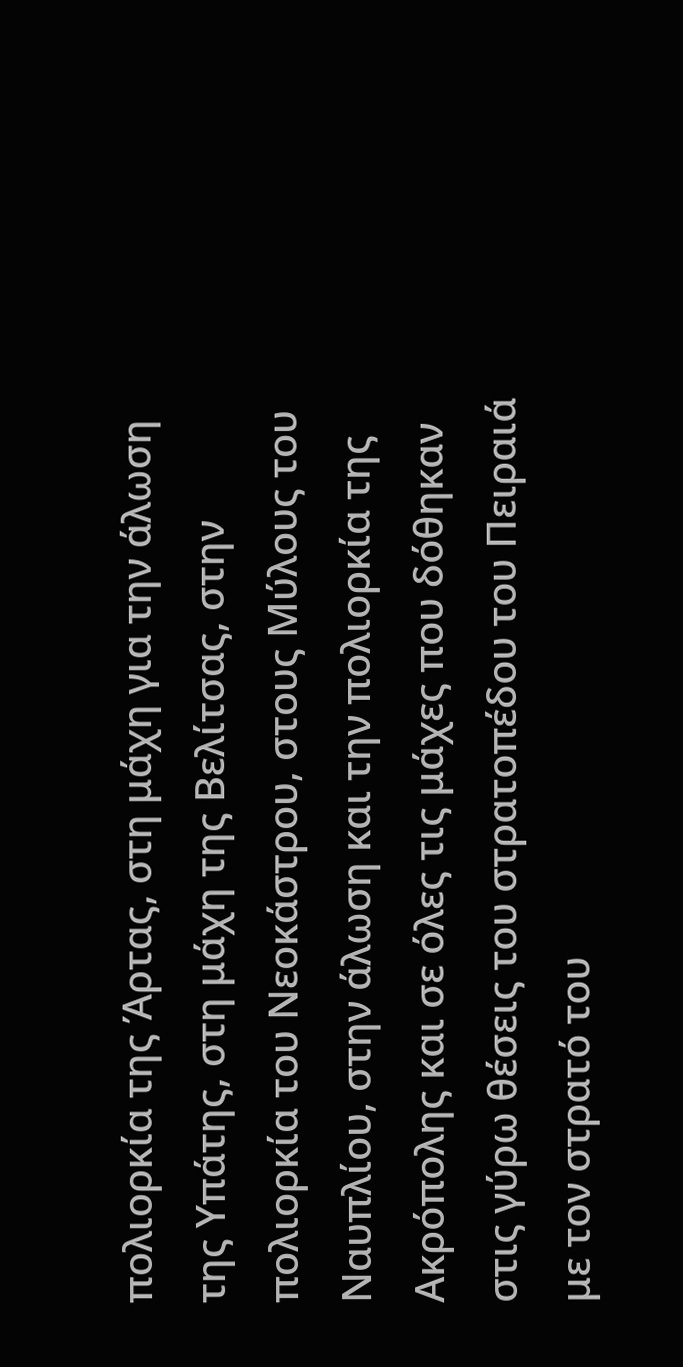πολιορκία της Άρτας, στη μάχη για την άλωση της Υπάτης, στη μάχη της Βελίτσας, στην πολιορκία του Νεοκάστρου, στους Μύλους του Ναυπλίου, στην άλωση και την πολιορκία της Ακρόπολης και σε όλες τις μάχες που δόθηκαν στις γύρω θέσεις του στρατοπέδου του Πειραιά με τον στρατό του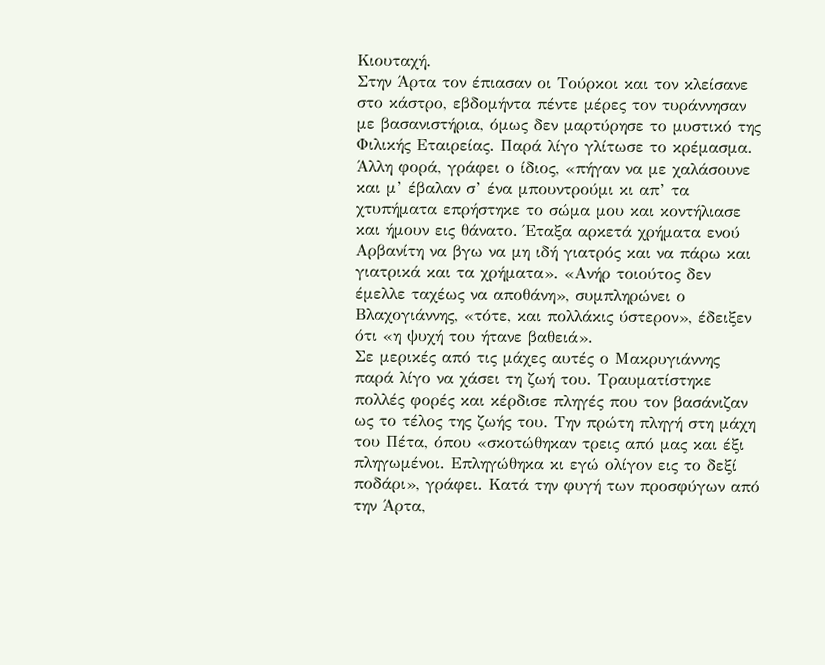Κιουταχή.
Στην Άρτα τον έπιασαν οι Τούρκοι και τον κλείσανε στο κάστρο, εβδομήντα πέντε μέρες τον τυράννησαν με βασανιστήρια, όμως δεν μαρτύρησε το μυστικό της Φιλικής Εταιρείας. Παρά λίγο γλίτωσε το κρέμασμα. Άλλη φορά, γράφει ο ίδιος, «πήγαν να με χαλάσουνε και μ’ έβαλαν σ’ ένα μπουντρούμι κι απ’ τα χτυπήματα επρήστηκε το σώμα μου και κοντήλιασε και ήμουν εις θάνατο. Έταξα αρκετά χρήματα ενού Αρβανίτη να βγω να μη ιδή γιατρός και να πάρω και γιατρικά και τα χρήματα». «Ανήρ τοιούτος δεν έμελλε ταχέως να αποθάνη», συμπληρώνει ο Βλαχογιάννης, «τότε, και πολλάκις ύστερον», έδειξεν ότι «η ψυχή του ήτανε βαθειά».
Σε μερικές από τις μάχες αυτές ο Μακρυγιάννης παρά λίγο να χάσει τη ζωή του. Τραυματίστηκε πολλές φορές και κέρδισε πληγές που τον βασάνιζαν ως το τέλος της ζωής του. Την πρώτη πληγή στη μάχη του Πέτα, όπου «σκοτώθηκαν τρεις από μας και έξι πληγωμένοι. Επληγώθηκα κι εγώ ολίγον εις το δεξί ποδάρι», γράφει. Κατά την φυγή των προσφύγων από την Άρτα,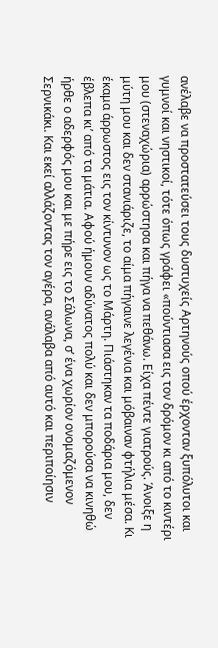ανέλαβε να προστατεύσει τους δυστυχείς Αρτηνούς οπού έρχονταν ξυπόλυτοι και γυμνοί και νηστικοί, τότε όπως γράφει «πούντιασα εις τον δρόμον κι από το κιντέρι μου (στεναχώρια) αρρώστησα και πήγα να πεθάνω. Είχα πέντε γιατρούς. Άνοιξε η μύτη μου και δεν στανιάριζε, το αίμα πήγαινε λεγένια και μόβαιναν φτήλια μέσα. Κι έκαμα άρρωστος εις τον κίντυνον ως το Μάρτη. Πιάστηκαν τα ποδάρια μου, δεν έβλεπα κι’ από τα μάτια. Αφού ήμουν αδύνατος πολύ και δεν μπορούσα να κινηθώ ήρθε ο αδερφός μου και με πήρε εις το Σάλωνα, σ’ ένα χωρίον ονομαζόμενον Σερνικάκι. Και εκεί αλλάζοντας τον αγέρα, ανάλαβα από αυτό και περιποίησιν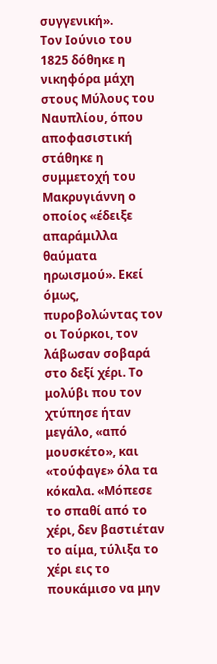συγγενική».
Τον Ιούνιο του 1825 δόθηκε η νικηφόρα μάχη στους Μύλους του Ναυπλίου, όπου αποφασιστική στάθηκε η συμμετοχή του Μακρυγιάννη ο οποίος «έδειξε απαράμιλλα θαύματα ηρωισμού». Εκεί όμως, πυροβολώντας τον οι Τούρκοι, τον λάβωσαν σοβαρά στο δεξί χέρι. Το μολύβι που τον χτύπησε ήταν μεγάλο, «από μουσκέτο», και «τούφαγε» όλα τα κόκαλα. «Μόπεσε το σπαθί από το χέρι, δεν βαστιέταν το αίμα, τύλιξα το χέρι εις το πουκάμισο να μην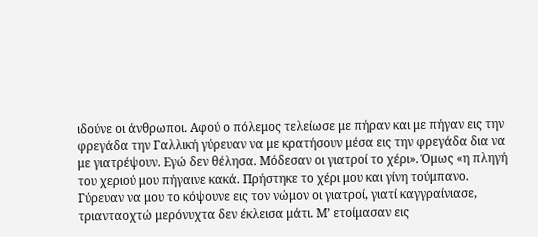ιδούνε οι άνθρωποι. Αφού ο πόλεμος τελείωσε με πήραν και με πήγαν εις την φρεγάδα την Γαλλική γύρευαν να με κρατήσουν μέσα εις την φρεγάδα δια να με γιατρέψουν. Εγώ δεν θέλησα. Μόδεσαν οι γιατροί το χέρι». Όμως «η πληγή του χεριού μου πήγαινε κακά. Πρήστηκε το χέρι μου και γίνη τούμπανο. Γύρευαν να μου το κόψουνε εις τον νώμον οι γιατροί, γιατί καγγραίνιασε, τριανταοχτώ μερόνυχτα δεν έκλεισα μάτι. Μ’ ετοίμασαν εις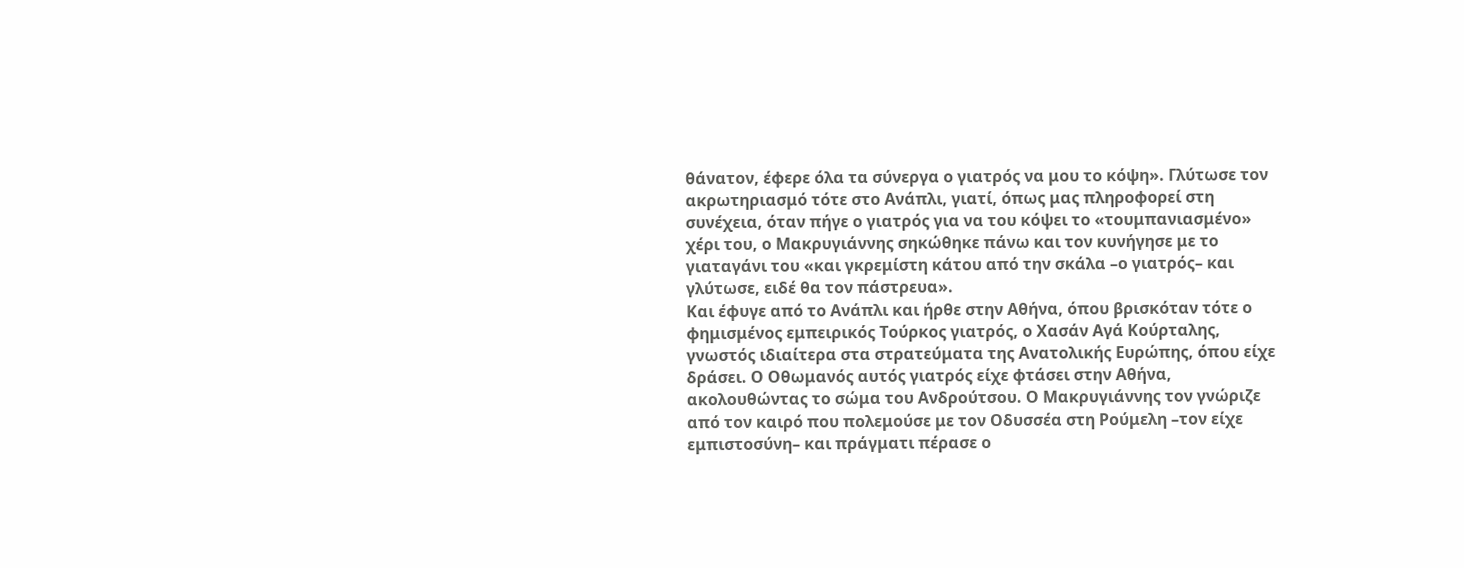θάνατον, έφερε όλα τα σύνεργα ο γιατρός να μου το κόψη». Γλύτωσε τον ακρωτηριασμό τότε στο Ανάπλι, γιατί, όπως μας πληροφορεί στη συνέχεια, όταν πήγε ο γιατρός για να του κόψει το «τουμπανιασμένο» χέρι του, ο Μακρυγιάννης σηκώθηκε πάνω και τον κυνήγησε με το γιαταγάνι του «και γκρεμίστη κάτου από την σκάλα –ο γιατρός– και γλύτωσε, ειδέ θα τον πάστρευα».
Και έφυγε από το Ανάπλι και ήρθε στην Αθήνα, όπου βρισκόταν τότε ο φημισμένος εμπειρικός Τούρκος γιατρός, ο Χασάν Αγά Κούρταλης, γνωστός ιδιαίτερα στα στρατεύματα της Ανατολικής Ευρώπης, όπου είχε δράσει. Ο Οθωμανός αυτός γιατρός είχε φτάσει στην Αθήνα, ακολουθώντας το σώμα του Ανδρούτσου. Ο Μακρυγιάννης τον γνώριζε από τον καιρό που πολεμούσε με τον Οδυσσέα στη Ρούμελη –τον είχε εμπιστοσύνη– και πράγματι πέρασε ο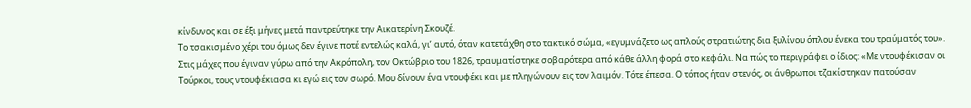κίνδυνος και σε έξι μήνες μετά παντρεύτηκε την Αικατερίνη Σκουζέ.
Το τσακισμένο χέρι του όμως δεν έγινε ποτέ εντελώς καλά, γι’ αυτό, όταν κατετάχθη στο τακτικό σώμα, «εγυμνάζετο ως απλούς στρατιώτης δια ξυλίνου όπλου ένεκα του τραύματός του».
Στις μάχες που έγιναν γύρω από την Ακρόπολη, τον Οκτώβριο του 1826, τραυματίστηκε σοβαρότερα από κάθε άλλη φορά στο κεφάλι. Να πώς το περιγράφει ο ίδιος: «Με ντουφέκισαν οι Τούρκοι, τους ντουφέκιασα κι εγώ εις τον σωρό. Μου δίνουν ένα ντουφέκι και με πληγώνουν εις τον λαιμόν. Τότε έπεσα. Ο τόπος ήταν στενός, οι άνθρωποι τζακίστηκαν πατούσαν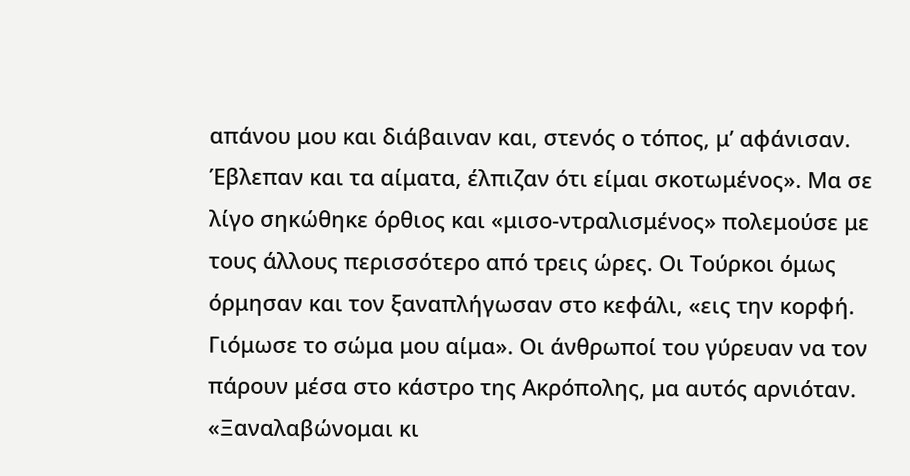απάνου μου και διάβαιναν και, στενός ο τόπος, μ’ αφάνισαν. Έβλεπαν και τα αίματα, έλπιζαν ότι είμαι σκοτωμένος». Μα σε λίγο σηκώθηκε όρθιος και «μισο-ντραλισμένος» πολεμούσε με τους άλλους περισσότερο από τρεις ώρες. Οι Τούρκοι όμως όρμησαν και τον ξαναπλήγωσαν στο κεφάλι, «εις την κορφή. Γιόμωσε το σώμα μου αίμα». Οι άνθρωποί του γύρευαν να τον πάρουν μέσα στο κάστρο της Ακρόπολης, μα αυτός αρνιόταν. «Ξαναλαβώνομαι κι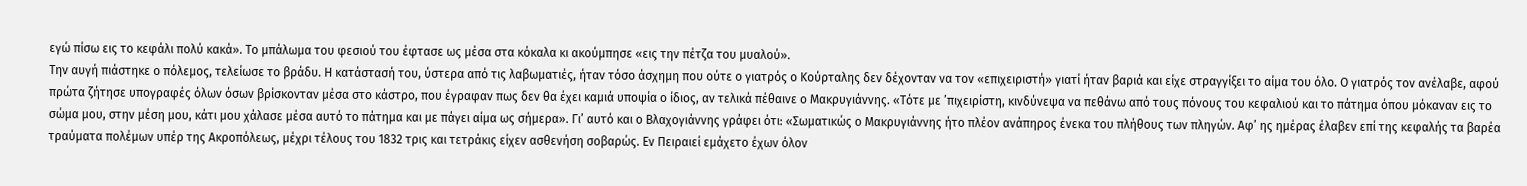εγώ πίσω εις το κεφάλι πολύ κακά». Το μπάλωμα του φεσιού του έφτασε ως μέσα στα κόκαλα κι ακούμπησε «εις την πέτζα του μυαλού».
Την αυγή πιάστηκε ο πόλεμος, τελείωσε το βράδυ. Η κατάστασή του, ύστερα από τις λαβωματιές, ήταν τόσο άσχημη που ούτε ο γιατρός ο Κούρταλης δεν δέχονταν να τον «επιχειριστή» γιατί ήταν βαριά και είχε στραγγίξει το αίμα του όλο. Ο γιατρός τον ανέλαβε, αφού πρώτα ζήτησε υπογραφές όλων όσων βρίσκονταν μέσα στο κάστρο, που έγραφαν πως δεν θα έχει καμιά υποψία ο ίδιος, αν τελικά πέθαινε ο Μακρυγιάννης. «Τότε με ’πιχειρίστη, κινδύνεψα να πεθάνω από τους πόνους του κεφαλιού και το πάτημα όπου μόκαναν εις το σώμα μου, στην μέση μου, κάτι μου χάλασε μέσα αυτό το πάτημα και με πάγει αίμα ως σήμερα». Γι’ αυτό και ο Βλαχογιάννης γράφει ότι: «Σωματικώς ο Μακρυγιάννης ήτο πλέον ανάπηρος ένεκα του πλήθους των πληγών. Αφ’ ης ημέρας έλαβεν επί της κεφαλής τα βαρέα τραύματα πολέμων υπέρ της Ακροπόλεως, μέχρι τέλους του 1832 τρις και τετράκις είχεν ασθενήση σοβαρώς. Εν Πειραιεί εμάχετο έχων όλον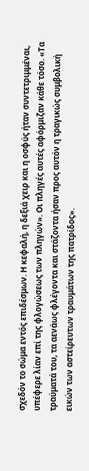σχεδόν το σώμα εντός επιδέσμων. Η κεφαλή, η δεξιά χειρ και η οσφύς ήταν συντετριμμέναι, υπέφερε λίαν επί της φλογώσεως των πληγών». Οι πληγές αυτές αφόρμιζαν κάθε τόσο. «Τα τραύματά του, τα αενάως φλέγοντα και στάζοντα ήσαν προς αυτόν η τραγικώς συμβολική εικών των αστείρευτων τραυμάτων της πατρίδος».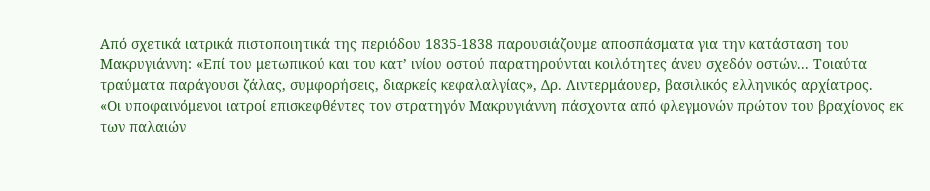Από σχετικά ιατρικά πιστοποιητικά της περιόδου 1835-1838 παρουσιάζουμε αποσπάσματα για την κατάσταση του Μακρυγιάννη: «Επί του μετωπικού και του κατ’ ινίου οστού παρατηρούνται κοιλότητες άνευ σχεδόν οστών... Τοιαύτα τραύματα παράγουσι ζάλας, συμφορήσεις, διαρκείς κεφαλαλγίας», Δρ. Λιντερμάουερ, βασιλικός ελληνικός αρχίατρος.
«Οι υποφαινόμενοι ιατροί επισκεφθέντες τον στρατηγόν Μακρυγιάννη πάσχοντα από φλεγμονών πρώτον του βραχίονος εκ των παλαιών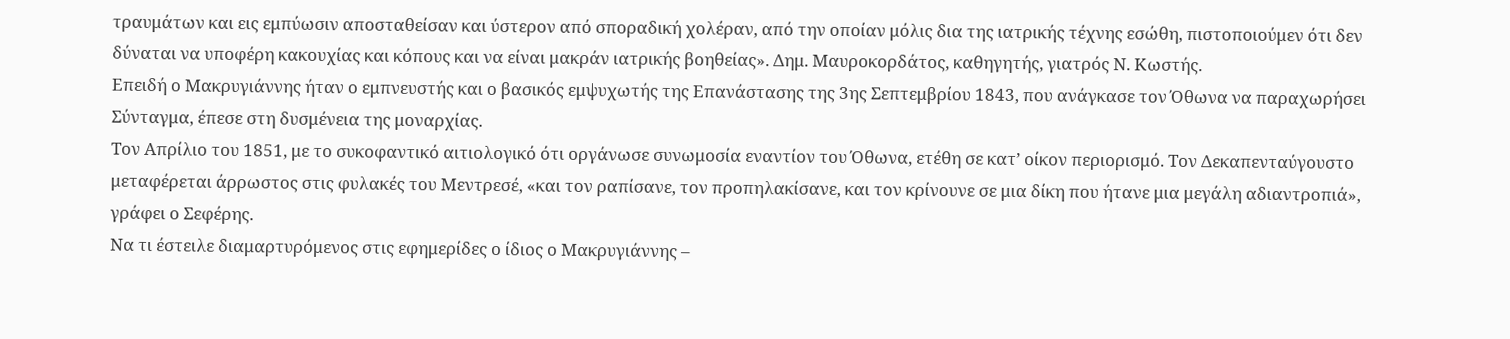τραυμάτων και εις εμπύωσιν αποσταθείσαν και ύστερον από σποραδική χολέραν, από την οποίαν μόλις δια της ιατρικής τέχνης εσώθη, πιστοποιούμεν ότι δεν δύναται να υποφέρη κακουχίας και κόπους και να είναι μακράν ιατρικής βοηθείας». Δημ. Μαυροκορδάτος, καθηγητής, γιατρός Ν. Κωστής.
Επειδή ο Μακρυγιάννης ήταν ο εμπνευστής και ο βασικός εμψυχωτής της Επανάστασης της 3ης Σεπτεμβρίου 1843, που ανάγκασε τον Όθωνα να παραχωρήσει Σύνταγμα, έπεσε στη δυσμένεια της μοναρχίας.
Τον Απρίλιο του 1851, με το συκοφαντικό αιτιολογικό ότι οργάνωσε συνωμοσία εναντίον του Όθωνα, ετέθη σε κατ’ οίκον περιορισμό. Τον Δεκαπενταύγουστο μεταφέρεται άρρωστος στις φυλακές του Μεντρεσέ, «και τον ραπίσανε, τον προπηλακίσανε, και τον κρίνουνε σε μια δίκη που ήτανε μια μεγάλη αδιαντροπιά», γράφει ο Σεφέρης.
Να τι έστειλε διαμαρτυρόμενος στις εφημερίδες ο ίδιος ο Μακρυγιάννης –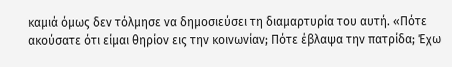καμιά όμως δεν τόλμησε να δημοσιεύσει τη διαμαρτυρία του αυτή. «Πότε ακούσατε ότι είμαι θηρίον εις την κοινωνίαν; Πότε έβλαψα την πατρίδα; Έχω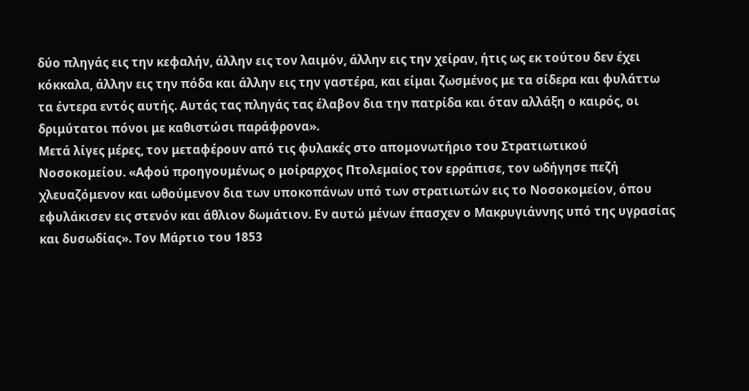δύο πληγάς εις την κεφαλήν, άλλην εις τον λαιμόν, άλλην εις την χείραν, ήτις ως εκ τούτου δεν έχει κόκκαλα, άλλην εις την πόδα και άλλην εις την γαστέρα, και είμαι ζωσμένος με τα σίδερα και φυλάττω τα έντερα εντός αυτής. Αυτάς τας πληγάς τας έλαβον δια την πατρίδα και όταν αλλάξη ο καιρός, οι δριμύτατοι πόνοι με καθιστώσι παράφρονα».
Μετά λίγες μέρες, τον μεταφέρουν από τις φυλακές στο απομονωτήριο του Στρατιωτικού Νοσοκομείου. «Αφού προηγουμένως ο μοίραρχος Πτολεμαίος τον ερράπισε, τον ωδήγησε πεζή χλευαζόμενον και ωθούμενον δια των υποκοπάνων υπό των στρατιωτών εις το Νοσοκομείον, όπου εφυλάκισεν εις στενόν και άθλιον δωμάτιον. Εν αυτώ μένων έπασχεν ο Μακρυγιάννης υπό της υγρασίας και δυσωδίας». Τον Μάρτιο του 1853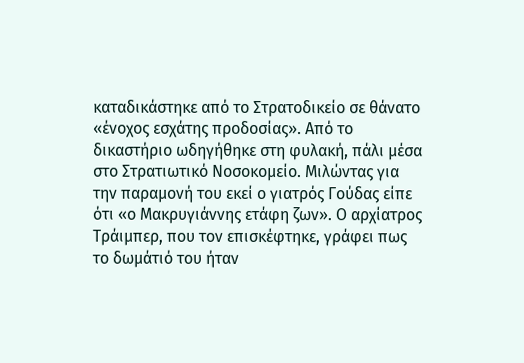καταδικάστηκε από το Στρατοδικείο σε θάνατο «ένοχος εσχάτης προδοσίας». Από το δικαστήριο ωδηγήθηκε στη φυλακή, πάλι μέσα στο Στρατιωτικό Νοσοκομείο. Μιλώντας για την παραμονή του εκεί ο γιατρός Γούδας είπε ότι «ο Μακρυγιάννης ετάφη ζων». Ο αρχίατρος Τράιμπερ, που τον επισκέφτηκε, γράφει πως το δωμάτιό του ήταν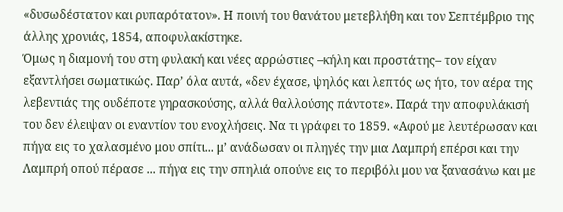«δυσωδέστατον και ρυπαρότατον». Η ποινή του θανάτου μετεβλήθη και τον Σεπτέμβριο της άλλης χρονιάς, 1854, αποφυλακίστηκε.
Όμως η διαμονή του στη φυλακή και νέες αρρώστιες –κήλη και προστάτης– τον είχαν εξαντλήσει σωματικώς. Παρ’ όλα αυτά, «δεν έχασε, ψηλός και λεπτός ως ήτο, τον αέρα της λεβεντιάς της ουδέποτε γηρασκούσης, αλλά θαλλούσης πάντοτε». Παρά την αποφυλάκισή του δεν έλειψαν οι εναντίον του ενοχλήσεις. Να τι γράφει το 1859. «Αφού με λευτέρωσαν και πήγα εις το χαλασμένο μου σπίτι... μ’ ανάδωσαν οι πληγές την μια Λαμπρή επέρσι και την Λαμπρή οπού πέρασε ... πήγα εις την σπηλιά οπούνε εις το περιβόλι μου να ξανασάνω και με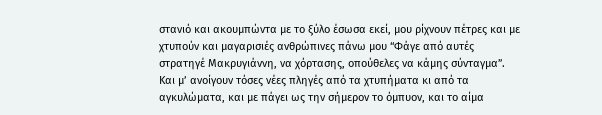στανιό και ακουμπώντα με το ξύλο έσωσα εκεί, μου ρίχνουν πέτρες και με χτυπούν και μαγαρισιές ανθρώπινες πάνω μου “Φάγε από αυτές στρατηγέ Μακρυγιάννη, να χόρτασης, οπούθελες να κάμης σύνταγμα”. Και μ’ ανοίγουν τόσες νέες πληγές από τα χτυπήματα κι από τα αγκυλώματα, και με πάγει ως την σήμερον το όμπυον, και το αίμα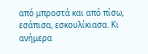από μπροστά και από πίσω, εσάπισα, εσκουλίκιασα. Κι ανήμερα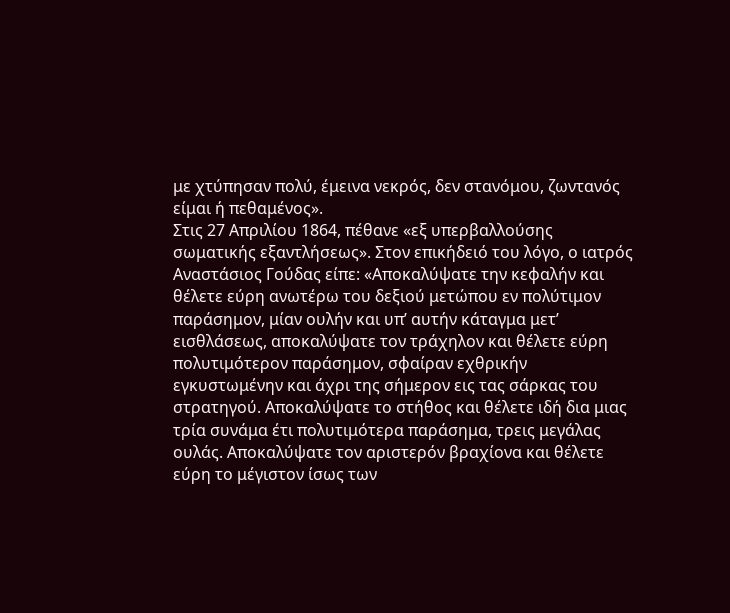με χτύπησαν πολύ, έμεινα νεκρός, δεν στανόμου, ζωντανός είμαι ή πεθαμένος».
Στις 27 Απριλίου 1864, πέθανε «εξ υπερβαλλούσης σωματικής εξαντλήσεως». Στον επικήδειό του λόγο, ο ιατρός Αναστάσιος Γούδας είπε: «Αποκαλύψατε την κεφαλήν και θέλετε εύρη ανωτέρω του δεξιού μετώπου εν πολύτιμον παράσημον, μίαν ουλήν και υπ’ αυτήν κάταγμα μετ’ εισθλάσεως, αποκαλύψατε τον τράχηλον και θέλετε εύρη πολυτιμότερον παράσημον, σφαίραν εχθρικήν εγκυστωμένην και άχρι της σήμερον εις τας σάρκας του στρατηγού. Αποκαλύψατε το στήθος και θέλετε ιδή δια μιας τρία συνάμα έτι πολυτιμότερα παράσημα, τρεις μεγάλας ουλάς. Αποκαλύψατε τον αριστερόν βραχίονα και θέλετε εύρη το μέγιστον ίσως των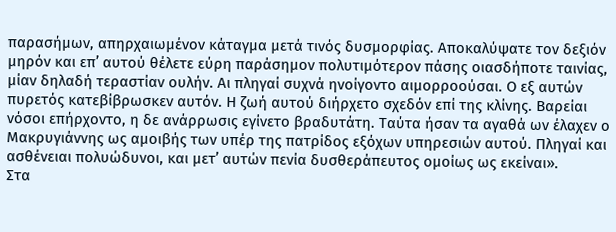παρασήμων, απηρχαιωμένον κάταγμα μετά τινός δυσμορφίας. Αποκαλύψατε τον δεξιόν μηρόν και επ’ αυτού θέλετε εύρη παράσημον πολυτιμότερον πάσης οιασδήποτε ταινίας, μίαν δηλαδή τεραστίαν ουλήν. Αι πληγαί συχνά ηνοίγοντο αιμορροούσαι. Ο εξ αυτών πυρετός κατεβίβρωσκεν αυτόν. Η ζωή αυτού διήρχετο σχεδόν επί της κλίνης. Βαρείαι νόσοι επήρχοντο, η δε ανάρρωσις εγίνετο βραδυτάτη. Ταύτα ήσαν τα αγαθά ων έλαχεν ο Μακρυγιάννης ως αμοιβής των υπέρ της πατρίδος εξόχων υπηρεσιών αυτού. Πληγαί και ασθένειαι πολυώδυνοι, και μετ’ αυτών πενία δυσθεράπευτος ομοίως ως εκείναι».
Στα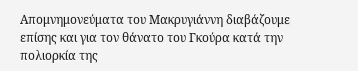Απομνημονεύματα του Μακρυγιάννη διαβάζουμε επίσης και για τον θάνατο του Γκούρα κατά την πολιορκία της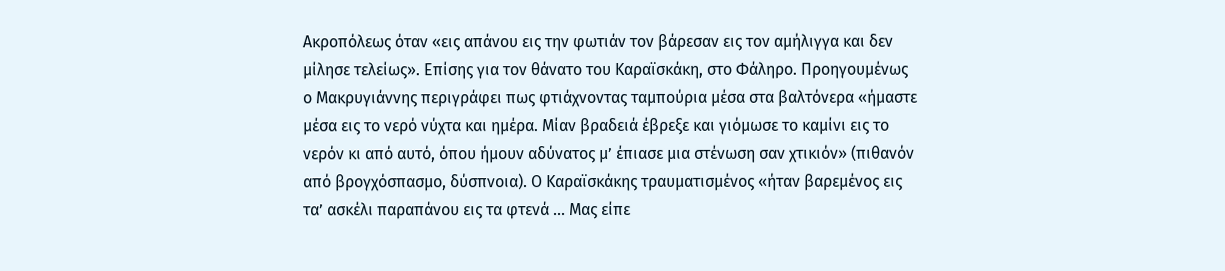Ακροπόλεως όταν «εις απάνου εις την φωτιάν τον βάρεσαν εις τον αμήλιγγα και δεν μίλησε τελείως». Επίσης για τον θάνατο του Καραϊσκάκη, στο Φάληρο. Προηγουμένως ο Μακρυγιάννης περιγράφει πως φτιάχνοντας ταμπούρια μέσα στα βαλτόνερα «ήμαστε μέσα εις το νερό νύχτα και ημέρα. Μίαν βραδειά έβρεξε και γιόμωσε το καμίνι εις το νερόν κι από αυτό, όπου ήμουν αδύνατος μ’ έπιασε μια στένωση σαν χτικιόν» (πιθανόν από βρογχόσπασμο, δύσπνοια). Ο Καραϊσκάκης τραυματισμένος «ήταν βαρεμένος εις τα’ ασκέλι παραπάνου εις τα φτενά ... Μας είπε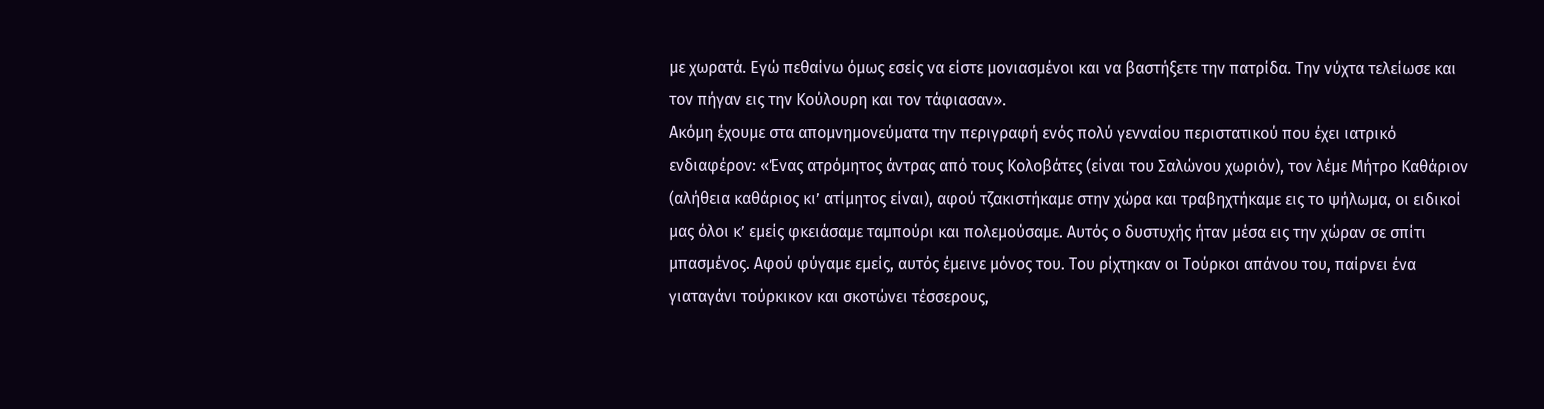με χωρατά. Εγώ πεθαίνω όμως εσείς να είστε μονιασμένοι και να βαστήξετε την πατρίδα. Την νύχτα τελείωσε και τον πήγαν εις την Κούλουρη και τον τάφιασαν».
Ακόμη έχουμε στα απομνημονεύματα την περιγραφή ενός πολύ γενναίου περιστατικού που έχει ιατρικό ενδιαφέρον: «Ένας ατρόμητος άντρας από τους Κολοβάτες (είναι του Σαλώνου χωριόν), τον λέμε Μήτρο Καθάριον (αλήθεια καθάριος κι’ ατίμητος είναι), αφού τζακιστήκαμε στην χώρα και τραβηχτήκαμε εις το ψήλωμα, οι ειδικοί μας όλοι κ’ εμείς φκειάσαμε ταμπούρι και πολεμούσαμε. Αυτός ο δυστυχής ήταν μέσα εις την χώραν σε σπίτι μπασμένος. Αφού φύγαμε εμείς, αυτός έμεινε μόνος του. Του ρίχτηκαν οι Τούρκοι απάνου του, παίρνει ένα γιαταγάνι τούρκικον και σκοτώνει τέσσερους,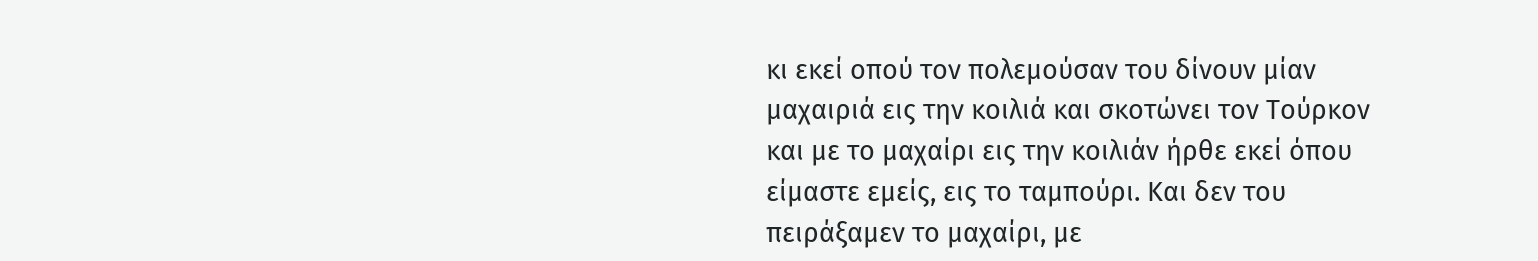κι εκεί οπού τον πολεμούσαν του δίνουν μίαν μαχαιριά εις την κοιλιά και σκοτώνει τον Τούρκον και με το μαχαίρι εις την κοιλιάν ήρθε εκεί όπου είμαστε εμείς, εις το ταμπούρι. Και δεν του πειράξαμεν το μαχαίρι, με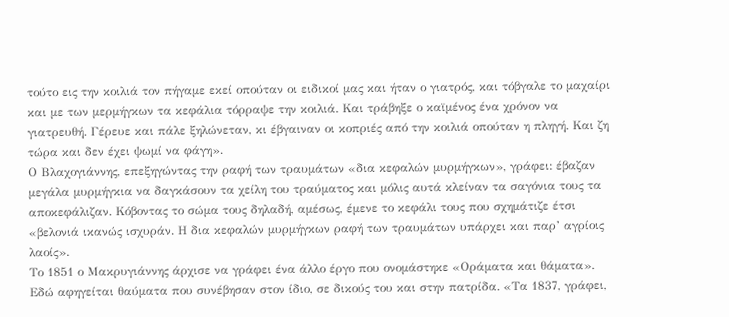τούτο εις την κοιλιά τον πήγαμε εκεί οπούταν οι ειδικοί μας και ήταν ο γιατρός, και τόβγαλε το μαχαίρι και με των μερμήγκων τα κεφάλια τόρραψε την κοιλιά. Και τράβηξε ο καϊμένος ένα χρόνον να γιατρευθή. Γέρευε και πάλε ξηλώνεταν, κι έβγαιναν οι κοπριές από την κοιλιά οπούταν η πληγή. Και ζη τώρα και δεν έχει ψωμί να φάγη».
Ο Βλαχογιάννης, επεξηγώντας την ραφή των τραυμάτων «δια κεφαλών μυρμήγκων», γράφει: έβαζαν μεγάλα μυρμήγκια να δαγκάσουν τα χείλη του τραύματος και μόλις αυτά κλείναν τα σαγόνια τους τα αποκεφάλιζαν. Κόβοντας το σώμα τους δηλαδή, αμέσως, έμενε το κεφάλι τους που σχημάτιζε έτσι «βελονιά ικανώς ισχυράν. Η δια κεφαλών μυρμήγκων ραφή των τραυμάτων υπάρχει και παρ’ αγρίοις λαοίς».
Το 1851 ο Μακρυγιάννης άρχισε να γράφει ένα άλλο έργο που ονομάστηκε «Οράματα και θάματα». Εδώ αφηγείται θαύματα που συνέβησαν στον ίδιο, σε δικούς του και στην πατρίδα. «Τα 1837, γράφει,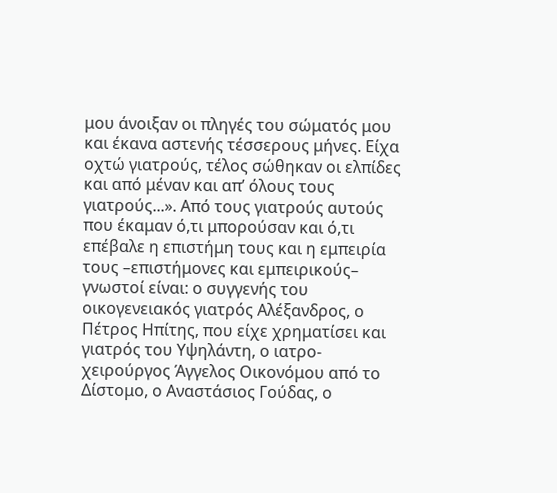μου άνοιξαν οι πληγές του σώματός μου και έκανα αστενής τέσσερους μήνες. Είχα οχτώ γιατρούς, τέλος σώθηκαν οι ελπίδες και από μέναν και απ’ όλους τους γιατρούς...». Από τους γιατρούς αυτούς που έκαμαν ό,τι μπορούσαν και ό,τι επέβαλε η επιστήμη τους και η εμπειρία τους –επιστήμονες και εμπειρικούς– γνωστοί είναι: ο συγγενής του οικογενειακός γιατρός Αλέξανδρος, ο Πέτρος Ηπίτης, που είχε χρηματίσει και γιατρός του Υψηλάντη, ο ιατρο-χειρούργος Άγγελος Οικονόμου από το Δίστομο, ο Αναστάσιος Γούδας, ο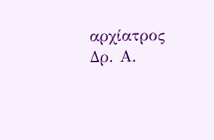αρχίατρος Δρ. Α.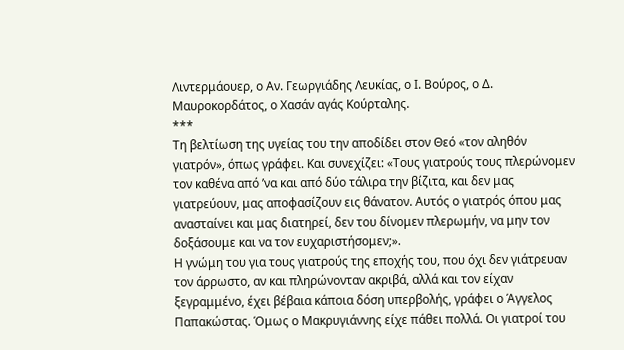Λιντερμάουερ, ο Αν. Γεωργιάδης Λευκίας, ο Ι. Βούρος, ο Δ. Μαυροκορδάτος, ο Χασάν αγάς Κούρταλης.
***
Τη βελτίωση της υγείας του την αποδίδει στον Θεό «τον αληθόν γιατρόν», όπως γράφει. Και συνεχίζει: «Τους γιατρούς τους πλερώνομεν τον καθένα από ’να και από δύο τάλιρα την βίζιτα, και δεν μας γιατρεύουν, μας αποφασίζουν εις θάνατον. Αυτός ο γιατρός όπου μας ανασταίνει και μας διατηρεί, δεν του δίνομεν πλερωμήν, να μην τον δοξάσουμε και να τον ευχαριστήσομεν;».
Η γνώμη του για τους γιατρούς της εποχής του, που όχι δεν γιάτρευαν τον άρρωστο, αν και πληρώνονταν ακριβά, αλλά και τον είχαν ξεγραμμένο, έχει βέβαια κάποια δόση υπερβολής, γράφει ο Άγγελος Παπακώστας. Όμως ο Μακρυγιάννης είχε πάθει πολλά. Οι γιατροί του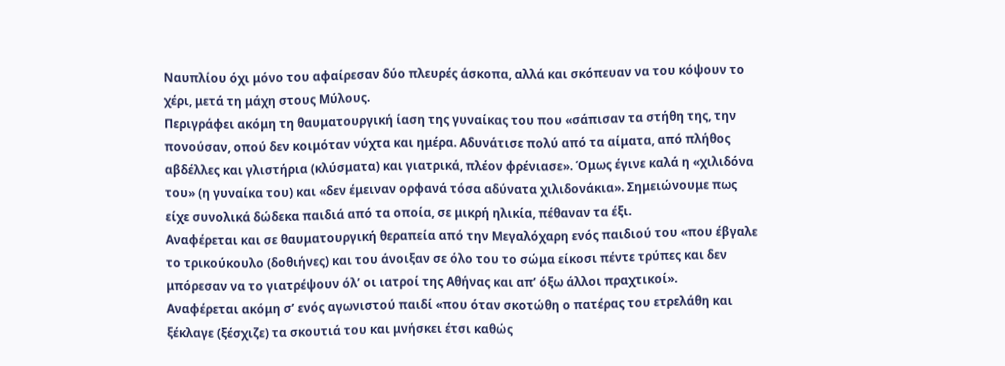Ναυπλίου όχι μόνο του αφαίρεσαν δύο πλευρές άσκοπα, αλλά και σκόπευαν να του κόψουν το χέρι, μετά τη μάχη στους Μύλους.
Περιγράφει ακόμη τη θαυματουργική ίαση της γυναίκας του που «σάπισαν τα στήθη της, την πονούσαν, οπού δεν κοιμόταν νύχτα και ημέρα. Αδυνάτισε πολύ από τα αίματα, από πλήθος αβδέλλες και γλιστήρια (κλύσματα) και γιατρικά, πλέον φρένιασε». Όμως έγινε καλά η «χιλιδόνα του» (η γυναίκα του) και «δεν έμειναν ορφανά τόσα αδύνατα χιλιδονάκια». Σημειώνουμε πως είχε συνολικά δώδεκα παιδιά από τα οποία, σε μικρή ηλικία, πέθαναν τα έξι.
Αναφέρεται και σε θαυματουργική θεραπεία από την Μεγαλόχαρη ενός παιδιού του «που έβγαλε το τρικούκουλο (δοθιήνες) και του άνοιξαν σε όλο του το σώμα είκοσι πέντε τρύπες και δεν μπόρεσαν να το γιατρέψουν όλ’ οι ιατροί της Αθήνας και απ’ όξω άλλοι πραχτικοί».
Αναφέρεται ακόμη σ’ ενός αγωνιστού παιδί «που όταν σκοτώθη ο πατέρας του ετρελάθη και ξέκλαγε (ξέσχιζε) τα σκουτιά του και μνήσκει έτσι καθώς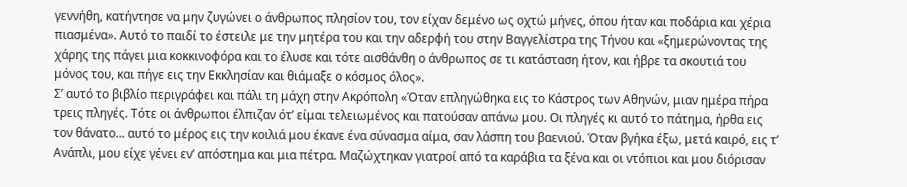γεννήθη, κατήντησε να μην ζυγώνει ο άνθρωπος πλησίον του, τον είχαν δεμένο ως οχτώ μήνες, όπου ήταν και ποδάρια και χέρια πιασμένα». Αυτό το παιδί το έστειλε με την μητέρα του και την αδερφή του στην Βαγγελίστρα της Τήνου και «ξημερώνοντας της χάρης της πάγει μια κοκκινοφόρα και το έλυσε και τότε αισθάνθη ο άνθρωπος σε τι κατάσταση ήτον, και ήβρε τα σκουτιά του μόνος του, και πήγε εις την Εκκλησίαν και θιάμαξε ο κόσμος όλος».
Σ’ αυτό το βιβλίο περιγράφει και πάλι τη μάχη στην Ακρόπολη «Όταν επληγώθηκα εις το Κάστρος των Αθηνών, μιαν ημέρα πήρα τρεις πληγές. Τότε οι άνθρωποι έλπιζαν ότ’ είμαι τελειωμένος και πατούσαν απάνω μου. Οι πληγές κι αυτό το πάτημα, ήρθα εις τον θάνατο... αυτό το μέρος εις την κοιλιά μου έκανε ένα σύνασμα αίμα, σαν λάσπη του βαενιού. Όταν βγήκα έξω, μετά καιρό, εις τ’ Ανάπλι, μου είχε γένει εν’ απόστημα και μια πέτρα. Μαζώχτηκαν γιατροί από τα καράβια τα ξένα και οι ντόπιοι και μου διόρισαν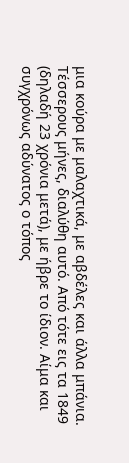μια κούρα με μαλαχτικά, με αβδέλες και άλλα μπάνια. Τέσσερους μήνες, διαλύθη αυτό. Από τότε εις τα 1849 (δηλαδή 23 χρόνια μετά), με ήβρε το ίδιον. Αίμα και συγχρόνως αδύνατος ο τόπος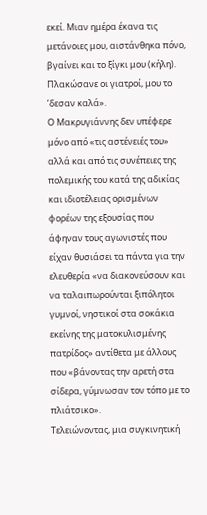εκεί. Μιαν ημέρα έκανα τις μετάνοιες μου, αιστάνθηκα πόνο, βγαίνει και το ξίγκι μου (κήλη). Πλακώσανε οι γιατροί, μου το ’δεσαν καλά».
Ο Μακρυγιάννης δεν υπέφερε μόνο από «τις αστένειές του» αλλά και από τις συνέπειες της πολεμικής του κατά της αδικίας και ιδιοτέλειας ορισμένων φορέων της εξουσίας που άφηναν τους αγωνιστές που είχαν θυσιάσει τα πάντα για την ελευθερία «να διακονεύσουν και να ταλαιπωρούνται ξιπόλητοι γυμνοί, νηστικοί στα σοκάκια εκείνης της ματοκυλισμένης πατρίδος» αντίθετα με άλλους που «βάνοντας την αρετή στα σίδερα, γύμνωσαν τον τόπο με το πλιάτσικο».
Τελειώνοντας, μια συγκινητική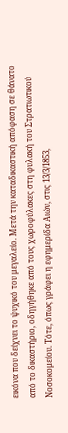εικόνα που δείχνει το ψυχικό του μεγαλείο. Μετά την καταδικαστική απόφαση σε θάνατο από το δικαστήριο, οδηγήθηκε από τους χωροφύλακες στη φυλακή του Στρατιωτικού Νοσοκομείου. Τότε, όπως γράφει η εφημερίδα Αιών, στις 13/3/1853,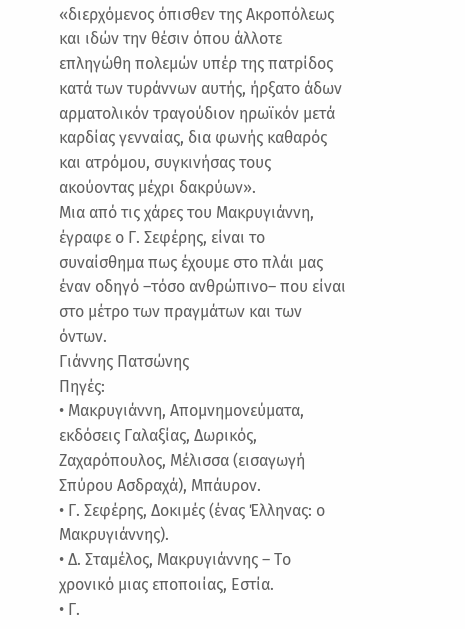«διερχόμενος όπισθεν της Ακροπόλεως και ιδών την θέσιν όπου άλλοτε επληγώθη πολεμών υπέρ της πατρίδος κατά των τυράννων αυτής, ήρξατο άδων αρματολικόν τραγούδιον ηρωϊκόν μετά καρδίας γενναίας, δια φωνής καθαρός και ατρόμου, συγκινήσας τους ακούοντας μέχρι δακρύων».
Μια από τις χάρες του Μακρυγιάννη, έγραφε ο Γ. Σεφέρης, είναι το συναίσθημα πως έχουμε στο πλάι μας έναν οδηγό –τόσο ανθρώπινο– που είναι στο μέτρο των πραγμάτων και των όντων.
Γιάννης Πατσώνης
Πηγές:
• Μακρυγιάννη, Απομνημονεύματα, εκδόσεις Γαλαξίας, Δωρικός, Ζαχαρόπουλος, Μέλισσα (εισαγωγή Σπύρου Ασδραχά), Μπάυρον.
• Γ. Σεφέρης, Δοκιμές (ένας Έλληνας: ο Μακρυγιάννης).
• Δ. Σταμέλος, Μακρυγιάννης – Το χρονικό μιας εποποιίας, Εστία.
• Γ.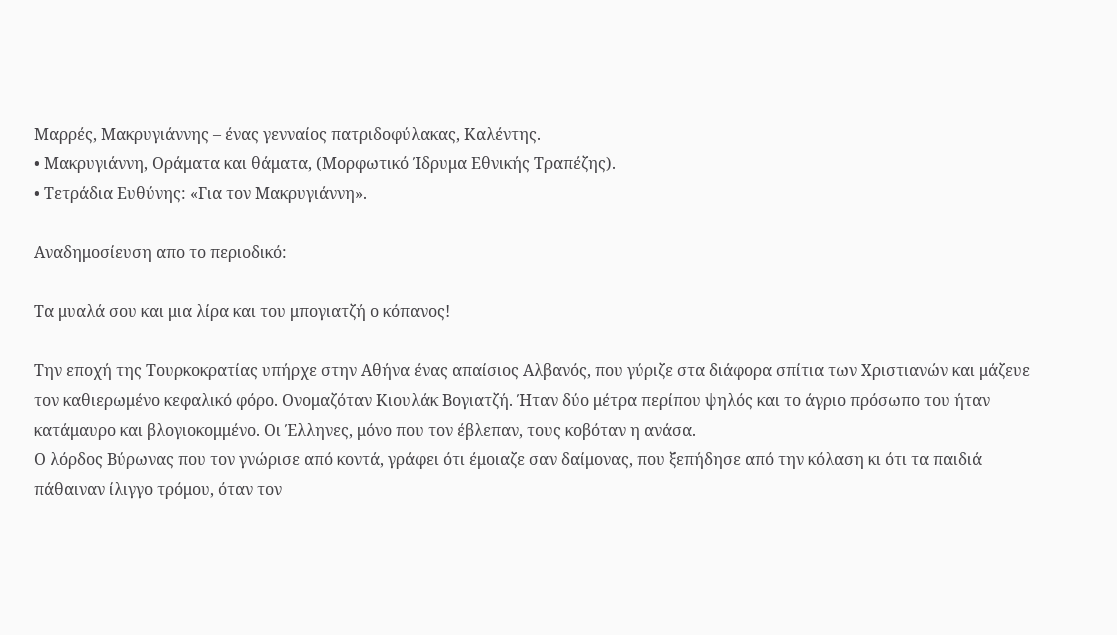Μαρρές, Μακρυγιάννης – ένας γενναίος πατριδοφύλακας, Καλέντης.
• Μακρυγιάννη, Οράματα και θάματα, (Μορφωτικό Ίδρυμα Εθνικής Τραπέζης).
• Τετράδια Ευθύνης: «Για τον Μακρυγιάννη».

Αναδημοσίευση απο το περιοδικό:

Τα μυαλά σου και μια λίρα και του μπογιατζή ο κόπανος!

Την εποχή της Τουρκοκρατίας υπήρχε στην Αθήνα ένας απαίσιος Αλβανός, που γύριζε στα διάφορα σπίτια των Χριστιανών και μάζευε τον καθιερωμένο κεφαλικό φόρο. Ονομαζόταν Κιουλάκ Βογιατζή. Ήταν δύο μέτρα περίπου ψηλός και το άγριο πρόσωπο του ήταν κατάμαυρο και βλογιοκομμένο. Οι Έλληνες, μόνο που τον έβλεπαν, τους κοβόταν η ανάσα.
Ο λόρδος Βύρωνας που τον γνώρισε από κοντά, γράφει ότι έμοιαζε σαν δαίμονας, που ξεπήδησε από την κόλαση κι ότι τα παιδιά πάθαιναν ίλιγγο τρόμου, όταν τον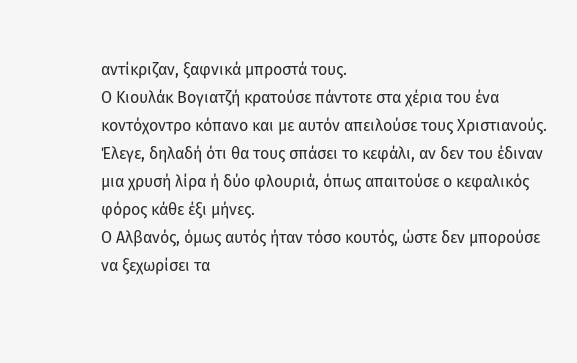αντίκριζαν, ξαφνικά μπροστά τους.
Ο Κιουλάκ Βογιατζή κρατούσε πάντοτε στα χέρια του ένα κοντόχοντρο κόπανο και με αυτόν απειλούσε τους Χριστιανούς. Έλεγε, δηλαδή ότι θα τους σπάσει το κεφάλι, αν δεν του έδιναν μια χρυσή λίρα ή δύο φλουριά, όπως απαιτούσε ο κεφαλικός φόρος κάθε έξι μήνες.
Ο Αλβανός, όμως αυτός ήταν τόσο κουτός, ώστε δεν μπορούσε να ξεχωρίσει τα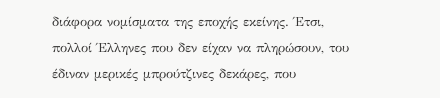διάφορα νομίσματα της εποχής εκείνης. Έτσι, πολλοί Έλληνες που δεν είχαν να πληρώσουν, του έδιναν μερικές μπρούτζινες δεκάρες, που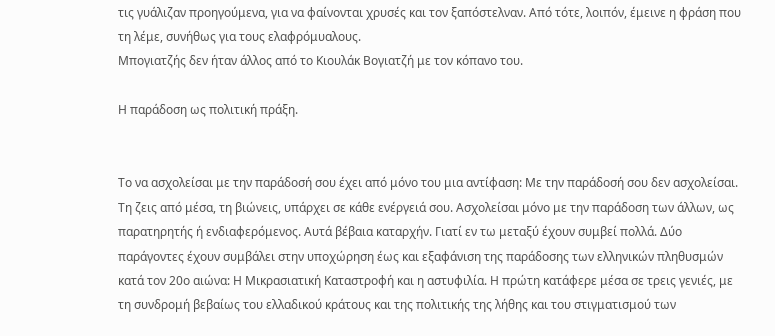τις γυάλιζαν προηγούμενα, για να φαίνονται χρυσές και τον ξαπόστελναν. Από τότε, λοιπόν, έμεινε η φράση που τη λέμε, συνήθως για τους ελαφρόμυαλους.
Μπογιατζής δεν ήταν άλλος από το Κιουλάκ Βογιατζή με τον κόπανο του.

Η παράδοση ως πολιτική πράξη.


Το να ασχολείσαι με την παράδοσή σου έχει από μόνο του μια αντίφαση: Με την παράδοσή σου δεν ασχολείσαι. Τη ζεις από μέσα, τη βιώνεις, υπάρχει σε κάθε ενέργειά σου. Ασχολείσαι μόνο με την παράδοση των άλλων, ως παρατηρητής ή ενδιαφερόμενος. Αυτά βέβαια καταρχήν. Γιατί εν τω μεταξύ έχουν συμβεί πολλά. Δύο παράγοντες έχουν συμβάλει στην υποχώρηση έως και εξαφάνιση της παράδοσης των ελληνικών πληθυσμών κατά τον 20ο αιώνα: Η Μικρασιατική Καταστροφή και η αστυφιλία. Η πρώτη κατάφερε μέσα σε τρεις γενιές, με τη συνδρομή βεβαίως του ελλαδικού κράτους και της πολιτικής της λήθης και του στιγματισμού των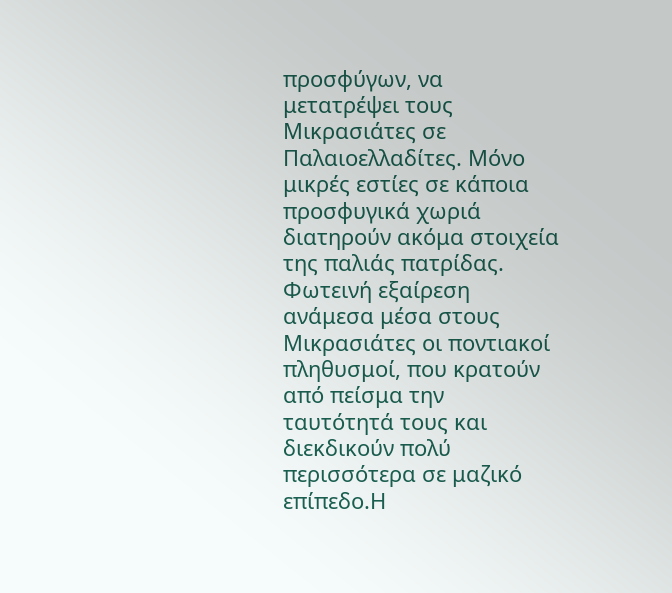προσφύγων, να μετατρέψει τους Μικρασιάτες σε Παλαιοελλαδίτες. Μόνο μικρές εστίες σε κάποια προσφυγικά χωριά διατηρούν ακόμα στοιχεία της παλιάς πατρίδας. Φωτεινή εξαίρεση ανάμεσα μέσα στους Μικρασιάτες οι ποντιακοί πληθυσμοί, που κρατούν από πείσμα την ταυτότητά τους και διεκδικούν πολύ περισσότερα σε μαζικό επίπεδο.Η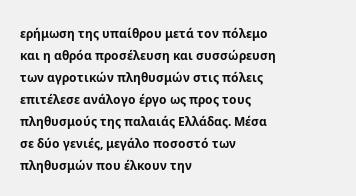ερήμωση της υπαίθρου μετά τον πόλεμο και η αθρόα προσέλευση και συσσώρευση των αγροτικών πληθυσμών στις πόλεις επιτέλεσε ανάλογο έργο ως προς τους πληθυσμούς της παλαιάς Ελλάδας. Μέσα σε δύο γενιές, μεγάλο ποσοστό των πληθυσμών που έλκουν την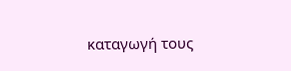καταγωγή τους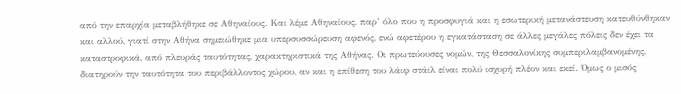από την επαρχία μεταβλήθηκε σε Αθηναίους. Και λέμε Αθηναίους, παρ’ όλο που η προσφυγιά και η εσωτερική μετανάστευση κατευθύνθηκαν και αλλού, γιατί στην Αθήνα σημειώθηκε μια υπερσυσσώρευση αφενός, ενώ αφετέρου η εγκατάσταση σε άλλες μεγάλες πόλεις δεν έχει τα καταστροφικά, από πλευράς ταυτότητας, χαρακτηριστικά της Αθήνας. Οι πρωτεύουσες νομών, της Θεσσαλονίκης συμπεριλαμβανομένης, διατηρούν την ταυτότητα του περιβάλλοντος χώρου, αν και η επίθεση του λάιφ στάιλ είναι πολύ ισχυρή πλέον και εκεί. Όμως ο μισός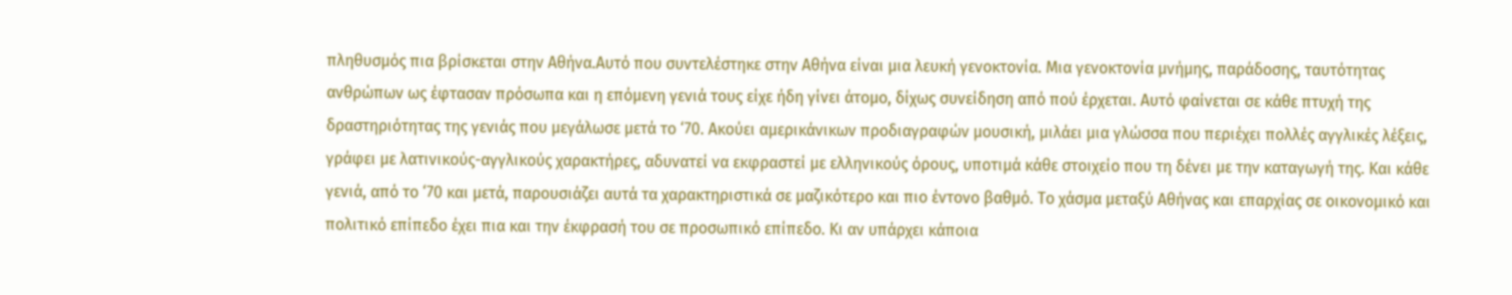πληθυσμός πια βρίσκεται στην Αθήνα.Αυτό που συντελέστηκε στην Αθήνα είναι μια λευκή γενοκτονία. Μια γενοκτονία μνήμης, παράδοσης, ταυτότητας ανθρώπων ως έφτασαν πρόσωπα και η επόμενη γενιά τους είχε ήδη γίνει άτομο, δίχως συνείδηση από πού έρχεται. Αυτό φαίνεται σε κάθε πτυχή της δραστηριότητας της γενιάς που μεγάλωσε μετά το ‘70. Ακούει αμερικάνικων προδιαγραφών μουσική, μιλάει μια γλώσσα που περιέχει πολλές αγγλικές λέξεις, γράφει με λατινικούς-αγγλικούς χαρακτήρες, αδυνατεί να εκφραστεί με ελληνικούς όρους, υποτιμά κάθε στοιχείο που τη δένει με την καταγωγή της. Και κάθε γενιά, από το ‘70 και μετά, παρουσιάζει αυτά τα χαρακτηριστικά σε μαζικότερο και πιο έντονο βαθμό. Το χάσμα μεταξύ Αθήνας και επαρχίας σε οικονομικό και πολιτικό επίπεδο έχει πια και την έκφρασή του σε προσωπικό επίπεδο. Κι αν υπάρχει κάποια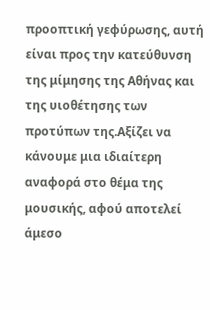προοπτική γεφύρωσης, αυτή είναι προς την κατεύθυνση της μίμησης της Αθήνας και της υιοθέτησης των προτύπων της.Αξίζει να κάνουμε μια ιδιαίτερη αναφορά στο θέμα της μουσικής, αφού αποτελεί άμεσο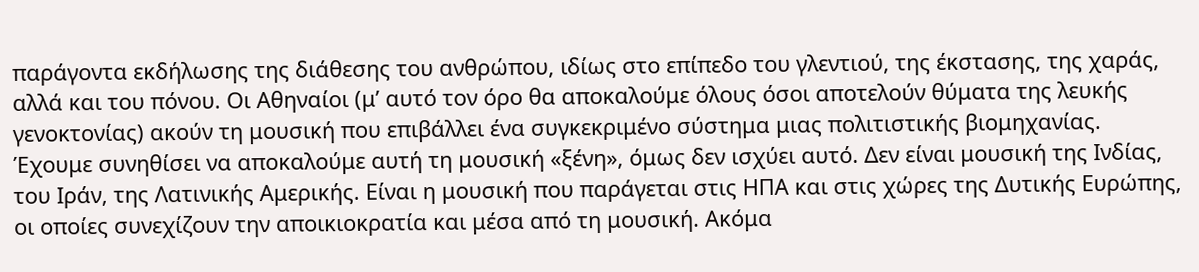παράγοντα εκδήλωσης της διάθεσης του ανθρώπου, ιδίως στο επίπεδο του γλεντιού, της έκστασης, της χαράς, αλλά και του πόνου. Οι Αθηναίοι (μ’ αυτό τον όρο θα αποκαλούμε όλους όσοι αποτελούν θύματα της λευκής γενοκτονίας) ακούν τη μουσική που επιβάλλει ένα συγκεκριμένο σύστημα μιας πολιτιστικής βιομηχανίας. Έχουμε συνηθίσει να αποκαλούμε αυτή τη μουσική «ξένη», όμως δεν ισχύει αυτό. Δεν είναι μουσική της Ινδίας, του Ιράν, της Λατινικής Αμερικής. Είναι η μουσική που παράγεται στις ΗΠΑ και στις χώρες της Δυτικής Ευρώπης, οι οποίες συνεχίζουν την αποικιοκρατία και μέσα από τη μουσική. Ακόμα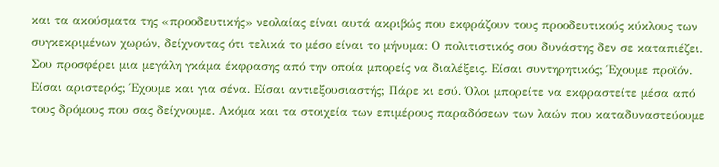και τα ακούσματα της «προοδευτικής» νεολαίας είναι αυτά ακριβώς που εκφράζουν τους προοδευτικούς κύκλους των συγκεκριμένων χωρών, δείχνοντας ότι τελικά το μέσο είναι το μήνυμα: Ο πολιτιστικός σου δυνάστης δεν σε καταπιέζει. Σου προσφέρει μια μεγάλη γκάμα έκφρασης από την οποία μπορείς να διαλέξεις. Είσαι συντηρητικός; Έχουμε προϊόν. Είσαι αριστερός; Έχουμε και για σένα. Είσαι αντιεξουσιαστής; Πάρε κι εσύ. Όλοι μπορείτε να εκφραστείτε μέσα από τους δρόμους που σας δείχνουμε. Ακόμα και τα στοιχεία των επιμέρους παραδόσεων των λαών που καταδυναστεύουμε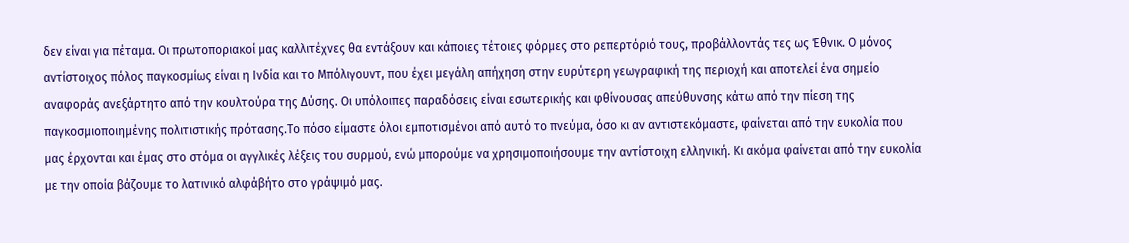δεν είναι για πέταμα. Οι πρωτοποριακοί μας καλλιτέχνες θα εντάξουν και κάποιες τέτοιες φόρμες στο ρεπερτόριό τους, προβάλλοντάς τες ως Έθνικ. Ο μόνος αντίστοιχος πόλος παγκοσμίως είναι η Ινδία και το Μπόλιγουντ, που έχει μεγάλη απήχηση στην ευρύτερη γεωγραφική της περιοχή και αποτελεί ένα σημείο αναφοράς ανεξάρτητο από την κουλτούρα της Δύσης. Οι υπόλοιπες παραδόσεις είναι εσωτερικής και φθίνουσας απεύθυνσης κάτω από την πίεση της παγκοσμιοποιημένης πολιτιστικής πρότασης.Το πόσο είμαστε όλοι εμποτισμένοι από αυτό το πνεύμα, όσο κι αν αντιστεκόμαστε, φαίνεται από την ευκολία που μας έρχονται και έμας στο στόμα οι αγγλικές λέξεις του συρμού, ενώ μπορούμε να χρησιμοποιήσουμε την αντίστοιχη ελληνική. Κι ακόμα φαίνεται από την ευκολία με την οποία βάζουμε το λατινικό αλφάβήτο στο γράψιμό μας.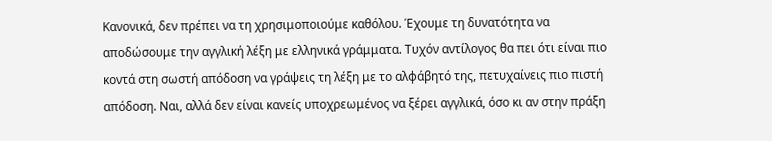Κανονικά, δεν πρέπει να τη χρησιμοποιούμε καθόλου. Έχουμε τη δυνατότητα να αποδώσουμε την αγγλική λέξη με ελληνικά γράμματα. Τυχόν αντίλογος θα πει ότι είναι πιο κοντά στη σωστή απόδοση να γράψεις τη λέξη με το αλφάβητό της, πετυχαίνεις πιο πιστή απόδοση. Ναι, αλλά δεν είναι κανείς υποχρεωμένος να ξέρει αγγλικά, όσο κι αν στην πράξη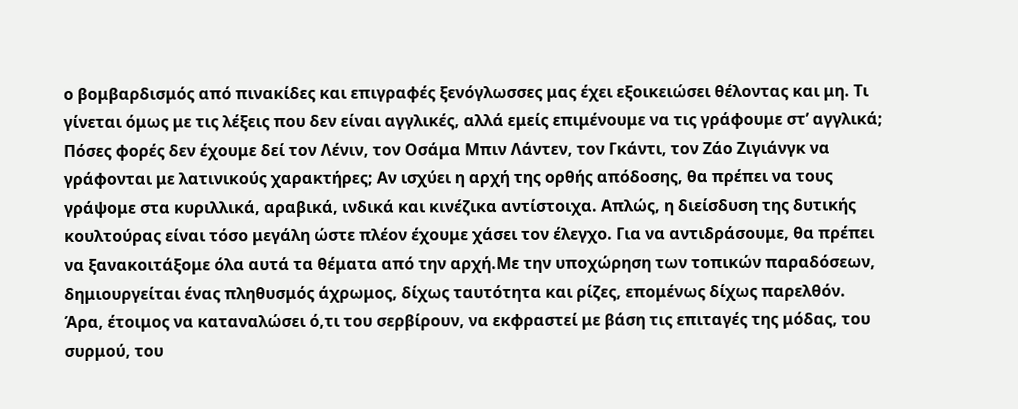ο βομβαρδισμός από πινακίδες και επιγραφές ξενόγλωσσες μας έχει εξοικειώσει θέλοντας και μη. Τι γίνεται όμως με τις λέξεις που δεν είναι αγγλικές, αλλά εμείς επιμένουμε να τις γράφουμε στ’ αγγλικά; Πόσες φορές δεν έχουμε δεί τον Λένιν, τον Οσάμα Μπιν Λάντεν, τον Γκάντι, τον Ζάο Ζιγιάνγκ να γράφονται με λατινικούς χαρακτήρες; Αν ισχύει η αρχή της ορθής απόδοσης, θα πρέπει να τους γράψομε στα κυριλλικά, αραβικά, ινδικά και κινέζικα αντίστοιχα. Απλώς, η διείσδυση της δυτικής κουλτούρας είναι τόσο μεγάλη ώστε πλέον έχουμε χάσει τον έλεγχο. Για να αντιδράσουμε, θα πρέπει να ξανακοιτάξομε όλα αυτά τα θέματα από την αρχή.Με την υποχώρηση των τοπικών παραδόσεων, δημιουργείται ένας πληθυσμός άχρωμος, δίχως ταυτότητα και ρίζες, επομένως δίχως παρελθόν. Άρα, έτοιμος να καταναλώσει ό,τι του σερβίρουν, να εκφραστεί με βάση τις επιταγές της μόδας, του συρμού, του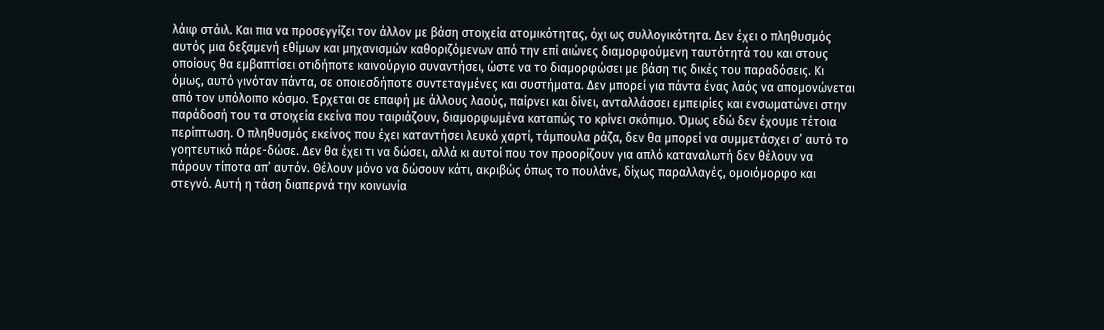λάιφ στάιλ. Και πια να προσεγγίζει τον άλλον με βάση στοιχεία ατομικότητας, όχι ως συλλογικότητα. Δεν έχει ο πληθυσμός αυτός μια δεξαμενή εθίμων και μηχανισμών καθοριζόμενων από την επί αιώνες διαμορφούμενη ταυτότητά του και στους οποίους θα εμβαπτίσει οτιδήποτε καινούργιο συναντήσει, ώστε να το διαμορφώσει με βάση τις δικές του παραδόσεις. Κι όμως, αυτό γινόταν πάντα, σε οποιεσδήποτε συντεταγμένες και συστήματα. Δεν μπορεί για πάντα ένας λαός να απομονώνεται από τον υπόλοιπο κόσμο. Έρχεται σε επαφή με άλλους λαούς, παίρνει και δίνει, ανταλλάσσει εμπειρίες και ενσωματώνει στην παράδοσή του τα στοιχεία εκείνα που ταιριάζουν, διαμορφωμένα καταπώς το κρίνει σκόπιμο. Όμως εδώ δεν έχουμε τέτοια περίπτωση. Ο πληθυσμός εκείνος που έχει καταντήσει λευκό χαρτί, τάμπουλα ράζα, δεν θα μπορεί να συμμετάσχει σ’ αυτό το γοητευτικό πάρε-δώσε. Δεν θα έχει τι να δώσει, αλλά κι αυτοί που τον προορίζουν για απλό καταναλωτή δεν θέλουν να πάρουν τίποτα απ’ αυτόν. Θέλουν μόνο να δώσουν κάτι, ακριβώς όπως το πουλάνε, δίχως παραλλαγές, ομοιόμορφο και στεγνό. Αυτή η τάση διαπερνά την κοινωνία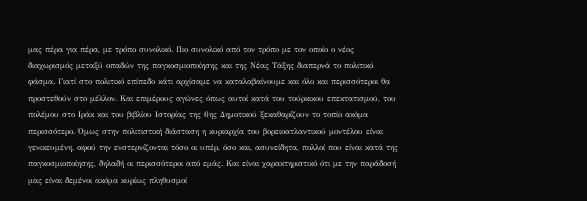μας πέρα για πέρα, με τρόπο συνολικό. Πιο συνολικό από τον τρόπο με τον οποίο ο νέος διαχωρισμός μεταξύ οπαδών της παγκοσμιοποίησης και της Νέας Τάξης διαπερνά το πολιτικό φάσμα. Γιατί στο πολιτικό επίπεδο κάτι αρχίσαμε να καταλαβαίνουμε και όλο και περισσότεροι θα προστεθούν στο μέλλον. Και επιμέρους αγώνες όπως αυτοί κατά του τούρκικου επεκτατισμού, του πολέμου στο Ιράκ και του βιβλίου Ιστορίας της 6ης Δημοτικού ξεκαθαρίζουν το τοπίο ακόμα περισσότερο. Όμως στην πολιτιστική διάσταση η κυριαρχία του βορειοατλαντικού μοντέλου είναι γενικευμένη, αφού την ενστερνίζονται τόσο οι υπέρ, όσο και, ασυνείδητα, πολλοί που είναι κατά της παγκοσμιοποίησης, δηλαδή οι περισσότεροι από εμάς. Και είναι χαρακτηριστικό ότι με την παράδοσή μας είναι δεμένοι ακόμα κυρίως πληθυσμοί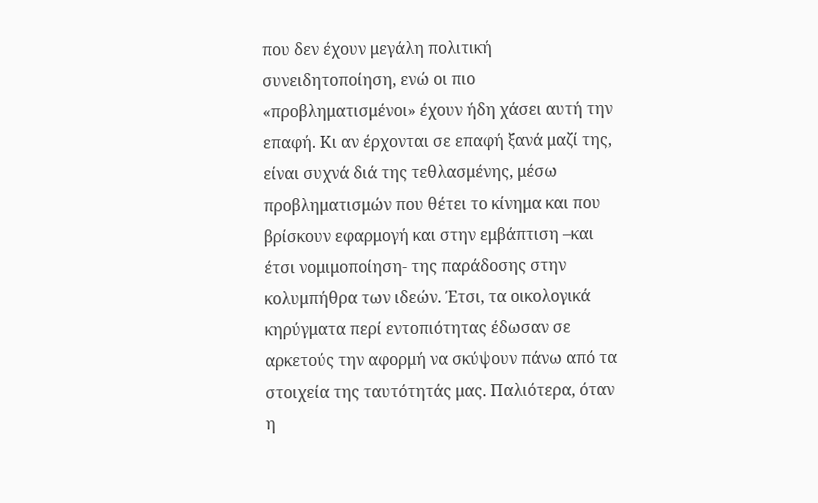που δεν έχουν μεγάλη πολιτική συνειδητοποίηση, ενώ οι πιο «προβληματισμένοι» έχουν ήδη χάσει αυτή την επαφή. Κι αν έρχονται σε επαφή ξανά μαζί της, είναι συχνά διά της τεθλασμένης, μέσω προβληματισμών που θέτει το κίνημα και που βρίσκουν εφαρμογή και στην εμβάπτιση –και έτσι νομιμοποίηση- της παράδοσης στην κολυμπήθρα των ιδεών. Έτσι, τα οικολογικά κηρύγματα περί εντοπιότητας έδωσαν σε αρκετούς την αφορμή να σκύψουν πάνω από τα στοιχεία της ταυτότητάς μας. Παλιότερα, όταν η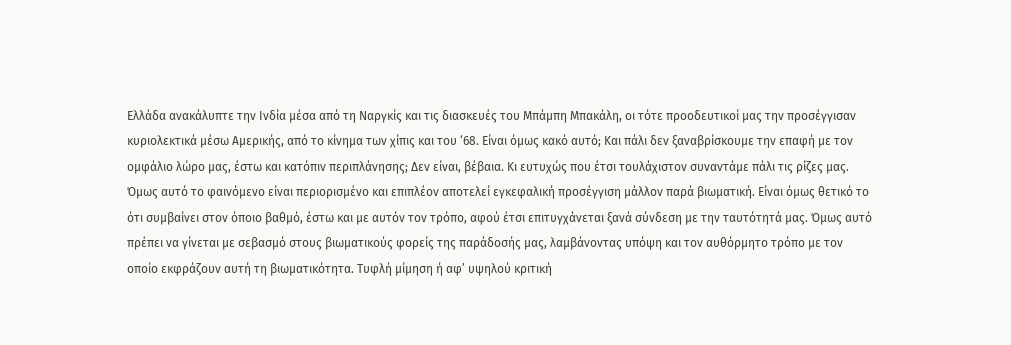Ελλάδα ανακάλυπτε την Ινδία μέσα από τη Ναργκίς και τις διασκευές του Μπάμπη Μπακάλη, οι τότε προοδευτικοί μας την προσέγγισαν κυριολεκτικά μέσω Αμερικής, από το κίνημα των χίπις και του ‘68. Είναι όμως κακό αυτό; Και πάλι δεν ξαναβρίσκουμε την επαφή με τον ομφάλιο λώρο μας, έστω και κατόπιν περιπλάνησης; Δεν είναι, βέβαια. Κι ευτυχώς που έτσι τουλάχιστον συναντάμε πάλι τις ρίζες μας. Όμως αυτό το φαινόμενο είναι περιορισμένο και επιπλέον αποτελεί εγκεφαλική προσέγγιση μάλλον παρά βιωματική. Είναι όμως θετικό το ότι συμβαίνει στον όποιο βαθμό, έστω και με αυτόν τον τρόπο, αφού έτσι επιτυγχάνεται ξανά σύνδεση με την ταυτότητά μας. Όμως αυτό πρέπει να γίνεται με σεβασμό στους βιωματικούς φορείς της παράδοσής μας, λαμβάνοντας υπόψη και τον αυθόρμητο τρόπο με τον οποίο εκφράζουν αυτή τη βιωματικότητα. Τυφλή μίμηση ή αφ’ υψηλού κριτική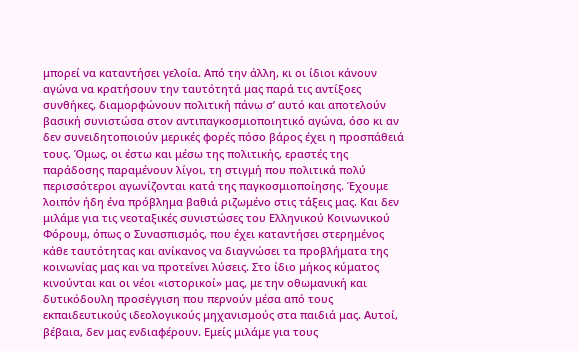μπορεί να καταντήσει γελοία. Από την άλλη, κι οι ίδιοι κάνουν αγώνα να κρατήσουν την ταυτότητά μας παρά τις αντίξοες συνθήκες, διαμορφώνουν πολιτική πάνω σ’ αυτό και αποτελούν βασική συνιστώσα στον αντιπαγκοσμιοποιητικό αγώνα, όσο κι αν δεν συνειδητοποιούν μερικές φορές πόσο βάρος έχει η προσπάθειά τους. Όμως, οι έστω και μέσω της πολιτικής, εραστές της παράδοσης παραμένουν λίγοι, τη στιγμή που πολιτικά πολύ περισσότεροι αγωνίζονται κατά της παγκοσμιοποίησης. Έχουμε λοιπόν ήδη ένα πρόβλημα βαθιά ριζωμένο στις τάξεις μας. Και δεν μιλάμε για τις νεοταξικές συνιστώσες του Ελληνικού Κοινωνικού Φόρουμ, όπως ο Συνασπισμός, που έχει καταντήσει στερημένος κάθε ταυτότητας και ανίκανος να διαγνώσει τα προβλήματα της κοινωνίας μας και να προτείνει λύσεις. Στο ίδιο μήκος κύματος κινούνται και οι νέοι «ιστορικοί» μας, με την οθωμανική και δυτικόδουλη προσέγγιση που περνούν μέσα από τους εκπαιδευτικούς ιδεολογικούς μηχανισμούς στα παιδιά μας. Αυτοί, βέβαια, δεν μας ενδιαφέρουν. Εμείς μιλάμε για τους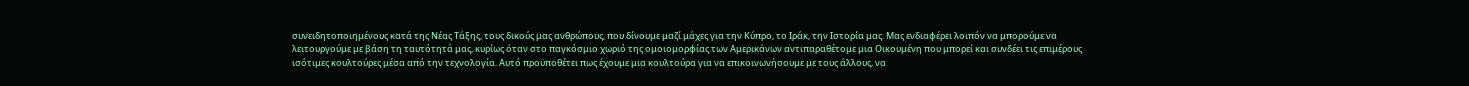συνειδητοποιημένους κατά της Νέας Τάξης, τους δικούς μας ανθρώπους, που δίνουμε μαζί μάχες για την Κύπρο, το Ιράκ, την Ιστορία μας. Μας ενδιαφέρει λοιπόν να μπορούμε να λειτουργούμε με βάση τη ταυτότητά μας, κυρίως όταν στο παγκόσμιο χωριό της ομοιομορφίας των Αμερικάνων αντιπαραθέτομε μια Οικουμένη που μπορεί και συνδέει τις επιμέρους ισότιμες κουλτούρες μέσα από την τεχνολογία. Αυτό προϋποθέτει πως έχουμε μια κουλτούρα για να επικοινωνήσουμε με τους άλλους, να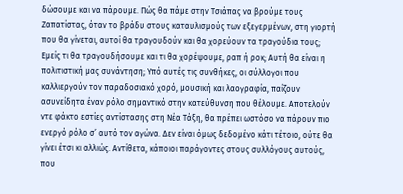δώσουμε και να πάρουμε. Πώς θα πάμε στην Τσιάπας να βρούμε τους Ζαπατίστας, όταν το βράδυ στους καταυλισμούς των εξεγερμένων, στη γιορτή που θα γίνεται, αυτοί θα τραγουδούν και θα χορεύουν τα τραγούδια τους; Εμείς τι θα τραγουδήσουμε και τι θα χορέψουμε, ραπ ή ροκ; Αυτή θα είναι η πολιτιστική μας συνάντηση; Υπό αυτές τις συνθήκες, οι σύλλογοι που καλλιεργούν τον παραδοσιακό χορό, μουσική και λαογραφία, παίζουν ασυνείδητα έναν ρόλο σημαντικό στην κατεύθυνση που θέλουμε. Αποτελούν ντε φάκτο εστίες αντίστασης στη Νέα Τάξη, θα πρέπει ωστόσο να πάρουν πιο ενεργό ρόλο σ’ αυτό τον αγώνα. Δεν είναι όμως δεδομένο κάτι τέτοιο, ούτε θα γίνει έτσι κι αλλιώς. Αντίθετα, κάποιοι παράγοντες στους συλλόγους αυτούς, που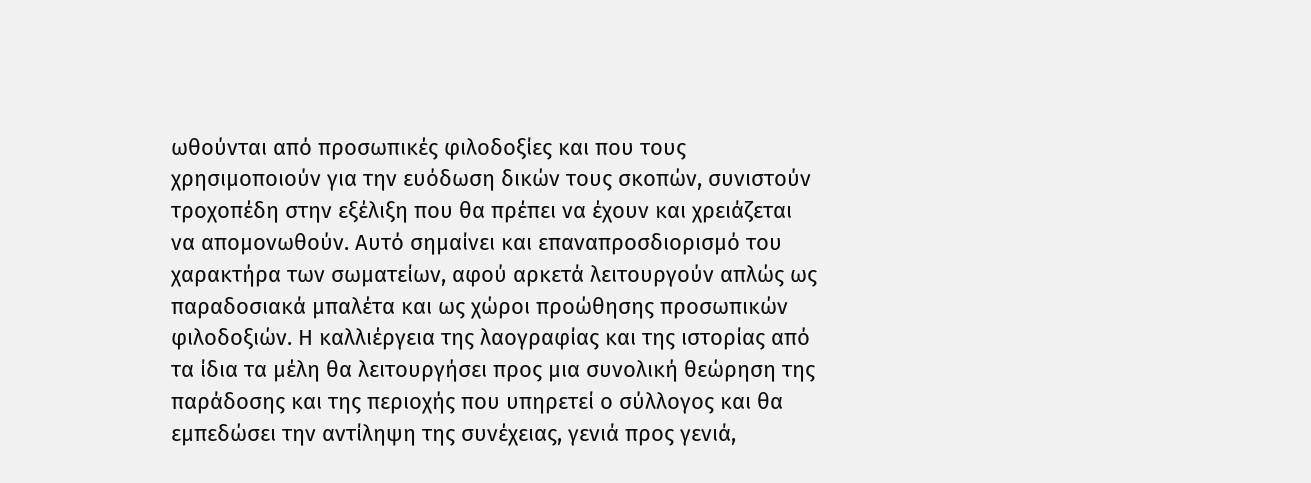ωθούνται από προσωπικές φιλοδοξίες και που τους χρησιμοποιούν για την ευόδωση δικών τους σκοπών, συνιστούν τροχοπέδη στην εξέλιξη που θα πρέπει να έχουν και χρειάζεται να απομονωθούν. Αυτό σημαίνει και επαναπροσδιορισμό του χαρακτήρα των σωματείων, αφού αρκετά λειτουργούν απλώς ως παραδοσιακά μπαλέτα και ως χώροι προώθησης προσωπικών φιλοδοξιών. Η καλλιέργεια της λαογραφίας και της ιστορίας από τα ίδια τα μέλη θα λειτουργήσει προς μια συνολική θεώρηση της παράδοσης και της περιοχής που υπηρετεί ο σύλλογος και θα εμπεδώσει την αντίληψη της συνέχειας, γενιά προς γενιά,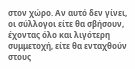στον χώρο. Αν αυτό δεν γίνει, οι σύλλογοι είτε θα σβήσουν, έχοντας όλο και λιγότερη συμμετοχή, είτε θα ενταχθούν στους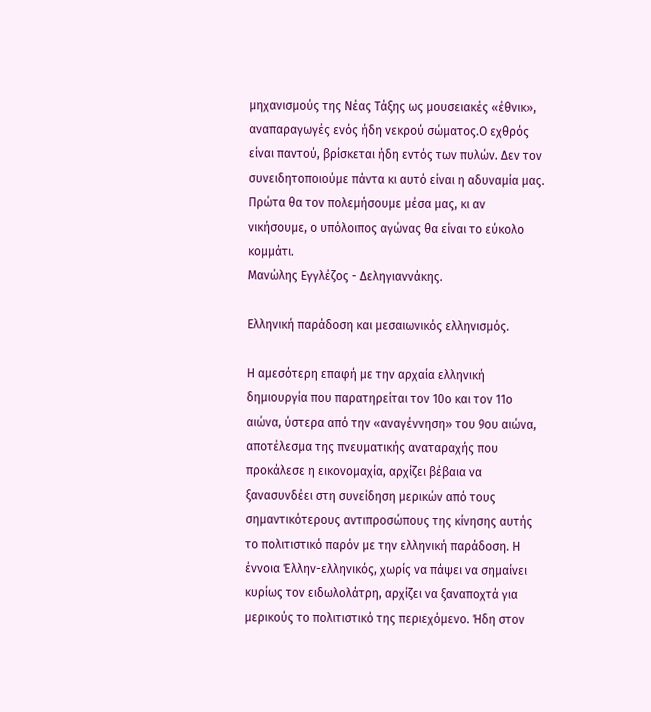μηχανισμούς της Νέας Τάξης ως μουσειακές «έθνικ», αναπαραγωγές ενός ήδη νεκρού σώματος.Ο εχθρός είναι παντού, βρίσκεται ήδη εντός των πυλών. Δεν τον συνειδητοποιούμε πάντα κι αυτό είναι η αδυναμία μας. Πρώτα θα τον πολεμήσουμε μέσα μας, κι αν νικήσουμε, ο υπόλοιπος αγώνας θα είναι το εύκολο κομμάτι.
Μανώλης Εγγλέζος - Δεληγιαννάκης.

Ελληνική παράδοση και μεσαιωνικός ελληνισμός.

Η αμεσότερη επαφή με την αρχαία ελληνική δημιουργία που παρατηρείται τον 10ο και τον 11ο αιώνα, ύστερα από την «αναγέννηση» του 9ου αιώνα, αποτέλεσμα της πνευματικής αναταραχής που προκάλεσε η εικονομαχία, αρχίζει βέβαια να ξανασυνδέει στη συνείδηση μερικών από τους σημαντικότερους αντιπροσώπους της κίνησης αυτής το πολιτιστικό παρόν με την ελληνική παράδοση. Η έννοια Έλλην-ελληνικός, χωρίς να πάψει να σημαίνει κυρίως τον ειδωλολάτρη, αρχίζει να ξαναποχτά για μερικούς το πολιτιστικό της περιεχόμενο. Ήδη στον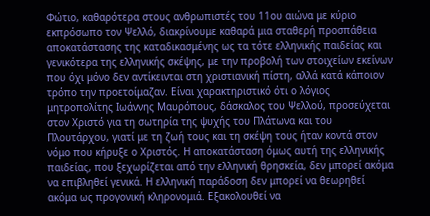Φώτιο, καθαρότερα στους ανθρωπιστές του 11ου αιώνα με κύριο εκπρόσωπο τον Ψελλό, διακρίνουμε καθαρά μια σταθερή προσπάθεια αποκατάστασης της καταδικασμένης ως τα τότε ελληνικής παιδείας και γενικότερα της ελληνικής σκέψης, με την προβολή των στοιχείων εκείνων που όχι μόνο δεν αντίκεινται στη χριστιανική πίστη, αλλά κατά κάποιον τρόπο την προετοίμαζαν. Είναι χαρακτηριστικό ότι ο λόγιος μητροπολίτης Ιωάννης Μαυρόπους, δάσκαλος του Ψελλού, προσεύχεται στον Χριστό για τη σωτηρία της ψυχής του Πλάτωνα και του Πλουτάρχου, γιατί με τη ζωή τους και τη σκέψη τους ήταν κοντά στον νόμο που κήρυξε ο Χριστός. Η αποκατάσταση όμως αυτή της ελληνικής παιδείας, που ξεχωρίζεται από την ελληνική θρησκεία, δεν μπορεί ακόμα να επιβληθεί γενικά. Η ελληνική παράδοση δεν μπορεί να θεωρηθεί ακόμα ως προγονική κληρονομιά. Εξακολουθεί να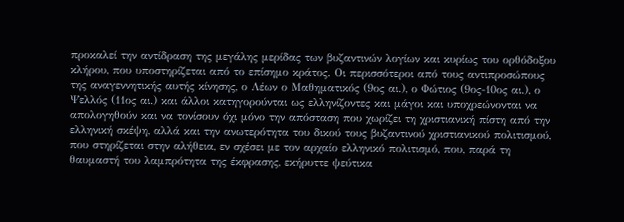προκαλεί την αντίδραση της μεγάλης μερίδας των βυζαντινών λογίων και κυρίως του ορθόδοξου κλήρου, που υποστηρίζεται από το επίσημο κράτος. Οι περισσότεροι από τους αντιπροσώπους της αναγεννητικής αυτής κίνησης, ο Λέων ο Μαθηματικός (9ος αι.), ο Φώτιος (9ος-10ος αι.), ο Ψελλός (11ος αι.) και άλλοι κατηγορούνται ως ελληνίζοντες και μάγοι και υποχρεώνονται να απολογηθούν και να τονίσουν όχι μόνο την απόσταση που χωρίζει τη χριστιανική πίστη από την ελληνική σκέψη, αλλά και την ανωτερότητα του δικού τους βυζαντινού χριστιανικού πολιτισμού, που στηρίζεται στην αλήθεια, εν σχέσει με τον αρχαίο ελληνικό πολιτισμό, που, παρά τη θαυμαστή του λαμπρότητα της έκφρασης, εκήρυττε ψεύτικα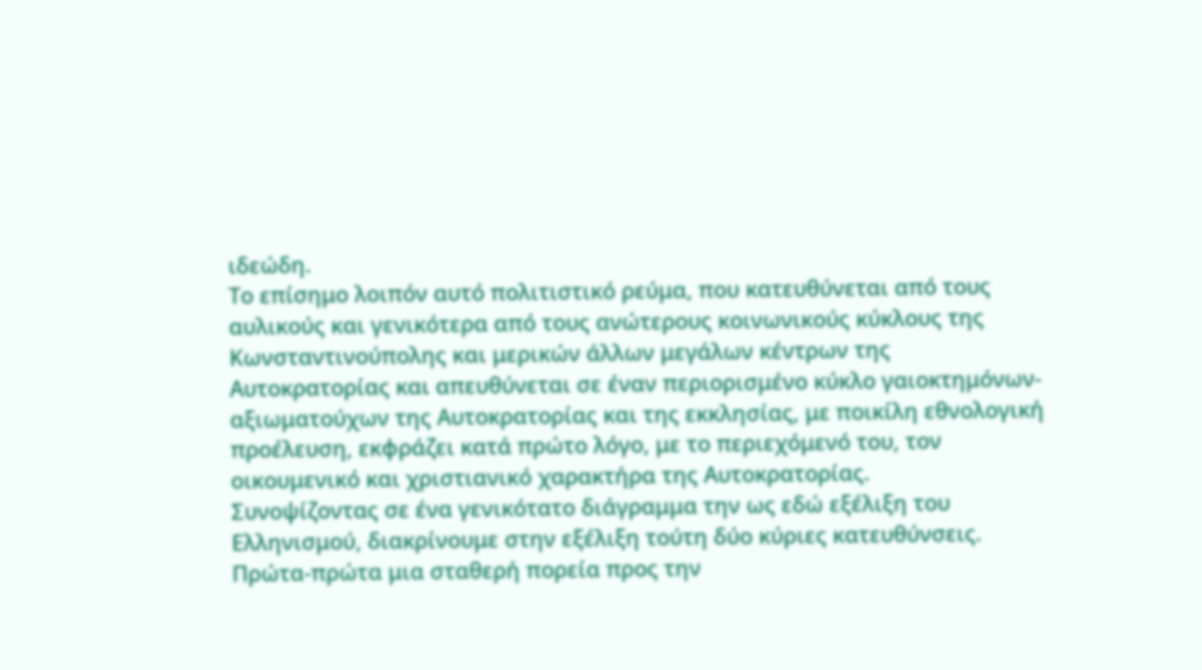ιδεώδη.
Το επίσημο λοιπόν αυτό πολιτιστικό ρεύμα, που κατευθύνεται από τους αυλικούς και γενικότερα από τους ανώτερους κοινωνικούς κύκλους της Κωνσταντινούπολης και μερικών άλλων μεγάλων κέντρων της Αυτοκρατορίας και απευθύνεται σε έναν περιορισμένο κύκλο γαιοκτημόνων-αξιωματούχων της Αυτοκρατορίας και της εκκλησίας, με ποικίλη εθνολογική προέλευση, εκφράζει κατά πρώτο λόγο, με το περιεχόμενό του, τον οικουμενικό και χριστιανικό χαρακτήρα της Αυτοκρατορίας.
Συνοψίζοντας σε ένα γενικότατο διάγραμμα την ως εδώ εξέλιξη του Ελληνισμού, διακρίνουμε στην εξέλιξη τούτη δύο κύριες κατευθύνσεις. Πρώτα-πρώτα μια σταθερή πορεία προς την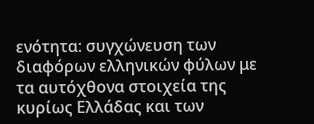ενότητα: συγχώνευση των διαφόρων ελληνικών φύλων με τα αυτόχθονα στοιχεία της κυρίως Ελλάδας και των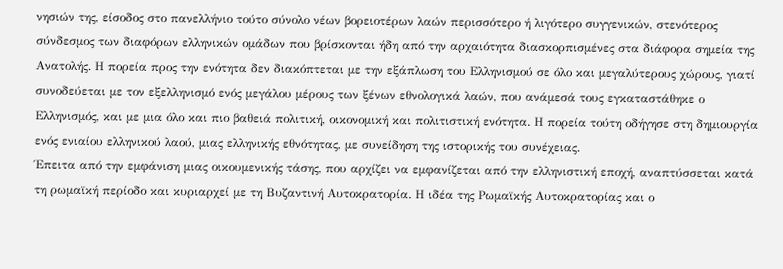νησιών της, είσοδος στο πανελλήνιο τούτο σύνολο νέων βορειοτέρων λαών περισσότερο ή λιγότερο συγγενικών, στενότερος σύνδεσμος των διαφόρων ελληνικών ομάδων που βρίσκονται ήδη από την αρχαιότητα διασκορπισμένες στα διάφορα σημεία της Ανατολής. Η πορεία προς την ενότητα δεν διακόπτεται με την εξάπλωση του Ελληνισμού σε όλο και μεγαλύτερους χώρους, γιατί συνοδεύεται με τον εξελληνισμό ενός μεγάλου μέρους των ξένων εθνολογικά λαών, που ανάμεσά τους εγκαταστάθηκε ο Ελληνισμός, και με μια όλο και πιο βαθειά πολιτική, οικονομική και πολιτιστική ενότητα. Η πορεία τούτη οδήγησε στη δημιουργία ενός ενιαίου ελληνικού λαού, μιας ελληνικής εθνότητας, με συνείδηση της ιστορικής του συνέχειας.
Έπειτα από την εμφάνιση μιας οικουμενικής τάσης, που αρχίζει να εμφανίζεται από την ελληνιστική εποχή, αναπτύσσεται κατά τη ρωμαϊκή περίοδο και κυριαρχεί με τη Βυζαντινή Αυτοκρατορία. Η ιδέα της Ρωμαϊκής Αυτοκρατορίας και ο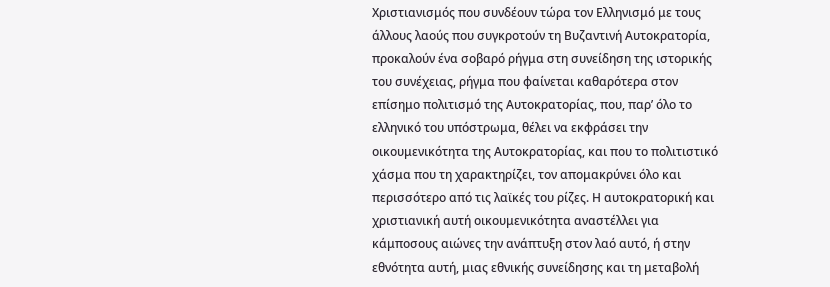Χριστιανισμός που συνδέουν τώρα τον Ελληνισμό με τους άλλους λαούς που συγκροτούν τη Βυζαντινή Αυτοκρατορία, προκαλούν ένα σοβαρό ρήγμα στη συνείδηση της ιστορικής του συνέχειας, ρήγμα που φαίνεται καθαρότερα στον επίσημο πολιτισμό της Αυτοκρατορίας, που, παρ’ όλο το ελληνικό του υπόστρωμα, θέλει να εκφράσει την οικουμενικότητα της Αυτοκρατορίας, και που το πολιτιστικό χάσμα που τη χαρακτηρίζει, τον απομακρύνει όλο και περισσότερο από τις λαϊκές του ρίζες. Η αυτοκρατορική και χριστιανική αυτή οικουμενικότητα αναστέλλει για κάμποσους αιώνες την ανάπτυξη στον λαό αυτό, ή στην εθνότητα αυτή, μιας εθνικής συνείδησης και τη μεταβολή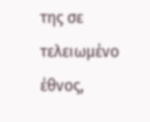της σε τελειωμένο έθνος,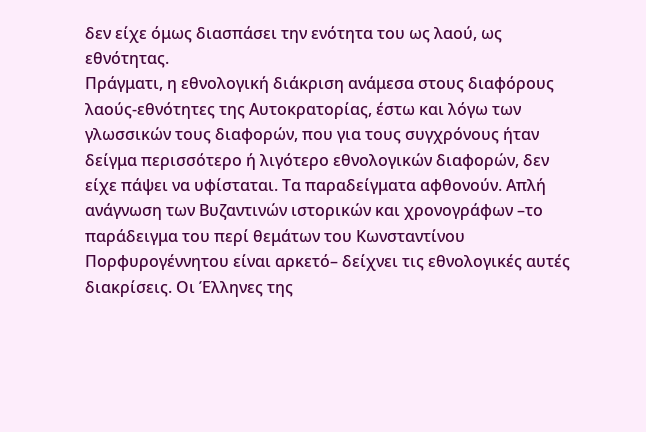δεν είχε όμως διασπάσει την ενότητα του ως λαού, ως εθνότητας.
Πράγματι, η εθνολογική διάκριση ανάμεσα στους διαφόρους λαούς-εθνότητες της Αυτοκρατορίας, έστω και λόγω των γλωσσικών τους διαφορών, που για τους συγχρόνους ήταν δείγμα περισσότερο ή λιγότερο εθνολογικών διαφορών, δεν είχε πάψει να υφίσταται. Τα παραδείγματα αφθονούν. Απλή ανάγνωση των Βυζαντινών ιστορικών και χρονογράφων –το παράδειγμα του περί θεμάτων του Κωνσταντίνου Πορφυρογέννητου είναι αρκετό– δείχνει τις εθνολογικές αυτές διακρίσεις. Οι Έλληνες της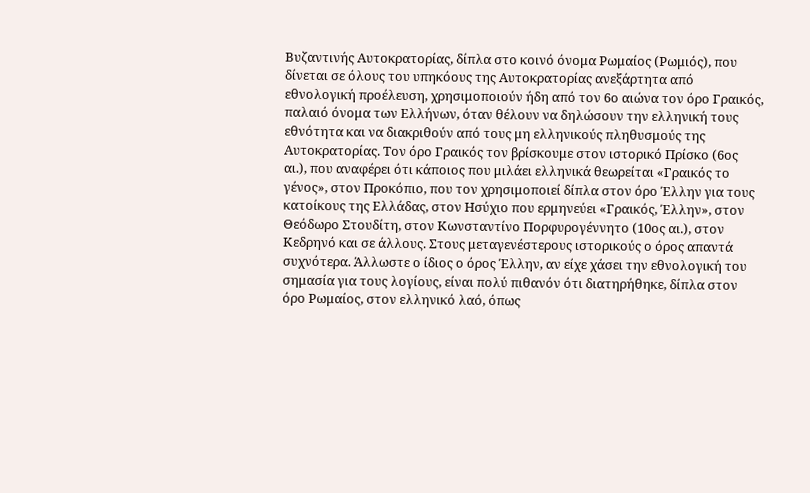Βυζαντινής Αυτοκρατορίας, δίπλα στο κοινό όνομα Ρωμαίος (Ρωμιός), που δίνεται σε όλους του υπηκόους της Αυτοκρατορίας ανεξάρτητα από εθνολογική προέλευση, χρησιμοποιούν ήδη από τον 6ο αιώνα τον όρο Γραικός, παλαιό όνομα των Ελλήνων, όταν θέλουν να δηλώσουν την ελληνική τους εθνότητα και να διακριθούν από τους μη ελληνικούς πληθυσμούς της Αυτοκρατορίας. Τον όρο Γραικός τον βρίσκουμε στον ιστορικό Πρίσκο (6ος αι.), που αναφέρει ότι κάποιος που μιλάει ελληνικά θεωρείται «Γραικός το γένος», στον Προκόπιο, που τον χρησιμοποιεί δίπλα στον όρο Έλλην για τους κατοίκους της Ελλάδας, στον Ησύχιο που ερμηνεύει «Γραικός, Έλλην», στον Θεόδωρο Στουδίτη, στον Κωνσταντίνο Πορφυρογέννητο (10ος αι.), στον Κεδρηνό και σε άλλους. Στους μεταγενέστερους ιστορικούς ο όρος απαντά συχνότερα. Άλλωστε ο ίδιος ο όρος Έλλην, αν είχε χάσει την εθνολογική του σημασία για τους λογίους, είναι πολύ πιθανόν ότι διατηρήθηκε, δίπλα στον όρο Ρωμαίος, στον ελληνικό λαό, όπως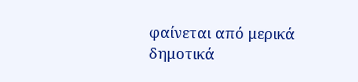φαίνεται από μερικά δημοτικά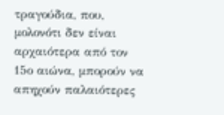τραγούδια, που, μολονότι δεν είναι αρχαιότερα από τον 15ο αιώνα, μπορούν να απηχούν παλαιότερες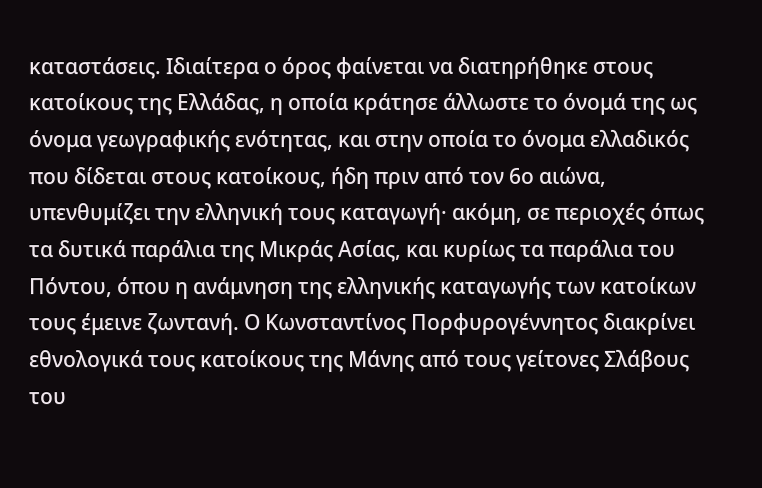καταστάσεις. Ιδιαίτερα ο όρος φαίνεται να διατηρήθηκε στους κατοίκους της Ελλάδας, η οποία κράτησε άλλωστε το όνομά της ως όνομα γεωγραφικής ενότητας, και στην οποία το όνομα ελλαδικός που δίδεται στους κατοίκους, ήδη πριν από τον 6ο αιώνα, υπενθυμίζει την ελληνική τους καταγωγή· ακόμη, σε περιοχές όπως τα δυτικά παράλια της Μικράς Ασίας, και κυρίως τα παράλια του Πόντου, όπου η ανάμνηση της ελληνικής καταγωγής των κατοίκων τους έμεινε ζωντανή. Ο Κωνσταντίνος Πορφυρογέννητος διακρίνει εθνολογικά τους κατοίκους της Μάνης από τους γείτονες Σλάβους του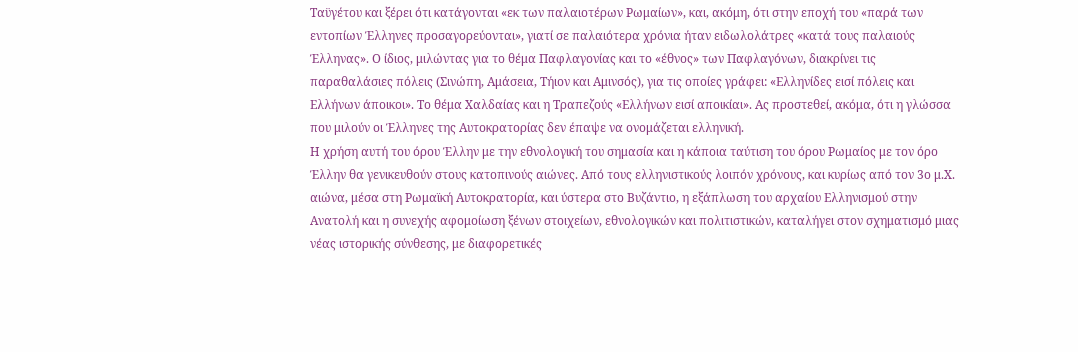Ταϋγέτου και ξέρει ότι κατάγονται «εκ των παλαιοτέρων Ρωμαίων», και, ακόμη, ότι στην εποχή του «παρά των εντοπίων Έλληνες προσαγορεύονται», γιατί σε παλαιότερα χρόνια ήταν ειδωλολάτρες «κατά τους παλαιούς Έλληνας». Ο ίδιος, μιλώντας για το θέμα Παφλαγονίας και το «έθνος» των Παφλαγόνων, διακρίνει τις παραθαλάσιες πόλεις (Σινώπη, Αμάσεια, Τήιον και Αμινσός), για τις οποίες γράφει: «Ελληνίδες εισί πόλεις και Ελλήνων άποικοι». Το θέμα Χαλδαίας και η Τραπεζούς «Ελλήνων εισί αποικίαι». Ας προστεθεί, ακόμα, ότι η γλώσσα που μιλούν οι Έλληνες της Αυτοκρατορίας δεν έπαψε να ονομάζεται ελληνική.
Η χρήση αυτή του όρου Έλλην με την εθνολογική του σημασία και η κάποια ταύτιση του όρου Ρωμαίος με τον όρο Έλλην θα γενικευθούν στους κατοπινούς αιώνες. Από τους ελληνιστικούς λοιπόν χρόνους, και κυρίως από τον 3ο μ.Χ. αιώνα, μέσα στη Ρωμαϊκή Αυτοκρατορία, και ύστερα στο Βυζάντιο, η εξάπλωση του αρχαίου Ελληνισμού στην Ανατολή και η συνεχής αφομοίωση ξένων στοιχείων, εθνολογικών και πολιτιστικών, καταλήγει στον σχηματισμό μιας νέας ιστορικής σύνθεσης, με διαφορετικές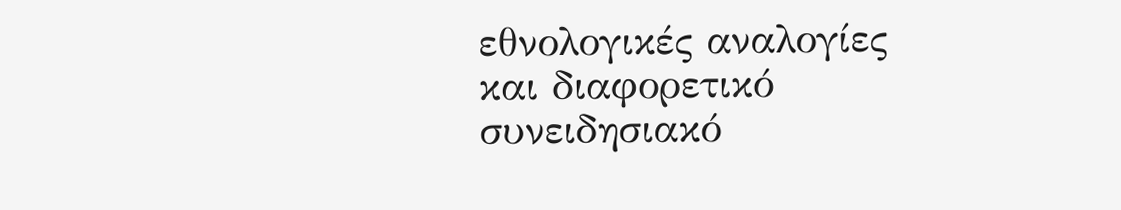εθνολογικές αναλογίες και διαφορετικό συνειδησιακό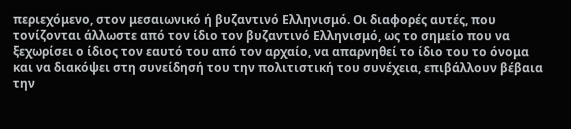περιεχόμενο, στον μεσαιωνικό ή βυζαντινό Ελληνισμό. Οι διαφορές αυτές, που τονίζονται άλλωστε από τον ίδιο τον βυζαντινό Ελληνισμό, ως το σημείο που να ξεχωρίσει ο ίδιος τον εαυτό του από τον αρχαίο, να απαρνηθεί το ίδιο του το όνομα και να διακόψει στη συνείδησή του την πολιτιστική του συνέχεια, επιβάλλουν βέβαια την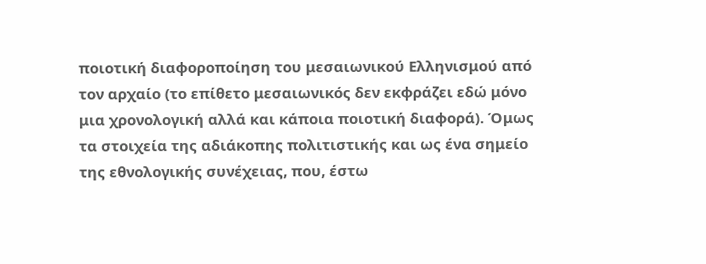ποιοτική διαφοροποίηση του μεσαιωνικού Ελληνισμού από τον αρχαίο (το επίθετο μεσαιωνικός δεν εκφράζει εδώ μόνο μια χρονολογική αλλά και κάποια ποιοτική διαφορά). Όμως τα στοιχεία της αδιάκοπης πολιτιστικής και ως ένα σημείο της εθνολογικής συνέχειας, που, έστω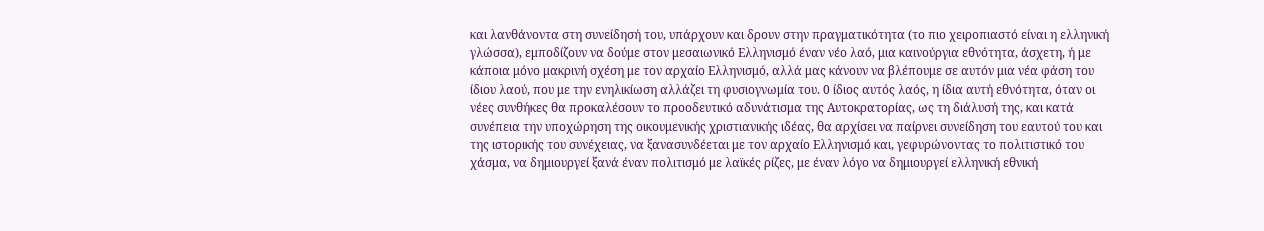και λανθάνοντα στη συνείδησή του, υπάρχουν και δρουν στην πραγματικότητα (το πιο χειροπιαστό είναι η ελληνική γλώσσα), εμποδίζουν να δούμε στον μεσαιωνικό Ελληνισμό έναν νέο λαό, μια καινούργια εθνότητα, άσχετη, ή με κάποια μόνο μακρινή σχέση με τον αρχαίο Ελληνισμό, αλλά μας κάνουν να βλέπουμε σε αυτόν μια νέα φάση του ίδιου λαού, που με την ενηλικίωση αλλάζει τη φυσιογνωμία του. 0 ίδιος αυτός λαός, η ίδια αυτή εθνότητα, όταν οι νέες συνθήκες θα προκαλέσουν το προοδευτικό αδυνάτισμα της Αυτοκρατορίας, ως τη διάλυσή της, και κατά συνέπεια την υποχώρηση της οικουμενικής χριστιανικής ιδέας, θα αρχίσει να παίρνει συνείδηση του εαυτού του και της ιστορικής του συνέχειας, να ξανασυνδέεται με τον αρχαίο Ελληνισμό και, γεφυρώνοντας το πολιτιστικό του χάσμα, να δημιουργεί ξανά έναν πολιτισμό με λαϊκές ρίζες, με έναν λόγο να δημιουργεί ελληνική εθνική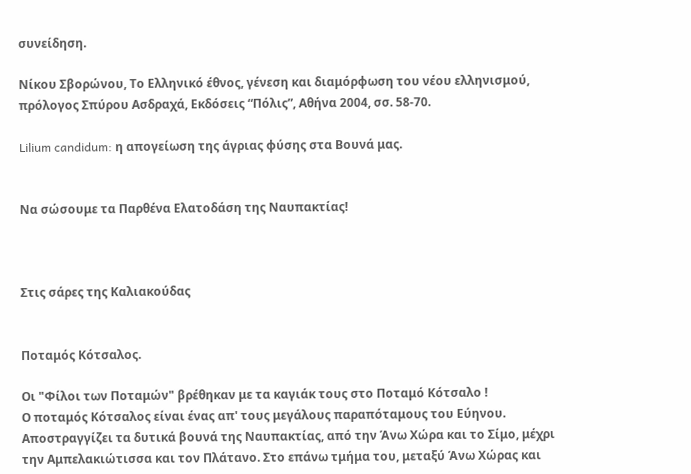συνείδηση.

Νίκου Σβορώνου, Το Ελληνικό έθνος, γένεση και διαμόρφωση του νέου ελληνισμού, πρόλογος Σπύρου Ασδραχά, Εκδόσεις “Πόλις”, Αθήνα 2004, σσ. 58-70.

Lilium candidum: η απογείωση της άγριας φύσης στα Βουνά μας.


Να σώσουμε τα Παρθένα Ελατοδάση της Ναυπακτίας!



Στις σάρες της Καλιακούδας


Ποταμός Κότσαλος.

Οι "Φίλοι των Ποταμών" βρέθηκαν με τα καγιάκ τους στο Ποταμό Κότσαλο !
Ο ποταμός Κότσαλος είναι ένας απ' τους μεγάλους παραπόταμους του Εύηνου. Αποστραγγίζει τα δυτικά βουνά της Ναυπακτίας, από την Άνω Χώρα και το Σίμο, μέχρι την Αμπελακιώτισσα και τον Πλάτανο. Στο επάνω τμήμα του, μεταξύ Άνω Χώρας και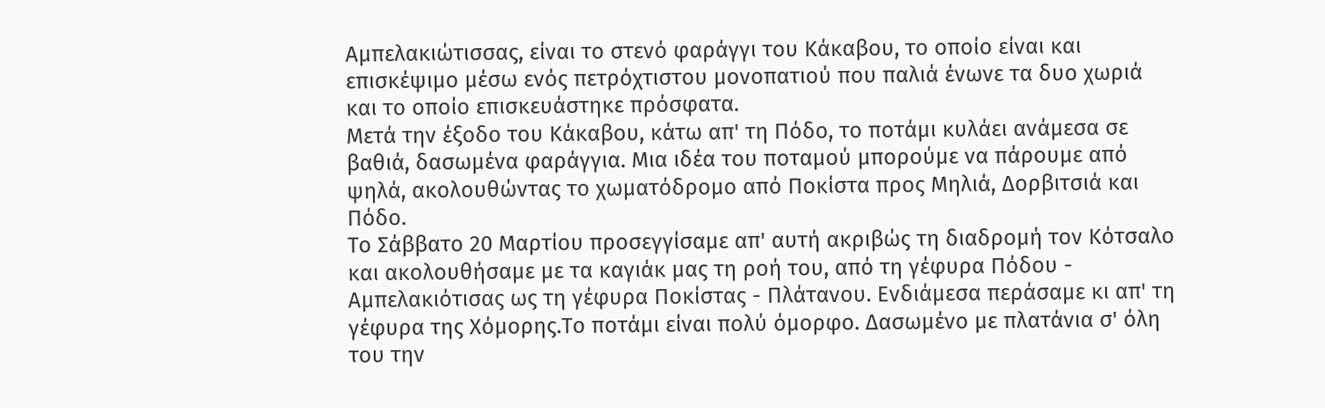Αμπελακιώτισσας, είναι το στενό φαράγγι του Κάκαβου, το οποίο είναι και επισκέψιμο μέσω ενός πετρόχτιστου μονοπατιού που παλιά ένωνε τα δυο χωριά και το οποίο επισκευάστηκε πρόσφατα.
Μετά την έξοδο του Κάκαβου, κάτω απ' τη Πόδο, το ποτάμι κυλάει ανάμεσα σε βαθιά, δασωμένα φαράγγια. Μια ιδέα του ποταμού μπορούμε να πάρουμε από ψηλά, ακολουθώντας το χωματόδρομο από Ποκίστα προς Μηλιά, Δορβιτσιά και Πόδο.
Το Σάββατο 20 Μαρτίου προσεγγίσαμε απ' αυτή ακριβώς τη διαδρομή τον Κότσαλο και ακολουθήσαμε με τα καγιάκ μας τη ροή του, από τη γέφυρα Πόδου - Αμπελακιότισας ως τη γέφυρα Ποκίστας - Πλάτανου. Ενδιάμεσα περάσαμε κι απ' τη γέφυρα της Χόμορης.Το ποτάμι είναι πολύ όμορφο. Δασωμένο με πλατάνια σ' όλη του την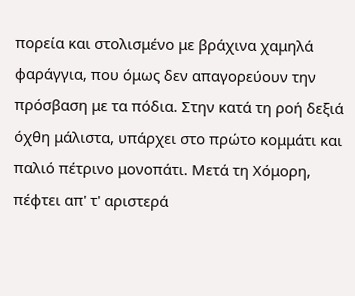πορεία και στολισμένο με βράχινα χαμηλά φαράγγια, που όμως δεν απαγορεύουν την πρόσβαση με τα πόδια. Στην κατά τη ροή δεξιά όχθη μάλιστα, υπάρχει στο πρώτο κομμάτι και παλιό πέτρινο μονοπάτι. Μετά τη Χόμορη, πέφτει απ' τ' αριστερά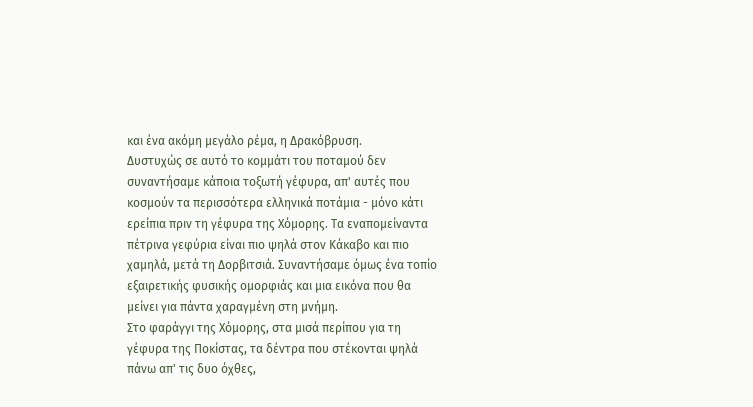και ένα ακόμη μεγάλο ρέμα, η Δρακόβρυση.
Δυστυχώς σε αυτό το κομμάτι του ποταμού δεν συναντήσαμε κάποια τοξωτή γέφυρα, απ' αυτές που κοσμούν τα περισσότερα ελληνικά ποτάμια - μόνο κάτι ερείπια πριν τη γέφυρα της Χόμορης. Τα εναπομείναντα πέτρινα γεφύρια είναι πιο ψηλά στον Κάκαβο και πιο χαμηλά, μετά τη Δορβιτσιά. Συναντήσαμε όμως ένα τοπίο εξαιρετικής φυσικής ομορφιάς και μια εικόνα που θα μείνει για πάντα χαραγμένη στη μνήμη.
Στο φαράγγι της Χόμορης, στα μισά περίπου για τη γέφυρα της Ποκίστας, τα δέντρα που στέκονται ψηλά πάνω απ' τις δυο όχθες,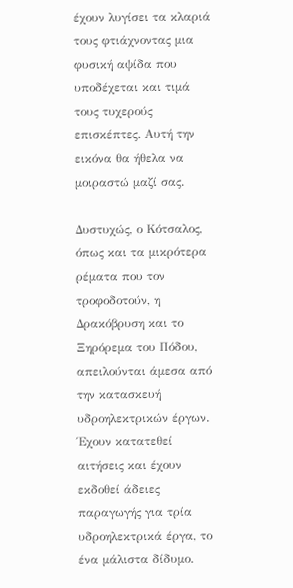έχουν λυγίσει τα κλαριά τους φτιάχνοντας μια φυσική αψίδα που υποδέχεται και τιμά τους τυχερούς επισκέπτες. Αυτή την εικόνα θα ήθελα να μοιραστώ μαζί σας.

Δυστυχώς, ο Κότσαλος, όπως και τα μικρότερα ρέματα που τον τροφοδοτούν, η Δρακόβρυση και το Ξηρόρεμα του Πόδου, απειλούνται άμεσα από την κατασκευή υδροηλεκτρικών έργων. Έχουν κατατεθεί αιτήσεις και έχουν εκδοθεί άδειες παραγωγής για τρία υδροηλεκτρικά έργα, το ένα μάλιστα δίδυμο.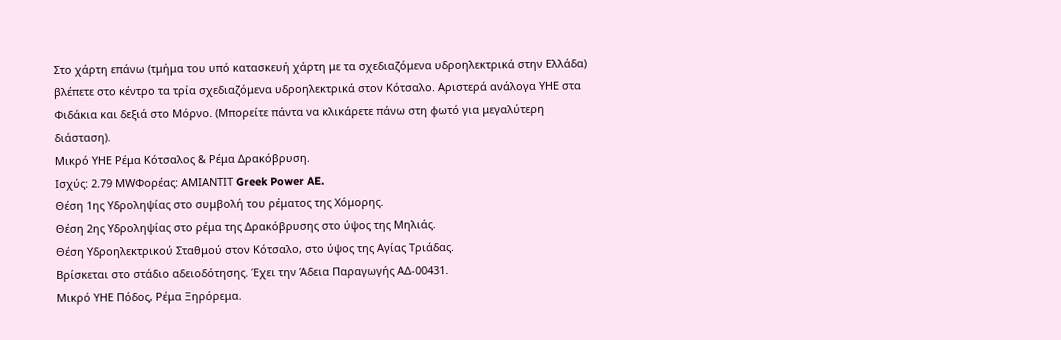Στο χάρτη επάνω (τμήμα του υπό κατασκευή χάρτη με τα σχεδιαζόμενα υδροηλεκτρικά στην Ελλάδα) βλέπετε στο κέντρο τα τρία σχεδιαζόμενα υδροηλεκτρικά στον Κότσαλο. Αριστερά ανάλογα ΥΗΕ στα Φιδάκια και δεξιά στο Μόρνο. (Μπορείτε πάντα να κλικάρετε πάνω στη φωτό για μεγαλύτερη διάσταση).
Μικρό ΥΗΕ Ρέμα Κότσαλος & Ρέμα Δρακόβρυση.
Ισχύς: 2.79 MWΦορέας: ΑΜΙΑΝΤΙΤ Greek Power AE.
Θέση 1ης Υδροληψίας στο συμβολή του ρέματος της Χόμορης.
Θέση 2ης Υδροληψίας στο ρέμα της Δρακόβρυσης στο ύψος της Μηλιάς.
Θέση Υδροηλεκτρικού Σταθμού στον Κότσαλο, στο ύψος της Αγίας Τριάδας.
Βρίσκεται στο στάδιο αδειοδότησης. Έχει την Άδεια Παραγωγής ΑΔ-00431.
Μικρό ΥΗΕ Πόδος, Ρέμα Ξηρόρεμα.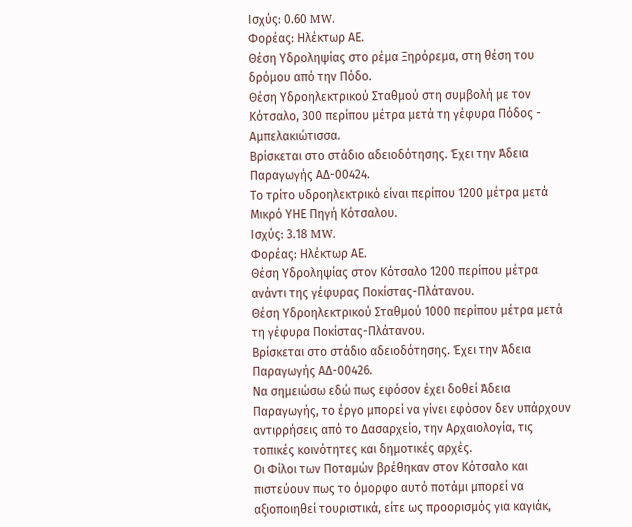Ισχύς: 0.60 MW.
Φορέας: Ηλέκτωρ ΑΕ.
Θέση Υδροληψίας στο ρέμα Ξηρόρεμα, στη θέση του δρόμου από την Πόδο.
Θέση Υδροηλεκτρικού Σταθμού στη συμβολή με τον Κότσαλο, 300 περίπου μέτρα μετά τη γέφυρα Πόδος - Αμπελακιώτισσα.
Βρίσκεται στο στάδιο αδειοδότησης. Έχει την Άδεια Παραγωγής ΑΔ-00424.
Το τρίτο υδροηλεκτρικό είναι περίπου 1200 μέτρα μετά
Μικρό ΥΗΕ Πηγή Κότσαλου.
Ισχύς: 3.18 MW.
Φορέας: Ηλέκτωρ ΑΕ.
Θέση Υδροληψίας στον Κότσαλο 1200 περίπου μέτρα ανάντι της γέφυρας Ποκίστας-Πλάτανου.
Θέση Υδροηλεκτρικού Σταθμού 1000 περίπου μέτρα μετά τη γέφυρα Ποκίστας-Πλάτανου.
Βρίσκεται στο στάδιο αδειοδότησης. Έχει την Άδεια Παραγωγής ΑΔ-00426.
Να σημειώσω εδώ πως εφόσον έχει δοθεί Άδεια Παραγωγής, το έργο μπορεί να γίνει εφόσον δεν υπάρχουν αντιρρήσεις από το Δασαρχείο, την Αρχαιολογία, τις τοπικές κοινότητες και δημοτικές αρχές.
Οι Φίλοι των Ποταμών βρέθηκαν στον Κότσαλο και πιστεύουν πως το όμορφο αυτό ποτάμι μπορεί να αξιοποιηθεί τουριστικά, είτε ως προορισμός για καγιάκ,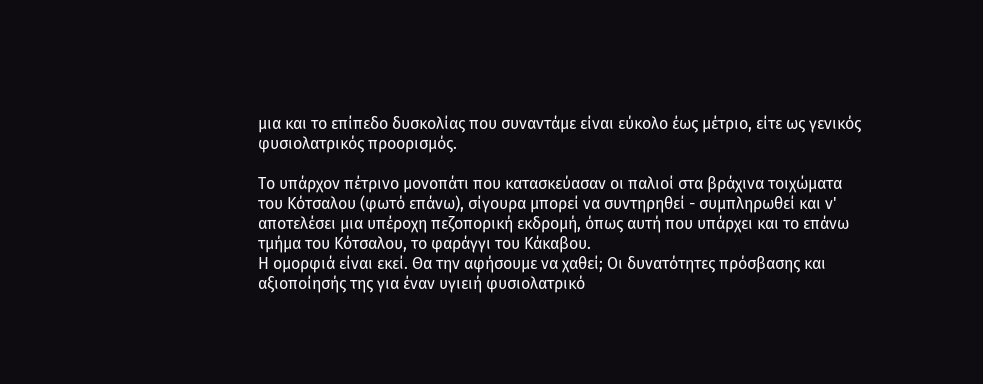μια και το επίπεδο δυσκολίας που συναντάμε είναι εύκολο έως μέτριο, είτε ως γενικός φυσιολατρικός προορισμός.

Το υπάρχον πέτρινο μονοπάτι που κατασκεύασαν οι παλιοί στα βράχινα τοιχώματα του Κότσαλου (φωτό επάνω), σίγουρα μπορεί να συντηρηθεί - συμπληρωθεί και ν' αποτελέσει μια υπέροχη πεζοπορική εκδρομή, όπως αυτή που υπάρχει και το επάνω τμήμα του Κότσαλου, το φαράγγι του Κάκαβου.
Η ομορφιά είναι εκεί. Θα την αφήσουμε να χαθεί; Οι δυνατότητες πρόσβασης και αξιοποίησής της για έναν υγιειή φυσιολατρικό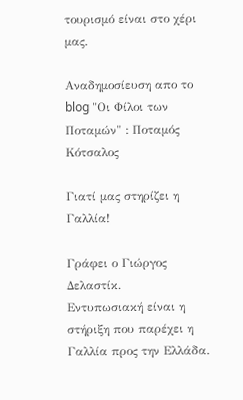τουρισμό είναι στο χέρι μας.

Αναδημοσίευση απο το blog "Οι Φίλοι των Ποταμών" : Ποταμός Κότσαλος

Γιατί μας στηρίζει η Γαλλία!

Γράφει ο Γιώργος Δελαστίκ.
Εντυπωσιακή είναι η στήριξη που παρέχει η Γαλλία προς την Ελλάδα.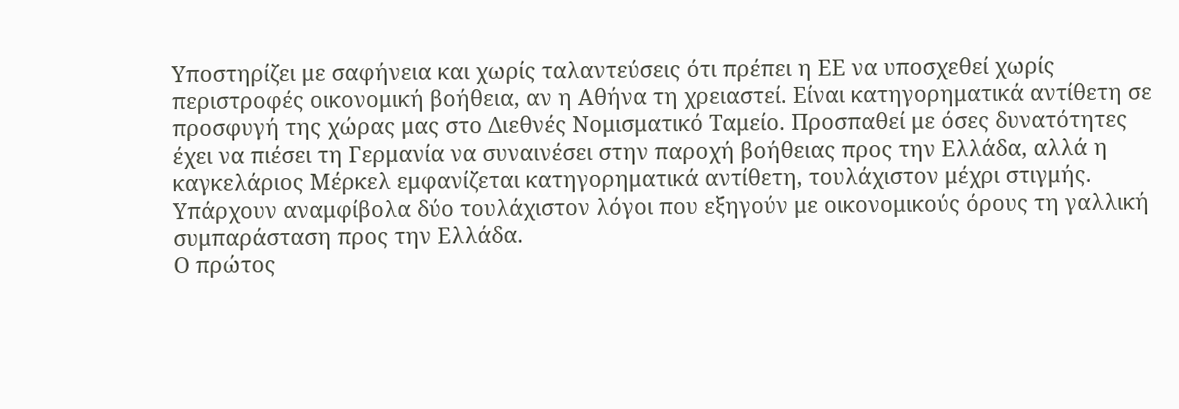Υποστηρίζει με σαφήνεια και χωρίς ταλαντεύσεις ότι πρέπει η ΕΕ να υποσχεθεί χωρίς περιστροφές οικονομική βοήθεια, αν η Αθήνα τη χρειαστεί. Είναι κατηγορηματικά αντίθετη σε προσφυγή της χώρας μας στο Διεθνές Νομισματικό Ταμείο. Προσπαθεί με όσες δυνατότητες έχει να πιέσει τη Γερμανία να συναινέσει στην παροχή βοήθειας προς την Ελλάδα, αλλά η καγκελάριος Μέρκελ εμφανίζεται κατηγορηματικά αντίθετη, τουλάχιστον μέχρι στιγμής. Υπάρχουν αναμφίβολα δύο τουλάχιστον λόγοι που εξηγούν με οικονομικούς όρους τη γαλλική συμπαράσταση προς την Ελλάδα.
Ο πρώτος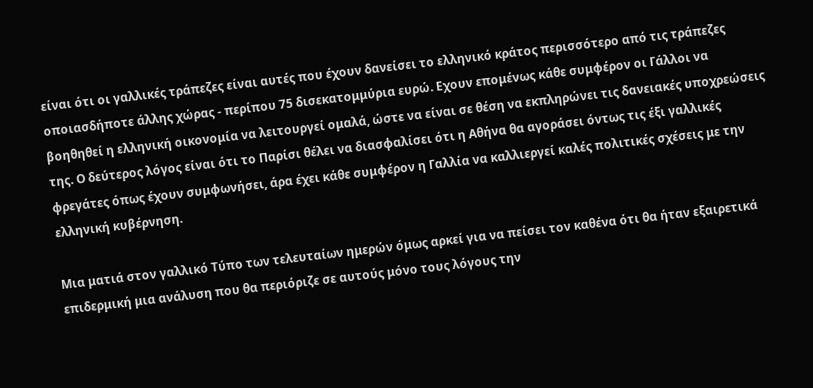είναι ότι οι γαλλικές τράπεζες είναι αυτές που έχουν δανείσει το ελληνικό κράτος περισσότερο από τις τράπεζες οποιασδήποτε άλλης χώρας - περίπου 75 δισεκατομμύρια ευρώ. Εχουν επομένως κάθε συμφέρον οι Γάλλοι να βοηθηθεί η ελληνική οικονομία να λειτουργεί ομαλά, ώστε να είναι σε θέση να εκπληρώνει τις δανειακές υποχρεώσεις της. Ο δεύτερος λόγος είναι ότι το Παρίσι θέλει να διασφαλίσει ότι η Αθήνα θα αγοράσει όντως τις έξι γαλλικές φρεγάτες όπως έχουν συμφωνήσει, άρα έχει κάθε συμφέρον η Γαλλία να καλλιεργεί καλές πολιτικές σχέσεις με την ελληνική κυβέρνηση.

Μια ματιά στον γαλλικό Τύπο των τελευταίων ημερών όμως αρκεί για να πείσει τον καθένα ότι θα ήταν εξαιρετικά επιδερμική μια ανάλυση που θα περιόριζε σε αυτούς μόνο τους λόγους την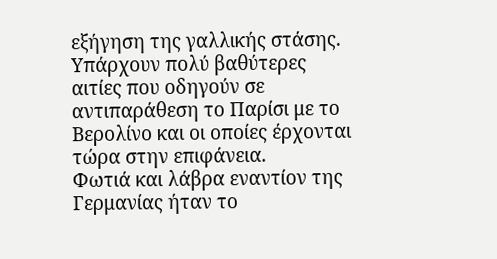εξήγηση της γαλλικής στάσης. Υπάρχουν πολύ βαθύτερες αιτίες που οδηγούν σε αντιπαράθεση το Παρίσι με το Βερολίνο και οι οποίες έρχονται τώρα στην επιφάνεια.
Φωτιά και λάβρα εναντίον της Γερμανίας ήταν το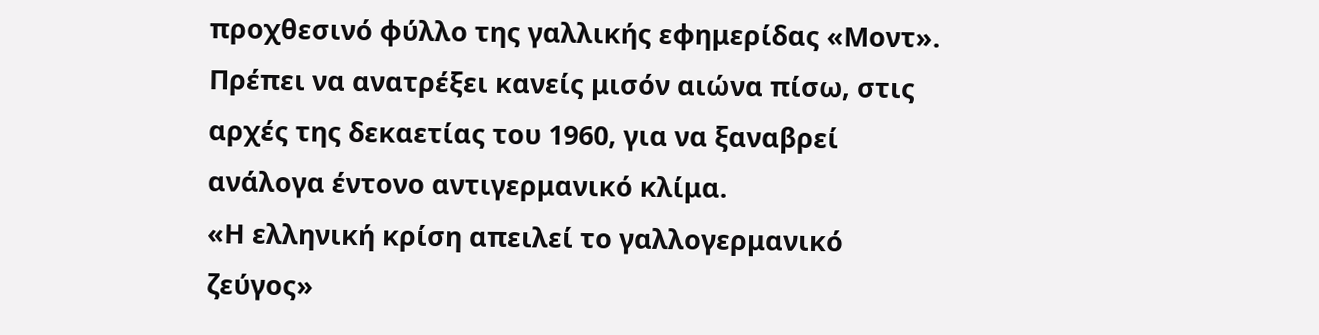προχθεσινό φύλλο της γαλλικής εφημερίδας «Μοντ». Πρέπει να ανατρέξει κανείς μισόν αιώνα πίσω, στις αρχές της δεκαετίας του 1960, για να ξαναβρεί ανάλογα έντονο αντιγερμανικό κλίμα.
«Η ελληνική κρίση απειλεί το γαλλογερμανικό ζεύγος»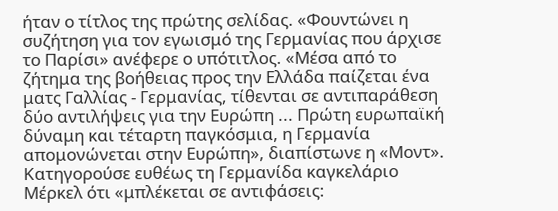ήταν ο τίτλος της πρώτης σελίδας. «Φουντώνει η συζήτηση για τον εγωισμό της Γερμανίας που άρχισε το Παρίσι» ανέφερε ο υπότιτλος. «Μέσα από το ζήτημα της βοήθειας προς την Ελλάδα παίζεται ένα ματς Γαλλίας - Γερμανίας, τίθενται σε αντιπαράθεση δύο αντιλήψεις για την Ευρώπη ... Πρώτη ευρωπαϊκή δύναμη και τέταρτη παγκόσμια, η Γερμανία απομονώνεται στην Ευρώπη», διαπίστωνε η «Μοντ».
Κατηγορούσε ευθέως τη Γερμανίδα καγκελάριο Μέρκελ ότι «μπλέκεται σε αντιφάσεις: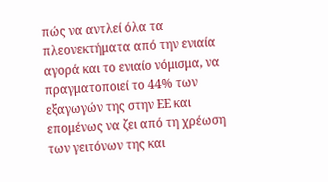πώς να αντλεί όλα τα πλεονεκτήματα από την ενιαία αγορά και το ενιαίο νόμισμα, να πραγματοποιεί το 44% των εξαγωγών της στην ΕΕ και επομένως να ζει από τη χρέωση των γειτόνων της και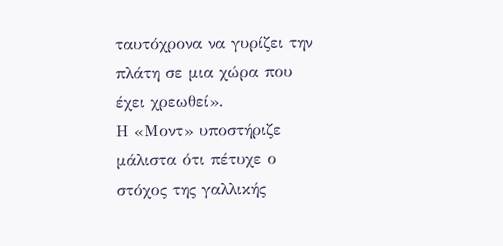ταυτόχρονα να γυρίζει την πλάτη σε μια χώρα που έχει χρεωθεί».
Η «Μοντ» υποστήριζε μάλιστα ότι πέτυχε ο στόχος της γαλλικής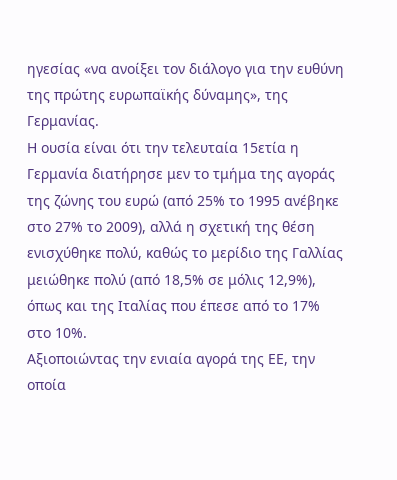ηγεσίας «να ανοίξει τον διάλογο για την ευθύνη της πρώτης ευρωπαϊκής δύναμης», της Γερμανίας.
Η ουσία είναι ότι την τελευταία 15ετία η Γερμανία διατήρησε μεν το τμήμα της αγοράς της ζώνης του ευρώ (από 25% το 1995 ανέβηκε στο 27% το 2009), αλλά η σχετική της θέση ενισχύθηκε πολύ, καθώς το μερίδιο της Γαλλίας μειώθηκε πολύ (από 18,5% σε μόλις 12,9%), όπως και της Ιταλίας που έπεσε από το 17% στο 10%.
Αξιοποιώντας την ενιαία αγορά της ΕΕ, την οποία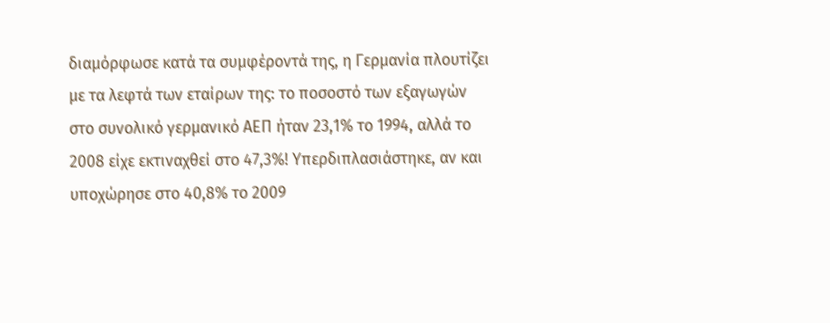διαμόρφωσε κατά τα συμφέροντά της, η Γερμανία πλουτίζει με τα λεφτά των εταίρων της: το ποσοστό των εξαγωγών στο συνολικό γερμανικό ΑΕΠ ήταν 23,1% το 1994, αλλά το 2008 είχε εκτιναχθεί στο 47,3%! Υπερδιπλασιάστηκε, αν και υποχώρησε στο 40,8% το 2009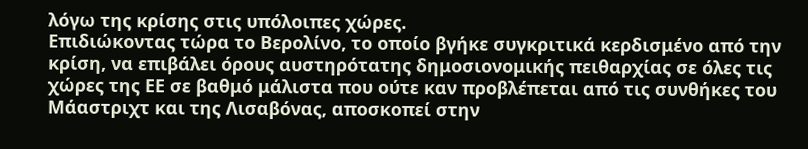λόγω της κρίσης στις υπόλοιπες χώρες.
Επιδιώκοντας τώρα το Βερολίνο, το οποίο βγήκε συγκριτικά κερδισμένο από την κρίση, να επιβάλει όρους αυστηρότατης δημοσιονομικής πειθαρχίας σε όλες τις χώρες της ΕΕ σε βαθμό μάλιστα που ούτε καν προβλέπεται από τις συνθήκες του Μάαστριχτ και της Λισαβόνας, αποσκοπεί στην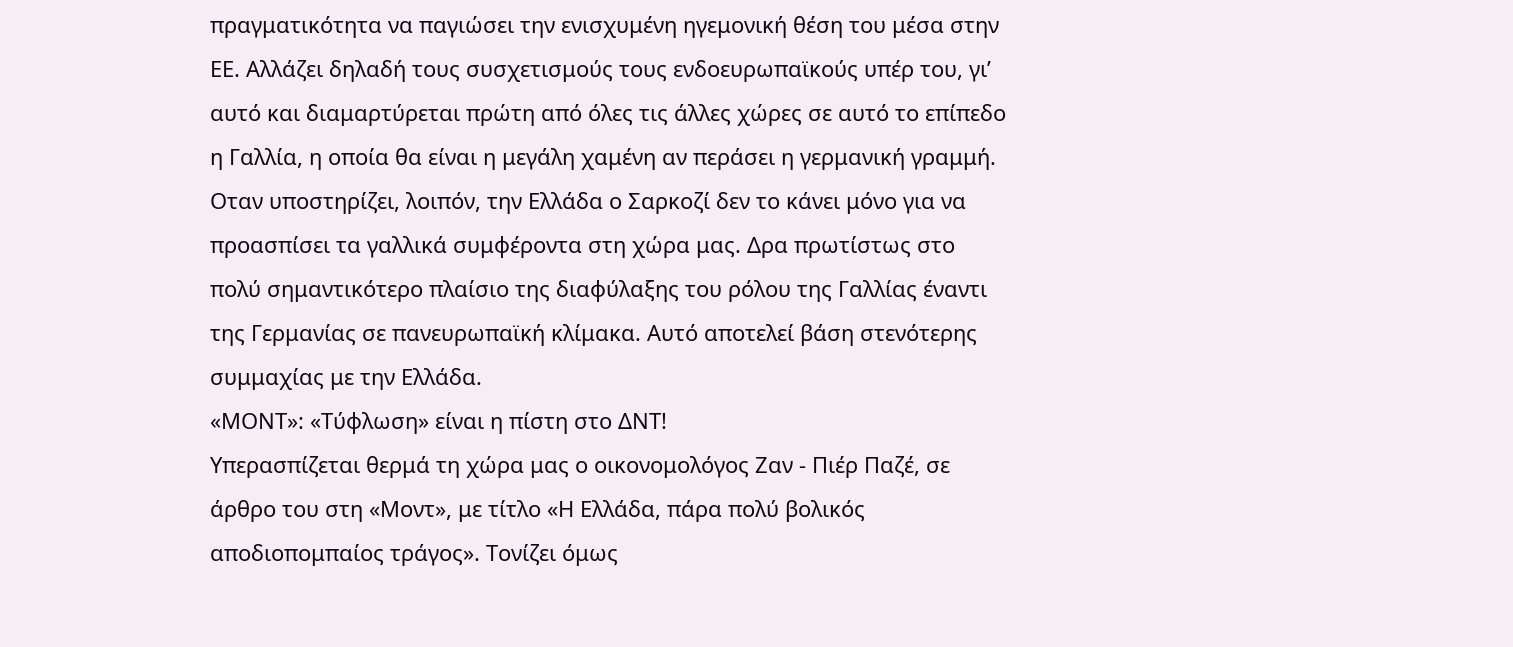πραγματικότητα να παγιώσει την ενισχυμένη ηγεμονική θέση του μέσα στην ΕΕ. Αλλάζει δηλαδή τους συσχετισμούς τους ενδοευρωπαϊκούς υπέρ του, γι’ αυτό και διαμαρτύρεται πρώτη από όλες τις άλλες χώρες σε αυτό το επίπεδο η Γαλλία, η οποία θα είναι η μεγάλη χαμένη αν περάσει η γερμανική γραμμή.
Οταν υποστηρίζει, λοιπόν, την Ελλάδα ο Σαρκοζί δεν το κάνει μόνο για να προασπίσει τα γαλλικά συμφέροντα στη χώρα μας. Δρα πρωτίστως στο πολύ σημαντικότερο πλαίσιο της διαφύλαξης του ρόλου της Γαλλίας έναντι της Γερμανίας σε πανευρωπαϊκή κλίμακα. Αυτό αποτελεί βάση στενότερης συμμαχίας με την Ελλάδα.
«ΜΟΝΤ»: «Τύφλωση» είναι η πίστη στο ΔΝΤ!
Υπερασπίζεται θερμά τη χώρα μας ο οικονομολόγος Ζαν - Πιέρ Παζέ, σε άρθρο του στη «Μοντ», με τίτλο «Η Ελλάδα, πάρα πολύ βολικός αποδιοπομπαίος τράγος». Τονίζει όμως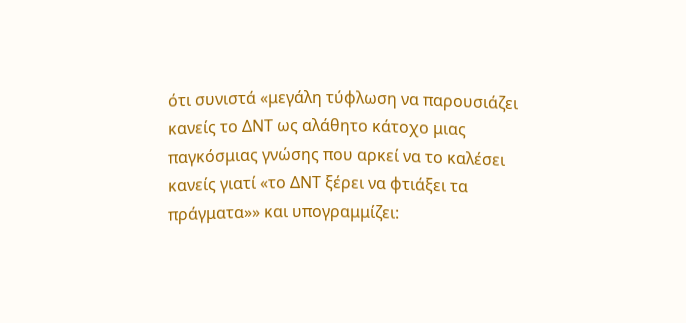ότι συνιστά «μεγάλη τύφλωση να παρουσιάζει κανείς το ΔΝΤ ως αλάθητο κάτοχο μιας παγκόσμιας γνώσης που αρκεί να το καλέσει κανείς γιατί «το ΔΝΤ ξέρει να φτιάξει τα πράγματα»» και υπογραμμίζει: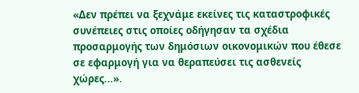«Δεν πρέπει να ξεχνάμε εκείνες τις καταστροφικές συνέπειες στις οποίες οδήγησαν τα σχέδια προσαρμογής των δημόσιων οικονομικών που έθεσε σε εφαρμογή για να θεραπεύσει τις ασθενείς χώρες...».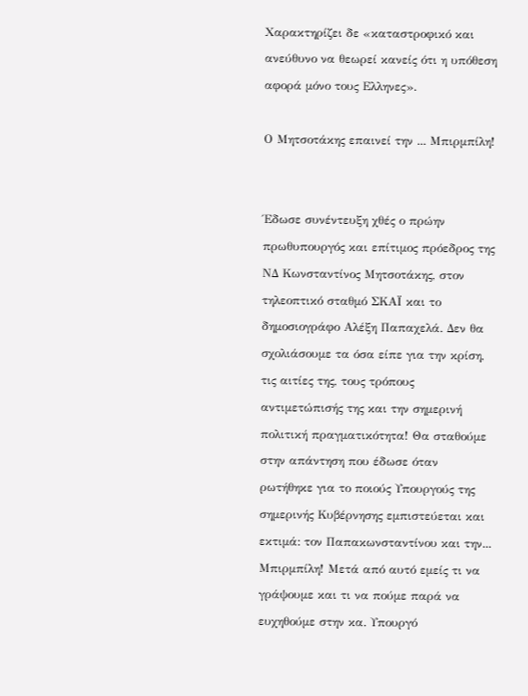Χαρακτηρίζει δε «καταστροφικό και ανεύθυνο να θεωρεί κανείς ότι η υπόθεση αφορά μόνο τους Ελληνες».

Ο Μητσοτάκης επαινεί την ... Μπιρμπίλη!


Έδωσε συνέντευξη χθές ο πρώην πρωθυπουργός και επίτιμος πρόεδρος της ΝΔ Κωνσταντίνος Μητσοτάκης, στον τηλεοπτικό σταθμό ΣΚΑΪ και το δημοσιογράφο Αλέξη Παπαχελά. Δεν θα σχολιάσουμε τα όσα είπε για την κρίση, τις αιτίες της, τους τρόπους αντιμετώπισής της και την σημερινή πολιτική πραγματικότητα! Θα σταθούμε στην απάντηση που έδωσε όταν ρωτήθηκε για το ποιούς Υπουργούς της σημερινής Κυβέρνησης εμπιστεύεται και εκτιμά: τον Παπακωνσταντίνου και την... Μπιρμπίλη! Μετά από αυτό εμείς τι να γράψουμε και τι να πούμε παρά να ευχηθούμε στην κα. Υπουργό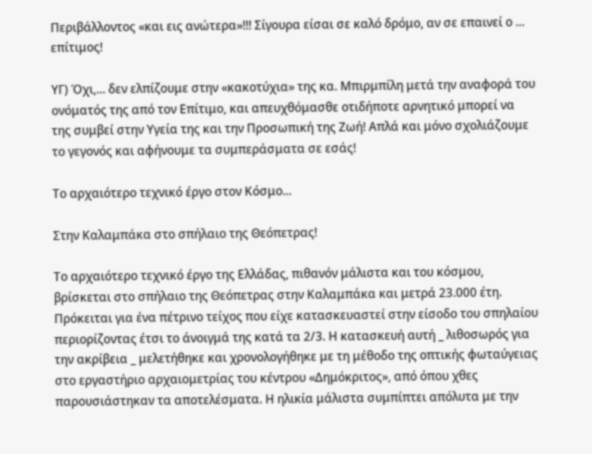Περιβάλλοντος «και εις ανώτερα»!!! Σίγουρα είσαι σε καλό δρόμο, αν σε επαινεί ο ... επίτιμος!

ΥΓ) Όχι,... δεν ελπίζουμε στην «κακοτύχια» της κα. Μπιρμπίλη μετά την αναφορά του ονόματός της από τον Επίτιμο, και απευχθόμασθε οτιδήποτε αρνητικό μπορεί να της συμβεί στην Υγεία της και την Προσωπική της Ζωή! Απλά και μόνο σχολιάζουμε το γεγονός και αφήνουμε τα συμπεράσματα σε εσάς!

Το αρχαιότερο τεχνικό έργο στον Κόσμο...

Στην Καλαμπάκα στο σπήλαιο της Θεόπετρας!

Το αρχαιότερο τεχνικό έργο της Ελλάδας, πιθανόν μάλιστα και του κόσμου, βρίσκεται στο σπήλαιο της Θεόπετρας στην Καλαμπάκα και μετρά 23.000 έτη. Πρόκειται για ένα πέτρινο τείχος που είχε κατασκευαστεί στην είσοδο του σπηλαίου περιορίζοντας έτσι το άνοιγμά της κατά τα 2/3. Η κατασκευή αυτή _ λιθοσωρός για την ακρίβεια _ μελετήθηκε και χρονολογήθηκε με τη μέθοδο της οπτικής φωταύγειας στο εργαστήριο αρχαιομετρίας του κέντρου «Δημόκριτος», από όπου χθες παρουσιάστηκαν τα αποτελέσματα. Η ηλικία μάλιστα συμπίπτει απόλυτα με την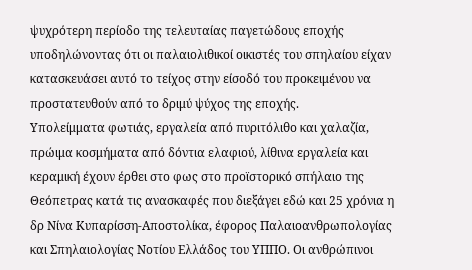ψυχρότερη περίοδο της τελευταίας παγετώδους εποχής υποδηλώνοντας ότι οι παλαιολιθικοί οικιστές του σπηλαίου είχαν κατασκευάσει αυτό το τείχος στην είσοδό του προκειμένου να προστατευθούν από το δριμύ ψύχος της εποχής.
Υπολείμματα φωτιάς, εργαλεία από πυριτόλιθο και χαλαζία, πρώιμα κοσμήματα από δόντια ελαφιού, λίθινα εργαλεία και κεραμική έχουν έρθει στο φως στο προϊστορικό σπήλαιο της Θεόπετρας κατά τις ανασκαφές που διεξάγει εδώ και 25 χρόνια η δρ Νίνα Κυπαρίσση-Αποστολίκα, έφορος Παλαιοανθρωπολογίας και Σπηλαιολογίας Νοτίου Ελλάδος του ΥΠΠΟ. Οι ανθρώπινοι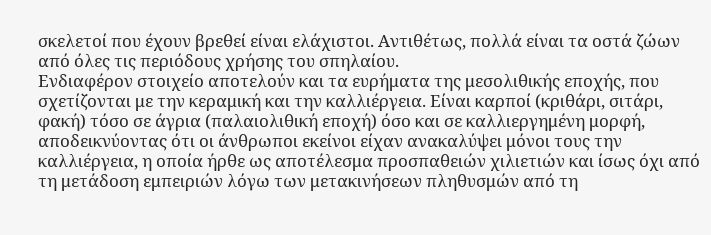σκελετοί που έχουν βρεθεί είναι ελάχιστοι. Αντιθέτως, πολλά είναι τα οστά ζώων από όλες τις περιόδους χρήσης του σπηλαίου.
Ενδιαφέρον στοιχείο αποτελούν και τα ευρήματα της μεσολιθικής εποχής, που σχετίζονται με την κεραμική και την καλλιέργεια. Είναι καρποί (κριθάρι, σιτάρι, φακή) τόσο σε άγρια (παλαιολιθική εποχή) όσο και σε καλλιεργημένη μορφή, αποδεικνύοντας ότι οι άνθρωποι εκείνοι είχαν ανακαλύψει μόνοι τους την καλλιέργεια, η οποία ήρθε ως αποτέλεσμα προσπαθειών χιλιετιών και ίσως όχι από τη μετάδοση εμπειριών λόγω των μετακινήσεων πληθυσμών από τη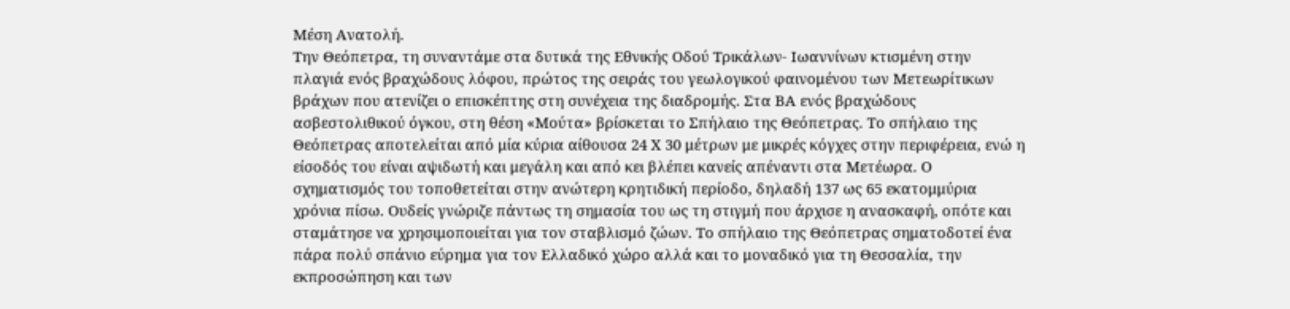Μέση Ανατολή.
Την Θεόπετρα, τη συναντάμε στα δυτικά της Εθνικής Οδού Τρικάλων- Ιωαννίνων κτισμένη στην πλαγιά ενός βραχώδους λόφου, πρώτος της σειράς του γεωλογικού φαινομένου των Mετεωρίτικων βράχων που ατενίζει ο επισκέπτης στη συνέχεια της διαδρομής. Στα ΒΑ ενός βραχώδους ασβεστολιθικού όγκου, στη θέση «Μούτα» βρίσκεται το Σπήλαιο της Θεόπετρας. Το σπήλαιο της Θεόπετρας αποτελείται από μία κύρια αίθουσα 24 Χ 30 μέτρων με μικρές κόγχες στην περιφέρεια, ενώ η είσοδός του είναι αψιδωτή και μεγάλη και από κει βλέπει κανείς απέναντι στα Μετέωρα. Ο σχηματισμός του τοποθετείται στην ανώτερη κρητιδική περίοδο, δηλαδή 137 ως 65 εκατομμύρια χρόνια πίσω. Ουδείς γνώριζε πάντως τη σημασία του ως τη στιγμή που άρχισε η ανασκαφή, οπότε και σταμάτησε να χρησιμοποιείται για τον σταβλισμό ζώων. Το σπήλαιο της Θεόπετρας σηματοδοτεί ένα πάρα πολύ σπάνιο εύρημα για τον Ελλαδικό χώρο αλλά και το μοναδικό για τη Θεσσαλία, την εκπροσώπηση και των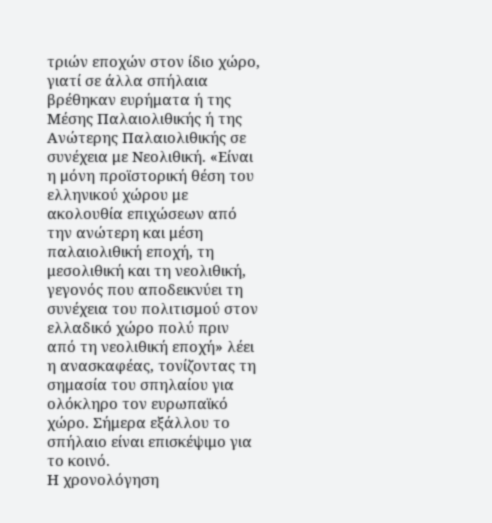τριών εποχών στον ίδιο χώρο, γιατί σε άλλα σπήλαια βρέθηκαν ευρήματα ή της Μέσης Παλαιολιθικής ή της Ανώτερης Παλαιολιθικής σε συνέχεια με Νεολιθική. «Είναι η μόνη προϊστορική θέση του ελληνικού χώρου με ακολουθία επιχώσεων από την ανώτερη και μέση παλαιολιθική εποχή, τη μεσολιθική και τη νεολιθική, γεγονός που αποδεικνύει τη συνέχεια του πολιτισμού στον ελλαδικό χώρο πολύ πριν από τη νεολιθική εποχή» λέει η ανασκαφέας, τονίζοντας τη σημασία του σπηλαίου για ολόκληρο τον ευρωπαϊκό χώρο. Σήμερα εξάλλου το σπήλαιο είναι επισκέψιμο για το κοινό.
Η χρονολόγηση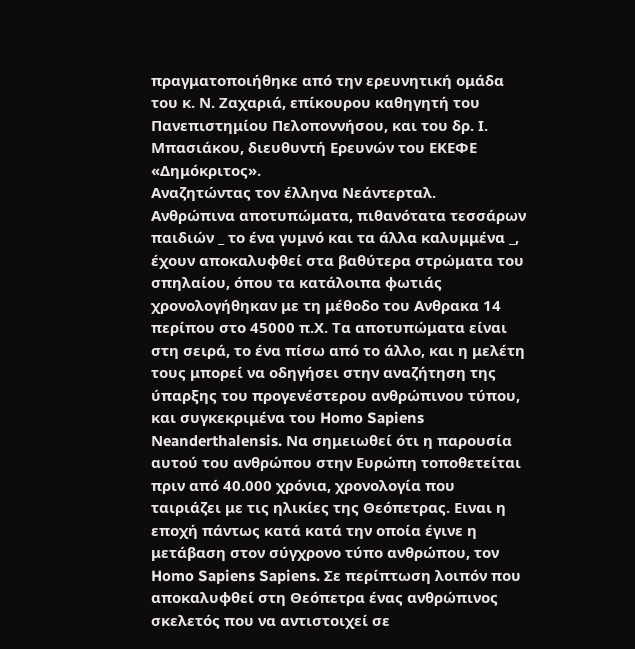πραγματοποιήθηκε από την ερευνητική ομάδα του κ. Ν. Ζαχαριά, επίκουρου καθηγητή του Πανεπιστημίου Πελοποννήσου, και του δρ. Ι. Μπασιάκου, διευθυντή Ερευνών του ΕΚΕΦΕ «Δημόκριτος».
Αναζητώντας τον έλληνα Νεάντερταλ.
Ανθρώπινα αποτυπώματα, πιθανότατα τεσσάρων παιδιών _ το ένα γυμνό και τα άλλα καλυμμένα _, έχουν αποκαλυφθεί στα βαθύτερα στρώματα του σπηλαίου, όπου τα κατάλοιπα φωτιάς χρονολογήθηκαν με τη μέθοδο του Ανθρακα 14 περίπου στο 45000 π.Χ. Τα αποτυπώματα είναι στη σειρά, το ένα πίσω από το άλλο, και η μελέτη τους μπορεί να οδηγήσει στην αναζήτηση της ύπαρξης του προγενέστερου ανθρώπινου τύπου, και συγκεκριμένα του Homo Sapiens Νeanderthalensis. Να σημειωθεί ότι η παρουσία αυτού του ανθρώπου στην Ευρώπη τοποθετείται πριν από 40.000 χρόνια, χρονολογία που ταιριάζει με τις ηλικίες της Θεόπετρας. Ειναι η εποχή πάντως κατά κατά την οποία έγινε η μετάβαση στον σύγχρονο τύπο ανθρώπου, τον Homo Sapiens Sapiens. Σε περίπτωση λοιπόν που αποκαλυφθεί στη Θεόπετρα ένας ανθρώπινος σκελετός που να αντιστοιχεί σε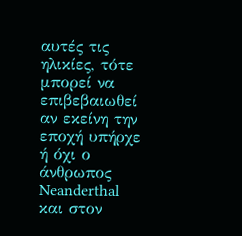αυτές τις ηλικίες, τότε μπορεί να επιβεβαιωθεί αν εκείνη την εποχή υπήρχε ή όχι ο άνθρωπος Neanderthal και στον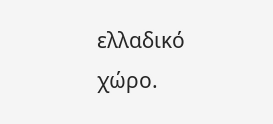ελλαδικό χώρο.